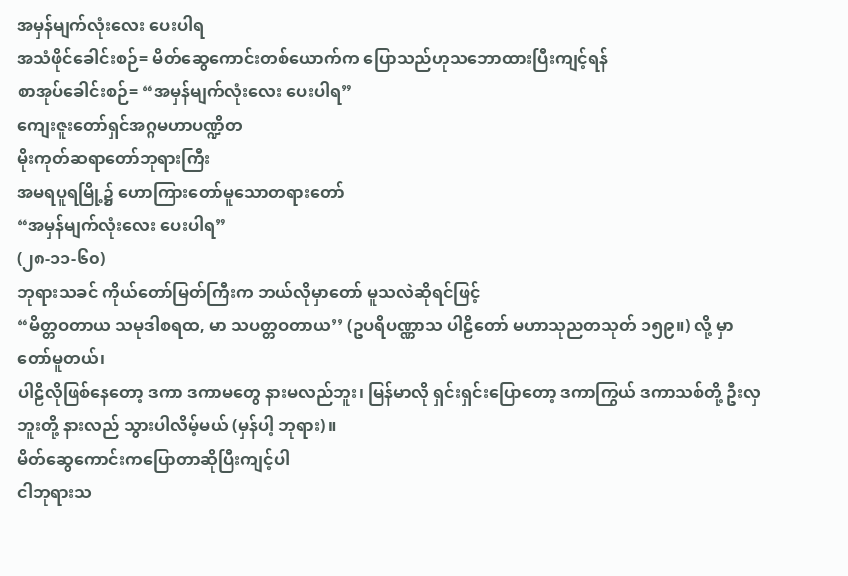အမှန်မျက်လုံးလေး ပေးပါရ
အသံဖိုင်ခေါင်းစဉ်= မိတ်ဆွေကောင်းတစ်ယောက်က ပြောသည်ဟုသဘောထားပြီးကျင့်ရန်
စာအုပ်ခေါင်းစဉ်= “အမှန်မျက်လုံးလေး ပေးပါရ”
ကျေးဇူးတော်ရှင်အဂ္ဂမဟာပဏ္ဍိတ
မိုးကုတ်ဆရာတော်ဘုရားကြီး
အမရပူရမြို့၌ ဟောကြားတော်မူသောတရားတော်
“အမှန်မျက်လုံးလေး ပေးပါရ”
(၂၈-၁၁-၆၀)
ဘုရားသခင် ကိုယ်တော်မြတ်ကြီးက ဘယ်လိုမှာတော် မူသလဲဆိုရင်ဖြင့်
“မိတ္တဝတာယ သမုဒါစရထ, မာ သပတ္တဝတာယ’’ (ဥပရိပဏ္ဏာသ ပါဠိတော် မဟာသုညတသုတ် ၁၅၉။) လို့ မှာတော်မူတယ်၊
ပါဠိလိုဖြစ်နေတော့ ဒကာ ဒကာမတွေ နားမလည်ဘူး၊ မြန်မာလို ရှင်းရှင်းပြောတော့ ဒကာကြွယ် ဒကာသစ်တို့ ဦးလှဘူးတို့ နားလည် သွားပါလိမ့်မယ် (မှန်ပါ့ ဘုရား)။
မိတ်ဆွေကောင်းကပြောတာဆိုပြီးကျင့်ပါ
ငါဘုရားသ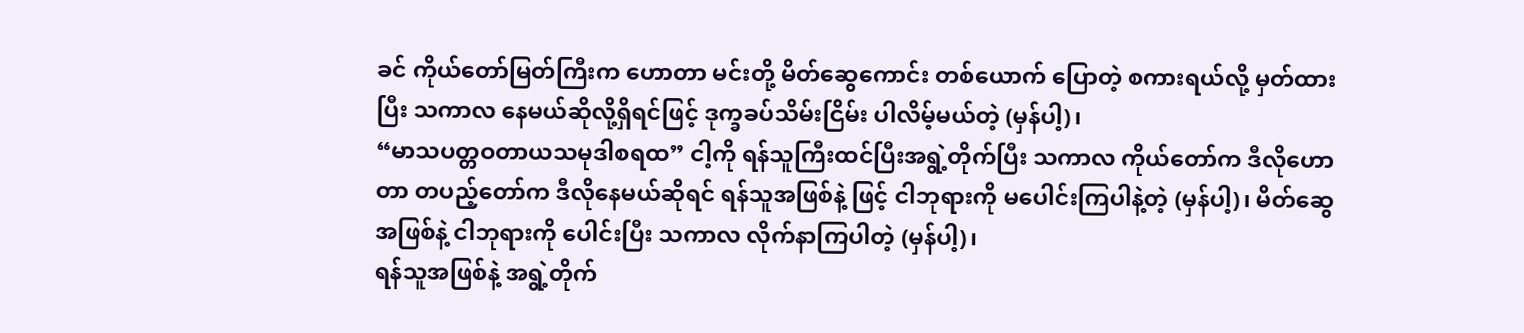ခင် ကိုယ်တော်မြတ်ကြီးက ဟောတာ မင်းတို့ မိတ်ဆွေကောင်း တစ်ယောက် ပြောတဲ့ စကားရယ်လို့ မှတ်ထားပြီး သကာလ နေမယ်ဆိုလို့ရှိရင်ဖြင့် ဒုက္ခခပ်သိမ်းငြိမ်း ပါလိမ့်မယ်တဲ့ (မှန်ပါ့)၊
“မာသပတ္တဝတာယသမုဒါစရထ” ငါ့ကို ရန်သူကြီးထင်ပြီးအရွဲ့တိုက်ပြီး သကာလ ကိုယ်တော်က ဒီလိုဟောတာ တပည့်တော်က ဒီလိုနေမယ်ဆိုရင် ရန်သူအဖြစ်နဲ့ ဖြင့် ငါဘုရားကို မပေါင်းကြပါနဲ့တဲ့ (မှန်ပါ့)၊ မိတ်ဆွေအဖြစ်နဲ့ ငါဘုရားကို ပေါင်းပြီး သကာလ လိုက်နာကြပါတဲ့ (မှန်ပါ့)၊
ရန်သူအဖြစ်နဲ့ အရွဲ့တိုက်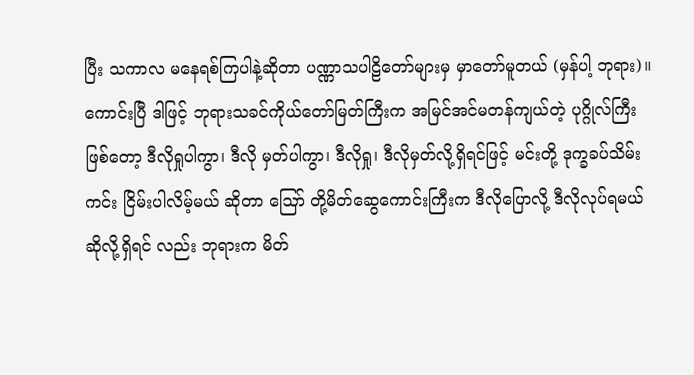ပြီး သကာလ မနေရစ်ကြပါနဲ့ဆိုတာ ပဏ္ဏာသပါဠိတော်များမှ မှာတော်မူတယ် (မှန်ပါ့ ဘုရား)။
ကောင်းပြီ ဒါဖြင့် ဘုရားသခင်ကိုယ်တော်မြတ်ကြီးက အမြင်အင်မတန်ကျယ်တဲ့ ပုဂ္ဂိုလ်ကြီး ဖြစ်တော့ ဒီလိုရှုပါကွာ၊ ဒီလို မှတ်ပါကွာ၊ ဒီလိုရှု၊ ဒီလိုမှတ်လို့ရှိရင်ဖြင့် မင်းတို့ ဒုက္ခခပ်သိမ်း ကင်း ငြိမ်းပါလိမ့်မယ် ဆိုတာ ဪ တို့မိတ်ဆွေကောင်းကြီးက ဒီလိုပြောလို့ ဒီလိုလုပ်ရမယ် ဆိုလို့ရှိရင် လည်း ဘုရားက မိတ်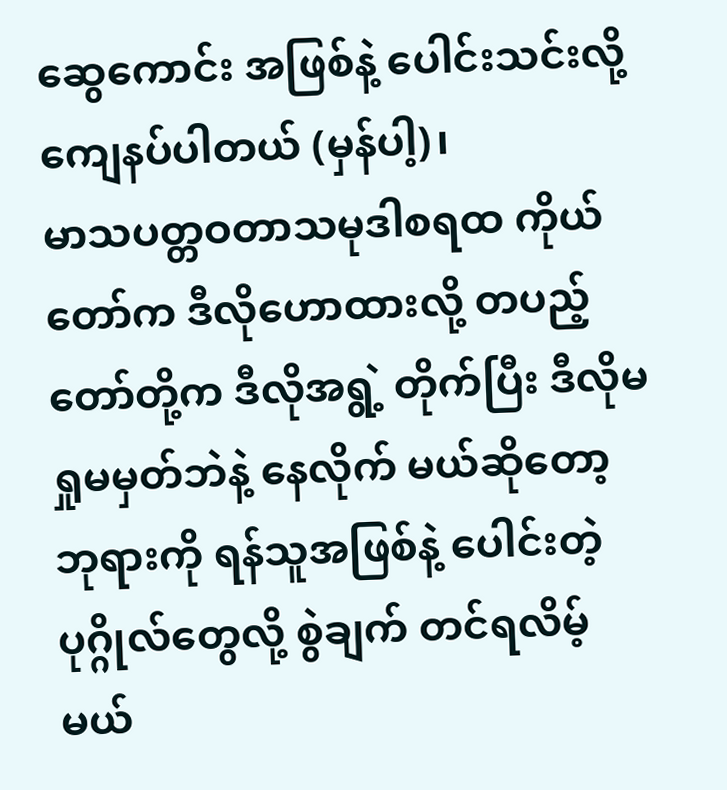ဆွေကောင်း အဖြစ်နဲ့ ပေါင်းသင်းလို့ ကျေနပ်ပါတယ် (မှန်ပါ့)၊
မာသပတ္တဝတာသမုဒါစရထ ကိုယ်တော်က ဒီလိုဟောထားလို့ တပည့်တော်တို့က ဒီလိုအရွဲ့ တိုက်ပြီး ဒီလိုမရှုမမှတ်ဘဲနဲ့ နေလိုက် မယ်ဆိုတော့ ဘုရားကို ရန်သူအဖြစ်နဲ့ ပေါင်းတဲ့ ပုဂ္ဂိုလ်တွေလို့ စွဲချက် တင်ရလိမ့်မယ်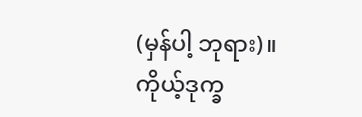(မှန်ပါ့ ဘုရား)။
ကိုယ့်ဒုက္ခ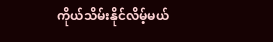ကိုယ်သိမ်းနိုင်လိမ့်မယ်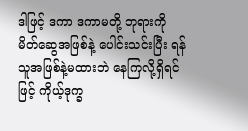ဒါဖြင့် ဒကာ ဒကာမတို့ ဘုရားကို မိတ်ဆွေအဖြစ်နဲ့ ပေါင်းသင်းပြီး ရန်သူအဖြစ်နဲ့မထားဘဲ နေကြလို့ရှိရင်ဖြင့် ကိုယ့်ဒုက္ခ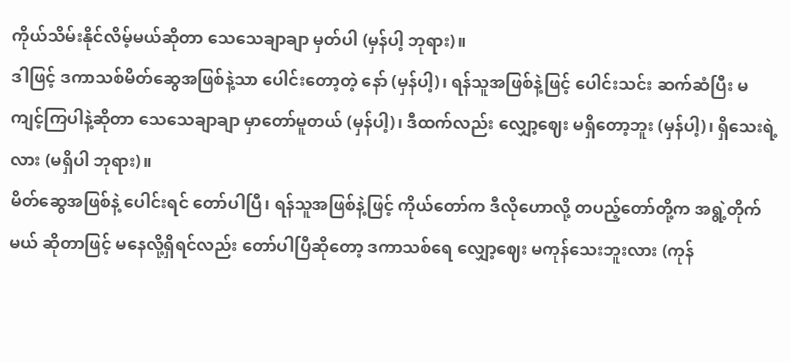ကိုယ်သိမ်းနိုင်လိမ့်မယ်ဆိုတာ သေသေချာချာ မှတ်ပါ (မှန်ပါ့ ဘုရား)။
ဒါဖြင့် ဒကာသစ်မိတ်ဆွေအဖြစ်နဲ့သာ ပေါင်းတော့တဲ့ နော် (မှန်ပါ့)၊ ရန်သူအဖြစ်နဲ့ဖြင့် ပေါင်းသင်း ဆက်ဆံပြီး မကျင့်ကြပါနဲ့ဆိုတာ သေသေချာချာ မှာတော်မူတယ် (မှန်ပါ့)၊ ဒီထက်လည်း လျှော့ဈေး မရှိတော့ဘူး (မှန်ပါ့)၊ ရှိသေးရဲ့ လား (မရှိပါ ဘုရား)။
မိတ်ဆွေအဖြစ်နဲ့ ပေါင်းရင် တော်ပါပြီ၊ ရန်သူအဖြစ်နဲ့ဖြင့် ကိုယ်တော်က ဒီလိုဟောလို့ တပည့်တော်တို့က အရွဲ့တိုက်မယ် ဆိုတာဖြင့် မနေလို့ရှိရင်လည်း တော်ပါပြီဆိုတော့ ဒကာသစ်ရေ လျှော့ဈေး မကုန်သေးဘူးလား (ကုန်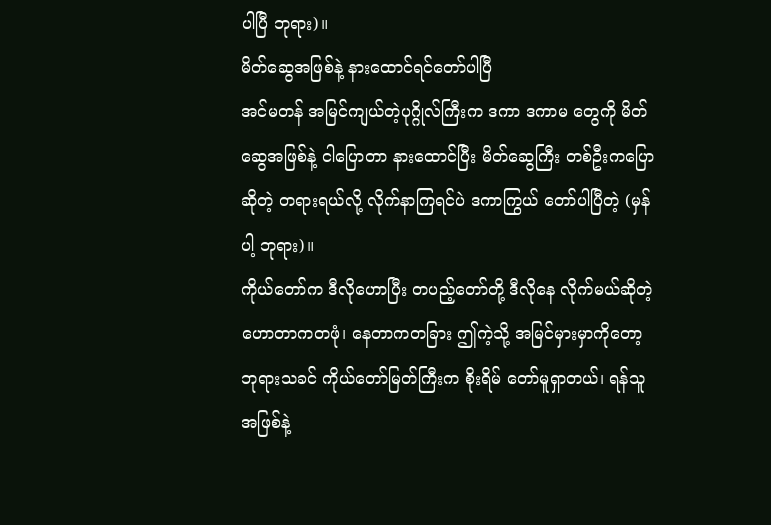ပါပြီ ဘုရား)။
မိတ်ဆွေအဖြစ်နဲ့ နားထောင်ရင်တော်ပါပြီ
အင်မတန် အမြင်ကျယ်တဲ့ပုဂ္ဂိုလ်ကြီးက ဒကာ ဒကာမ တွေကို မိတ်ဆွေအဖြစ်နဲ့ ငါပြောတာ နားထောင်ပြီး မိတ်ဆွေကြီး တစ်ဦးကပြောဆိုတဲ့ တရားရယ်လို့ လိုက်နာကြရင်ပဲ ဒကာကြွယ် တော်ပါပြီတဲ့ (မှန်ပါ့ ဘုရား)။
ကိုယ်တော်က ဒီလိုဟောပြီး တပည့်တော်တို့ ဒီလိုနေ လိုက်မယ်ဆိုတဲ့ ဟောတာကတဖုံ၊ နေတာကတခြား ဤကဲ့သို့ အမြင်မှားမှာကိုတော့ ဘုရားသခင် ကိုယ်တော်မြတ်ကြီးက စိုးရိမ် တော်မူရှာတယ်၊ ရန်သူအဖြစ်နဲ့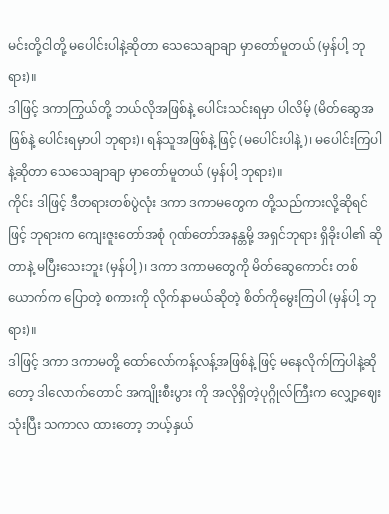မင်းတို့ငါတို့ မပေါင်းပါနဲ့ဆိုတာ သေသေချာချာ မှာတော်မူတယ် (မှန်ပါ့ ဘုရား)။
ဒါဖြင့် ဒကာကြွယ်တို့ ဘယ်လိုအဖြစ်နဲ့ ပေါင်းသင်းရမှာ ပါလိမ့် (မိတ်ဆွေအဖြစ်နဲ့ ပေါင်းရမှာပါ ဘုရား)၊ ရန်သူအဖြစ်နဲ့ ဖြင့် (မပေါင်းပါနဲ့)၊ မပေါင်းကြပါနဲ့ဆိုတာ သေသေချာချာ မှာတော်မူတယ် (မှန်ပါ့ ဘုရား)။
ကိုင်း ဒါဖြင့် ဒီတရားတစ်ပွဲလုံး ဒကာ ဒကာမတွေက တို့သည်ကားလို့ဆိုရင်ဖြင့် ဘုရားက ကျေးဇူးတော်အစုံ ဂုဏ်တော်အနန္တမို့ အရှင်ဘုရား ရှိခိုးပါ၏ ဆိုတာနဲ့ မပြီးသေးဘူး (မှန်ပါ့)၊ ဒကာ ဒကာမတွေကို မိတ်ဆွေကောင်း တစ်ယောက်က ပြောတဲ့ စကားကို လိုက်နာမယ်ဆိုတဲ့ စိတ်ကိုမွေးကြပါ (မှန်ပါ့ ဘုရား)။
ဒါဖြင့် ဒကာ ဒကာမတို့ ထော်လော်ကန့်လန့်အဖြစ်နဲ့ ဖြင့် မနေလိုက်ကြပါနဲ့ဆိုတော့ ဒါလောက်တောင် အကျိုးစီးပွား ကို အလိုရှိတဲ့ပုဂ္ဂိုလ်ကြီးက လျှော့ဈေးသုံးပြီး သကာလ ထားတော့ ဘယ့်နှယ်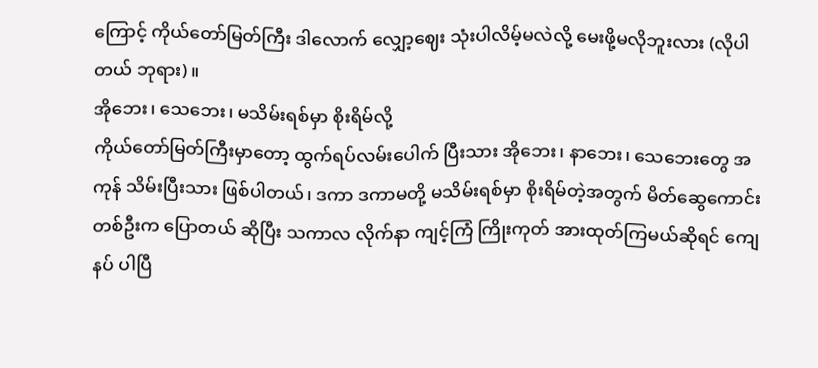ကြောင့် ကိုယ်တော်မြတ်ကြီး ဒါလောက် လျှော့ဈေး သုံးပါလိမ့်မလဲလို့ မေးဖို့မလိုဘူးလား (လိုပါတယ် ဘုရား)။
အိုဘေး၊ သေဘေး၊ မသိမ်းရစ်မှာ စိုးရိမ်လို့
ကိုယ်တော်မြတ်ကြီးမှာတော့ ထွက်ရပ်လမ်းပေါက် ပြီးသား အိုဘေး၊ နာဘေး၊ သေဘေးတွေ အကုန် သိမ်းပြီးသား ဖြစ်ပါတယ်၊ ဒကာ ဒကာမတို့ မသိမ်းရစ်မှာ စိုးရိမ်တဲ့အတွက် မိတ်ဆွေကောင်း တစ်ဦးက ပြောတယ် ဆိုပြီး သကာလ လိုက်နာ ကျင့်ကြံ ကြိုးကုတ် အားထုတ်ကြမယ်ဆိုရင် ကျေနပ် ပါပြီ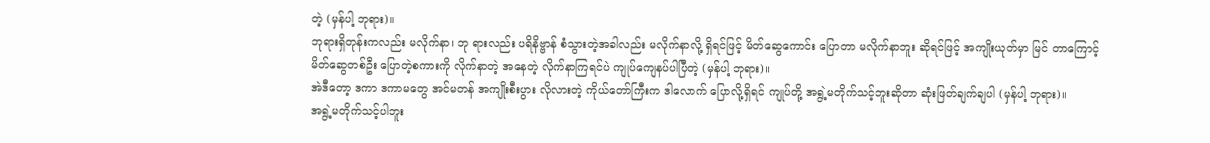တဲ့ (မှန်ပါ့ ဘုရား)။
ဘုရားရှိတုန်းကလည်း မလိုက်နာ၊ ဘု ရားလည်း ပရိနိဗ္ဗာန် စံသွားတဲ့အခါလည်း မလိုက်နာလို့ ရှိရင်ဖြင့် မိတ်ဆွေကောင်း ပြောတာ မလိုက်နာဘူး ဆိုရင်ဖြင့် အကျိုးယုတ်မှာ မြင် တာကြောင့် မိတ်ဆွေတစ်ဦး ပြောတဲ့စကားကို လိုက်နာတဲ့ အနေတဲ့ လိုက်နာကြရင်ပဲ ကျုပ်ကျေနပ်ပါပြီတဲ့ (မှန်ပါ့ ဘုရား)။
အဲဒီတော့ ဒကာ ဒကာမတွေ အင်မတန် အကျိုးစီးပွား လိုလားတဲ့ ကိုယ်တော်ကြီးက ဒါလောက် ပြောလို့ရှိရင် ကျုပ်တို့ အရွဲ့မတိုက်သင့်ဘူးဆိုတာ ဆုံးဖြတ်ချက်ချပါ (မှန်ပါ့ ဘုရား)။
အရွဲ့မတိုက်သင့်ပါဘူး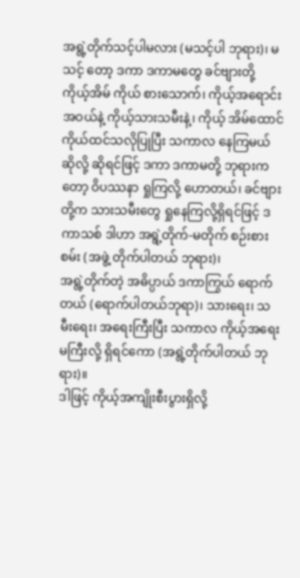အရွဲ့တိုက်သင့်ပါမလား (မသင့်ပါ ဘုရား)၊ မသင့် တော့ ဒကာ ဒကာမတွေ ခင်ဗျားတို့ ကိုယ့်အိမ် ကိုယ် စားသောက်၊ ကိုယ့်အရောင်းအဝယ်နဲ့ ကိုယ့်သားသမီးနဲ့၊ ကိုယ့် အိမ်ထောင် ကိုယ်ထင်သလိုပြုပြီး သကာလ နေကြမယ်ဆိုလို့ ဆိုရင်ဖြင့် ဒကာ ဒကာမတို့ ဘုရားကတော့ ဝိပဿနာ ရှုကြလို့ ဟောတယ်၊ ခင်ဗျားတို့က သားသမီးတွေ ရှုနေကြလို့ရှိရင်ဖြင့် ဒကာသစ် ဒါဟာ အရွဲ့တိုက်-မတိုက် စဉ်းစားစမ်း (အဖွဲ့ တိုက်ပါတယ် ဘုရား)၊
အရွဲ့တိုက်တဲ့ အဓိပ္ပာယ် ဒကာကြွယ် ရောက်တယ် (ရောက်ပါတယ်ဘုရာ)၊ သားရေး၊ သမီးရေး၊ အရေးကြီးပြီး သကာလ ကိုယ့်အရေးမကြီးလို့ ရှိရင်ကော (အရွဲ့တိုက်ပါတယ် ဘုရား)။
ဒါဖြင့် ကိုယ့်အကျိုးစီးပွားရှိလို့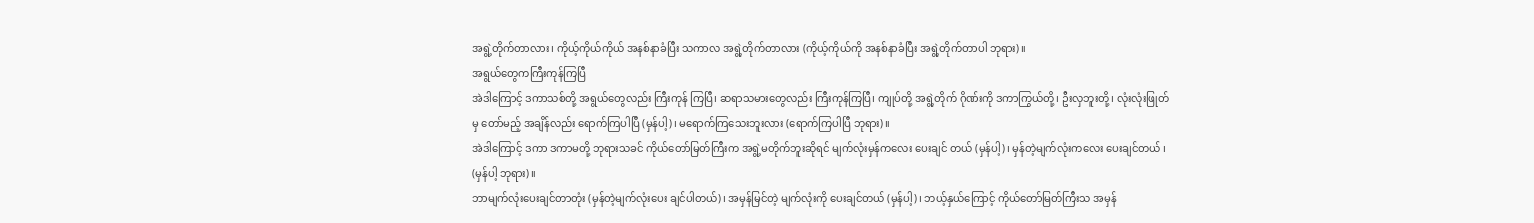အရွဲ့တိုက်တာလား၊ ကိုယ့်ကိုယ်ကိုယ် အနစ်နာခံပြီး သကာလ အရွဲ့တိုက်တာလား (ကိုယ့်ကိုယ်ကို အနစ်နာခံပြီး အရွဲ့တိုက်တာပါ ဘုရား)။
အရွယ်တွေကကြီးကုန်ကြပြီ
အဲဒါကြောင့် ဒကာသစ်တို့ အရွယ်တွေလည်း ကြီးကုန် ကြပြီ၊ ဆရာသမားတွေလည်း ကြီးကုန်ကြပြီ၊ ကျုပ်တို့ အရွဲ့တိုက် ဂိုဏ်းကို ဒကာကြွယ်တို့၊ ဦးလှဘူးတို့၊ လုံးလုံးဖြုတ်မှ တော်မည့် အချိန်လည်း ရောက်ကြပါပြီ (မှန်ပါ့)၊ မရောက်ကြသေးဘူးလား (ရောက်ကြပါပြီ ဘုရား)။
အဲဒါကြောင့် ဒကာ ဒကာမတို့ ဘုရားသခင် ကိုယ်တော်မြတ်ကြီးက အရွဲ့မတိုက်ဘူးဆိုရင် မျက်လုံးမှန်ကလေး ပေးချင် တယ် (မှန်ပါ့)၊ မှန်တဲ့မျက်လုံးကလေး ပေးချင်တယ် ၊ (မှန်ပါ့ ဘုရား)။
ဘာမျက်လုံးပေးချင်တာတုံး (မှန်တဲ့မျက်လုံးပေး ချင်ပါတယ်)၊ အမှန်မြင်တဲ့ မျက်လုံးကို ပေးချင်တယ် (မှန်ပါ့)၊ ဘယ့်နှယ်ကြောင့် ကိုယ်တော်မြတ်ကြီးသ အမှန်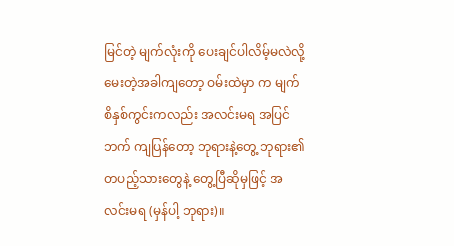မြင်တဲ့ မျက်လုံးကို ပေးချင်ပါလိမ့်မလဲလို့ မေးတဲ့အခါကျတော့ ဝမ်းထဲမှာ က မျက်စိနှစ်ကွင်းကလည်း အလင်းမရ အပြင်ဘက် ကျပြန်တော့ ဘုရားနဲ့တွေ့ ဘုရား၏ တပည့်သားတွေနဲ့ တွေ့ပြီဆိုမှဖြင့် အလင်းမရ (မှန်ပါ့ ဘုရား)။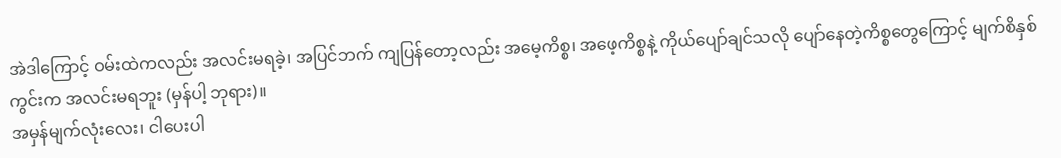အဲဒါကြောင့် ဝမ်းထဲကလည်း အလင်းမရခဲ့၊ အပြင်ဘက် ကျပြန်တော့လည်း အမေ့ကိစ္စ၊ အဖေ့ကိစ္စနဲ့ ကိုယ်ပျော်ချင်သလို ပျော်နေတဲ့ကိစ္စတွေကြောင့် မျက်စိနှစ်ကွင်းက အလင်းမရဘူး (မှန်ပါ့ ဘုရား)။
အမှန်မျက်လုံးလေး၊ ငါပေးပါ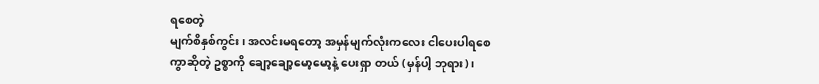ရစေတဲ့
မျက်စိနှစ်ကွင်း၊ အလင်းမရတော့ အမှန်မျက်လုံးကလေး ငါပေးပါရစေကွာဆိုတဲ့ ဥစ္စာကို ချော့ချော့မော့မော့နဲ့ ပေးရှာ တယ် (မှန်ပါ့ ဘုရား)၊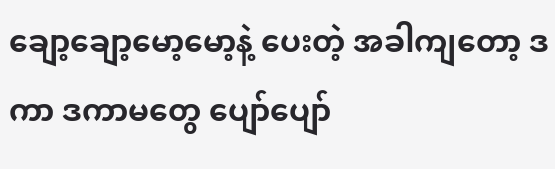ချော့ချော့မော့မော့နဲ့ ပေးတဲ့ အခါကျတော့ ဒကာ ဒကာမတွေ ပျော်ပျော်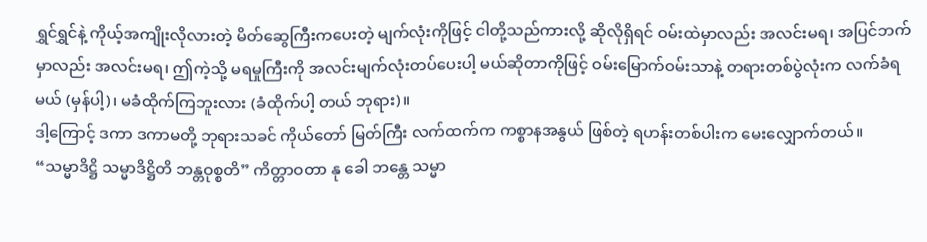ရွှင်ရွှင်နဲ့ ကိုယ့်အကျိုးလိုလားတဲ့ မိတ်ဆွေကြီးကပေးတဲ့ မျက်လုံးကိုဖြင့် ငါတို့သည်ကားလို့ ဆိုလိုရှိရင် ဝမ်းထဲမှာလည်း အလင်းမရ၊ အပြင်ဘက်မှာလည်း အလင်းမရ၊ ဤကဲ့သို့ မရမှုကြီးကို အလင်းမျက်လုံးတပ်ပေးပါ့ မယ်ဆိုတာကိုဖြင့် ဝမ်းမြောက်ဝမ်းသာနဲ့ တရားတစ်ပွဲလုံးက လက်ခံရမယ် (မှန်ပါ့)၊ မခံထိုက်ကြဘူးလား (ခံထိုက်ပါ့ တယ် ဘုရား)။
ဒါ့ကြောင့် ဒကာ ဒကာမတို့ ဘုရားသခင် ကိုယ်တော် မြတ်ကြီး လက်ထက်က ကစ္စာနအနွယ် ဖြစ်တဲ့ ရဟန်းတစ်ပါးက မေးလျှောက်တယ်။
“သမ္မာဒိဋ္ဌိ သမ္မာဒိဋ္ဌိတိ ဘန္တဝုစ္စတိ” ကိတ္တာဝတာ နု ခေါ ဘန္တေ သမ္မာ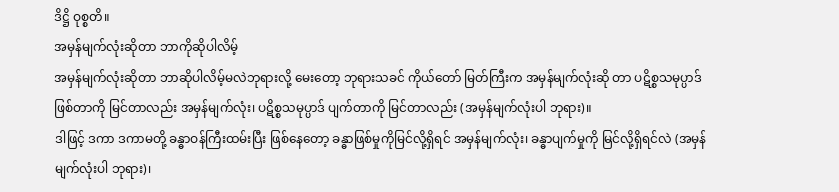ဒိဋ္ဌိ ဝုစ္စတိ။
အမှန်မျက်လုံးဆိုတာ ဘာကိုဆိုပါလိမ့်
အမှန်မျက်လုံးဆိုတာ ဘာဆိုပါလိမ့်မလဲဘုရားလို့ မေးတော့ ဘုရားသခင် ကိုယ်တော် မြတ်ကြီးက အမှန်မျက်လုံးဆို တာ ပဋိစ္စသမုပ္ပာဒ်ဖြစ်တာကို မြင်တာလည်း အမှန်မျက်လုံး၊ ပဋိစ္စသမုပ္ပာဒ် ပျက်တာကို မြင်တာလည်း (အမှန်မျက်လုံးပါ ဘုရား)။
ဒါဖြင့် ဒကာ ဒကာမတို့ ခန္ဓာဝန်ကြီးထမ်းပြီး ဖြစ်နေတော့ ခန္ဓာဖြစ်မှုကိုမြင်လို့ရှိရင် အမှန်မျက်လုံး၊ ခန္ဓာပျက်မှုကို မြင်လို့ရှိရင်လဲ (အမှန်မျက်လုံးပါ ဘုရား)၊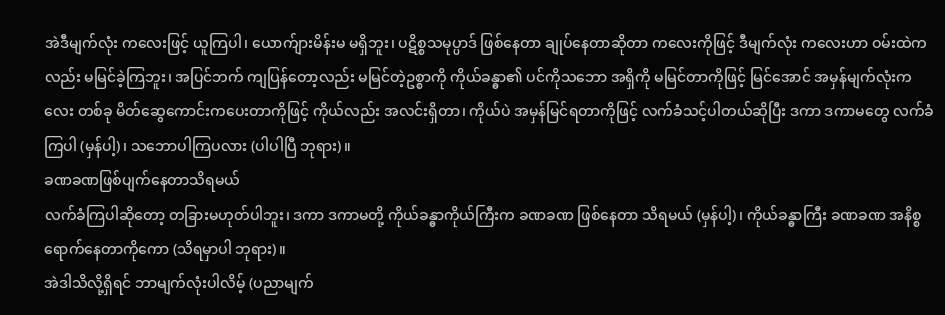အဲဒီမျက်လုံး ကလေးဖြင့် ယူကြပါ၊ ယောက်ျားမိန်းမ မရှိဘူး၊ ပဋိစ္စသမုပ္ပာဒ် ဖြစ်နေတာ ချုပ်နေတာဆိုတာ ကလေးကိုဖြင့် ဒီမျက်လုံး ကလေးဟာ ဝမ်းထဲကလည်း မမြင်ခဲ့ကြဘူး၊ အပြင်ဘက် ကျပြန်တော့လည်း မမြင်တဲ့ဥစ္စာကို ကိုယ်ခန္ဓာ၏ ပင်ကိုသဘော အရှိကို မမြင်တာကိုဖြင့် မြင်အောင် အမှန်မျက်လုံးကလေး တစ်ခု မိတ်ဆွေကောင်းကပေးတာကိုဖြင့် ကိုယ်လည်း အလင်းရှိတာ၊ ကိုယ်ပဲ အမှန်မြင်ရတာကိုဖြင့် လက်ခံသင့်ပါတယ်ဆိုပြီး ဒကာ ဒကာမတွေ လက်ခံကြပါ (မှန်ပါ့)၊ သဘောပါကြပလား (ပါပါပြီ ဘုရား)။
ခဏခဏဖြစ်ပျက်နေတာသိရမယ်
လက်ခံကြပါဆိုတော့ တခြားမဟုတ်ပါဘူး၊ ဒကာ ဒကာမတို့ ကိုယ်ခန္ဓာကိုယ်ကြီးက ခဏခဏ ဖြစ်နေတာ သိရမယ် (မှန်ပါ့)၊ ကိုယ်ခန္ဓာကြီး ခဏခဏ အနိစ္စ ရောက်နေတာကိုကော (သိရမှာပါ ဘုရား)။
အဲဒါသိလို့ရှိရင် ဘာမျက်လုံးပါလိမ့် (ပညာမျက်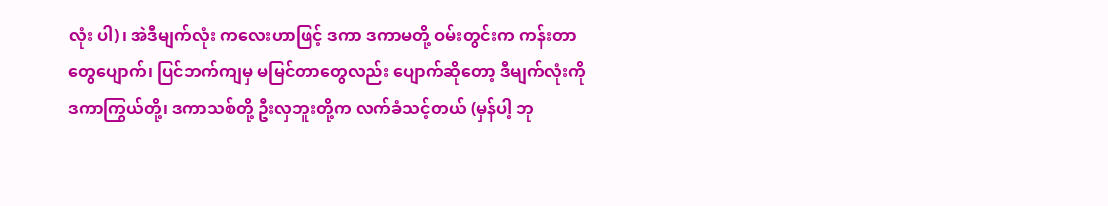လုံး ပါ)၊ အဲဒီမျက်လုံး ကလေးဟာဖြင့် ဒကာ ဒကာမတို့ ဝမ်းတွင်းက ကန်းတာတွေပျောက်၊ ပြင်ဘက်ကျမှ မမြင်တာတွေလည်း ပျောက်ဆိုတော့ ဒီမျက်လုံးကို ဒကာကြွယ်တို့၊ ဒကာသစ်တို့ ဦးလှဘူးတို့က လက်ခံသင့်တယ် (မှန်ပါ့ ဘု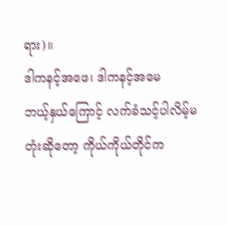ရား)။
ဒါကနင့်အဖေ၊ ဒါကနင့်အမေ
ဘယ့်နှယ်ကြောင့် လက်ခံသင့်ပါလိမ့်မတုံးဆိုတော့ ကိုယ်ကိုယ်တိုင်က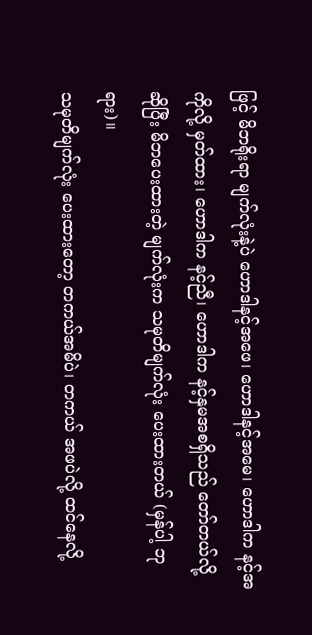ဖြင့် မိဘရိုးရာ မျက်လုံးနဲ့ပဲ ဟောဒါနင့်အဖေ၊ ဟောဒါနင့်အမေ၊ ဟောဒါက နင့်အကိုလို့ မှတ်ထား၊ ဟောဒါက နင့်ညီ၊ ဟောဒါက နင့်နှမအစရှိသည် တော်တယ်လို့ဆိုပြီး မိဘပေးထားတဲ့ မျက်လုံးက သမုတိမျက်လုံး ပေးထားတယ် (မှန်ပါ့ ဘုရား)။
သမုတိမျက်လုံး ပေးထားတော့ တကယ်အမိပဲ၊ တကယ် အဖပဲလို့ ထင်နေလို့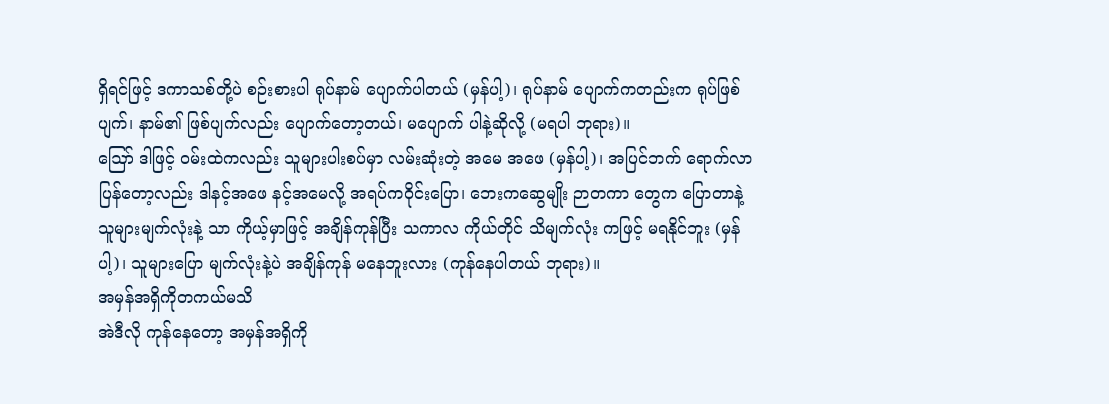ရှိရင်ဖြင့် ဒကာသစ်တို့ပဲ စဉ်းစားပါ ရုပ်နာမ် ပျောက်ပါတယ် (မှန်ပါ့)၊ ရုပ်နာမ် ပျောက်ကတည်းက ရုပ်ဖြစ်ပျက်၊ နာမ်၏ ဖြစ်ပျက်လည်း ပျောက်တော့တယ်၊ မပျောက် ပါနဲ့ဆိုလို့ (မရပါ ဘုရား)။
ဪ ဒါဖြင့် ဝမ်းထဲကလည်း သူများပါးစပ်မှာ လမ်းဆုံးတဲ့ အမေ အဖေ (မှန်ပါ့)၊ အပြင်ဘက် ရောက်လာ ပြန်တော့လည်း ဒါနင့်အဖေ နင့်အမေလို့ အရပ်ကဝိုင်းပြော၊ ဘေးကဆွေမျိုး ဉာတကာ တွေက ပြောတာနဲ့ သူများမျက်လုံးနဲ့ သာ ကိုယ့်မှာဖြင့် အချိန်ကုန်ပြီး သကာလ ကိုယ်တိုင် သိမျက်လုံး ကဖြင့် မရနိုင်ဘူး (မှန်ပါ့)၊ သူများပြော မျက်လုံးနဲ့ပဲ အချိန်ကုန် မနေဘူးလား (ကုန်နေပါတယ် ဘုရား)။
အမှန်အရှိကိုတကယ်မသိ
အဲဒီလို ကုန်နေတော့ အမှန်အရှိကို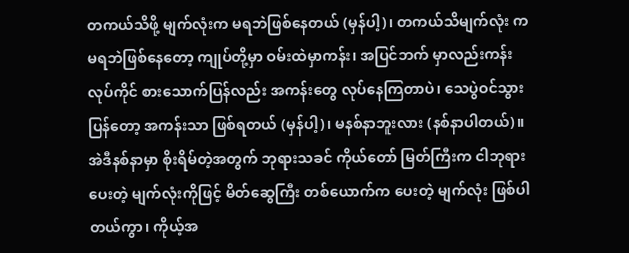တကယ်သိဖို့ မျက်လုံးက မရဘဲဖြစ်နေတယ် (မှန်ပါ့)၊ တကယ်သိမျက်လုံး က မရဘဲဖြစ်နေတော့ ကျုပ်တို့မှာ ဝမ်းထဲမှာကန်း၊ အပြင်ဘက် မှာလည်းကန်း လုပ်ကိုင် စားသောက်ပြန်လည်း အကန်းတွေ လုပ်နေကြတာပဲ၊ သေပွဲဝင်သွားပြန်တော့ အကန်းသာ ဖြစ်ရတယ် (မှန်ပါ့)၊ မနစ်နာဘူးလား (နစ်နာပါတယ်)။
အဲဒီနစ်နာမှာ စိုးရိမ်တဲ့အတွက် ဘုရားသခင် ကိုယ်တော် မြတ်ကြီးက ငါဘုရားပေးတဲ့ မျက်လုံးကိုဖြင့် မိတ်ဆွေကြီး တစ်ယောက်က ပေးတဲ့ မျက်လုံး ဖြစ်ပါတယ်ကွာ၊ ကိုယ့်အ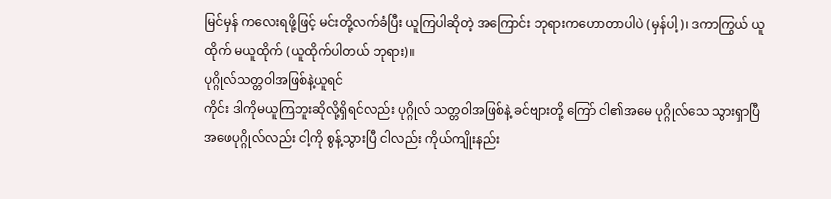မြင်မှန် ကလေးရဖို့ဖြင့် မင်းတို့လက်ခံပြီး ယူကြပါဆိုတဲ့ အကြောင်း ဘုရားကဟောတာပါပဲ (မှန်ပါ့)၊ ဒကာကြွယ် ယူထိုက် မယူထိုက် (ယူထိုက်ပါတယ် ဘုရား)။
ပုဂ္ဂိုလ်သတ္တဝါအဖြစ်နဲ့ယူရင်
ကိုင်း ဒါကိုမယူကြဘူးဆိုလို့ရှိရင်လည်း ပုဂ္ဂိုလ် သတ္တဝါအဖြစ်နဲ့ ခင်ဗျားတို့ ကြော် ငါ၏အမေ ပုဂ္ဂိုလ်သေ သွားရှာပြီ အဖေပုဂ္ဂိုလ်လည်း ငါ့ကို စွန့်သွားပြီ ငါလည်း ကိုယ်ကျိုးနည်း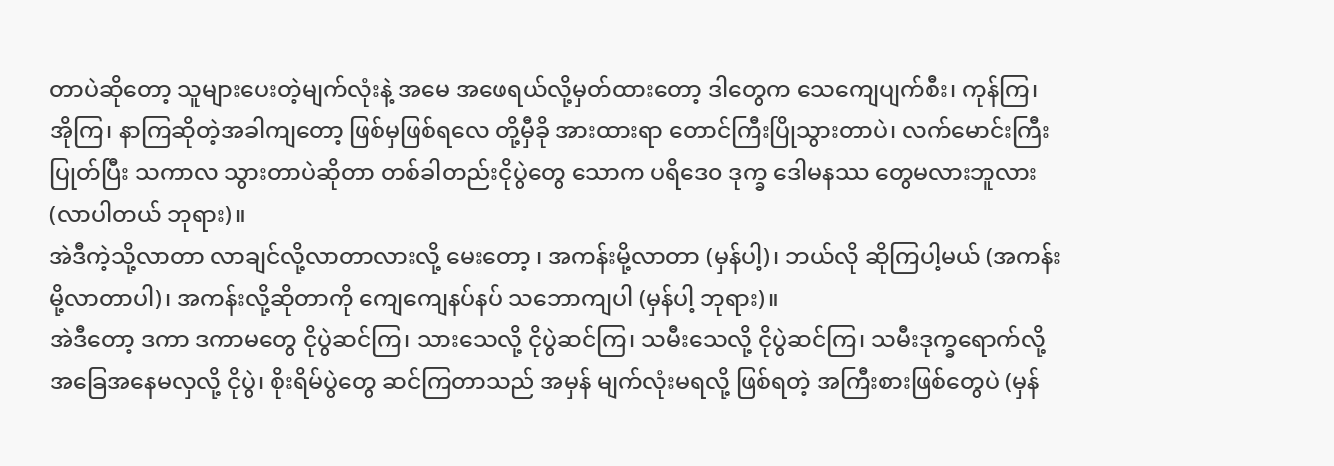တာပဲဆိုတော့ သူများပေးတဲ့မျက်လုံးနဲ့ အမေ အဖေရယ်လို့မှတ်ထားတော့ ဒါတွေက သေကျေပျက်စီး၊ ကုန်ကြ၊ အိုကြ၊ နာကြဆိုတဲ့အခါကျတော့ ဖြစ်မှဖြစ်ရလေ တို့မှီခို အားထားရာ တောင်ကြီးပြိုသွားတာပဲ၊ လက်မောင်းကြီး ပြုတ်ပြီး သကာလ သွားတာပဲဆိုတာ တစ်ခါတည်းငိုပွဲတွေ သောက ပရိဒေ၀ ဒုက္ခ ဒေါမနဿ တွေမလားဘူလား (လာပါတယ် ဘုရား)။
အဲဒီကဲ့သို့လာတာ လာချင်လို့လာတာလားလို့ မေးတော့ ၊ အကန်းမို့လာတာ (မှန်ပါ့)၊ ဘယ်လို ဆိုကြပါ့မယ် (အကန်းမို့လာတာပါ)၊ အကန်းလို့ဆိုတာကို ကျေကျေနပ်နပ် သဘောကျပါ (မှန်ပါ့ ဘုရား)။
အဲဒီတော့ ဒကာ ဒကာမတွေ ငိုပွဲဆင်ကြ၊ သားသေလို့ ငိုပွဲဆင်ကြ၊ သမီးသေလို့ ငိုပွဲဆင်ကြ၊ သမီးဒုက္ခရောက်လို့ အခြေအနေမလှလို့ ငိုပွဲ၊ စိုးရိမ်ပွဲတွေ ဆင်ကြတာသည် အမှန် မျက်လုံးမရလို့ ဖြစ်ရတဲ့ အကြီးစားဖြစ်တွေပဲ (မှန်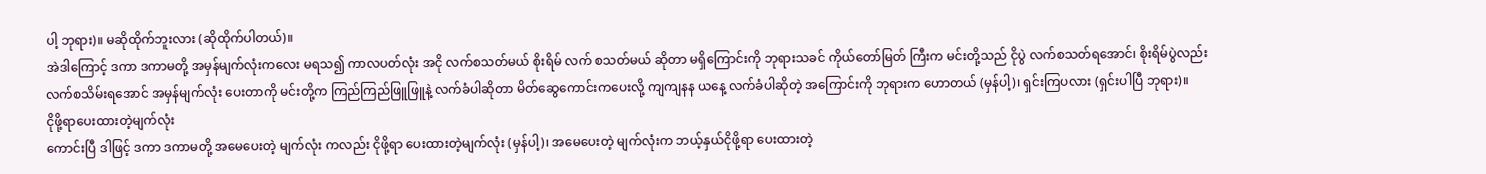ပါ့ ဘုရား)။ မဆိုထိုက်ဘူးလား (ဆိုထိုက်ပါတယ်)။
အဲဒါကြောင့် ဒကာ ဒကာမတို့ အမှန်မျက်လုံးကလေး မရသ၍ ကာလပတ်လုံး အငို လက်စသတ်မယ် စိုးရိမ် လက် စသတ်မယ် ဆိုတာ မရှိကြောင်းကို ဘုရားသခင် ကိုယ်တော်မြတ် ကြီးက မင်းတို့သည် ငိုပွဲ လက်စသတ်ရအောင်၊ စိုးရိမ်ပွဲလည်း လက်စသိမ်းရအောင် အမှန်မျက်လုံး ပေးတာကို မင်းတို့က ကြည်ကြည်ဖြူဖြူနဲ့ လက်ခံပါဆိုတာ မိတ်ဆွေကောင်းကပေးလို့ ကျကျနန ယနေ့ လက်ခံပါဆိုတဲ့ အကြောင်းကို ဘုရားက ဟောတယ် (မှန်ပါ့)၊ ရှင်းကြပလား (ရှင်းပါပြီ ဘုရား)။
ငိုဖို့ရာပေးထားတဲ့မျက်လုံး
ကောင်းပြီ ဒါဖြင့် ဒကာ ဒကာမတို့ အမေပေးတဲ့ မျက်လုံး ကလည်း ငိုဖို့ရာ ပေးထားတဲ့မျက်လုံး (မှန်ပါ့)၊ အမေပေးတဲ့ မျက်လုံးက ဘယ့်နှယ်ငိုဖို့ရာ ပေးထားတဲ့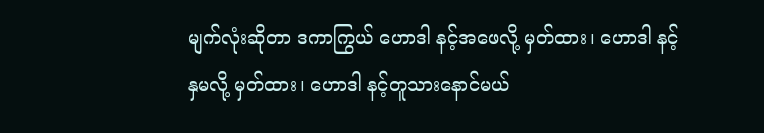မျက်လုံးဆိုတာ ဒကာကြွယ် ဟောဒါ နင့်အဖေလို့ မှတ်ထား၊ ဟောဒါ နင့်နှမလို့ မှတ်ထား၊ ဟောဒါ နင့်တူသားနောင်မယ်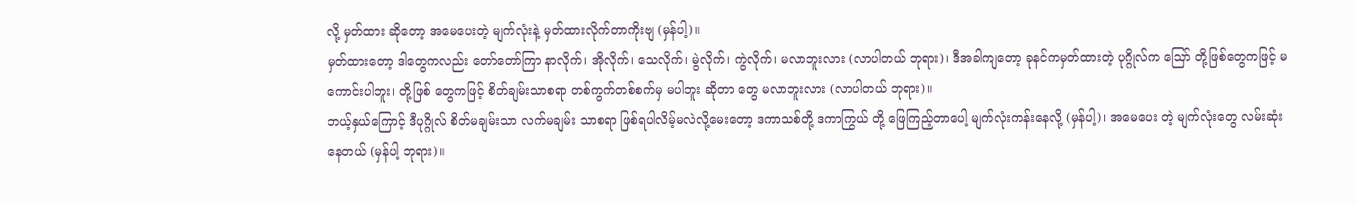လို့ မှတ်ထား ဆိုတော့ အမေပေးတဲ့ မျက်လုံးနဲ့ မှတ်ထားလိုက်တာကိုးဗျ (မှန်ပါ့)။
မှတ်ထားတော့ ဒါတွေကလည်း တော်တော်ကြာ နာလိုက်၊ အိုလိုက်၊ သေလိုက်၊ မွဲလိုက်၊ ကွဲလိုက်၊ မလာဘူးလား (လာပါတယ် ဘုရား)၊ ဒီအခါကျတော့ ခုနင်ကမှတ်ထားတဲ့ ပုဂ္ဂိုလ်က ဪ တို့ဖြစ်တွေကဖြင့် မကောင်းပါဘူး၊ တို့ဖြစ် တွေကဖြင့် စိတ်ချမ်းသာစရာ တစ်ကွက်တစ်စက်မှ မပါဘူး ဆိုတာ တွေ မလာဘူးလား (လာပါတယ် ဘုရား)။
ဘယ့်နှယ်ကြောင့် ဒီပုဂ္ဂိုလ် စိတ်မချမ်းသာ လက်မချမ်း သာစရာ ဖြစ်ရပါလိမ့်မလဲလို့မေးတော့ ဒကာသစ်တို့ ဒကာကြွယ် တို့ ဖြေကြည့်တာပေါ့ မျက်လုံးကန်းနေလို့ (မှန်ပါ့)၊ အမေပေး တဲ့ မျက်လုံးတွေ လမ်းဆုံးနေတယ် (မှန်ပါ့ ဘုရား)။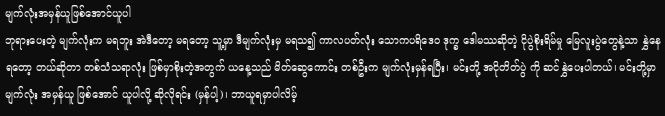မျက်လုံးအမှန်ယူဖြစ်အောင်ယူပါ
ဘုရားပေးတဲ့ မျက်လုံးက မရဘူး အဲဒီတော့ မရတော့ သူ့မှာ ဒီမျက်လုံးမှ မရသ၍ ကာလပတ်လုံး သောကပရိဒေဝ ဒုက္ခ ဒေါမဿဆိုတဲ့ ငိုပွဲစိုးရိမ်မှု မြေလူးပွဲတွေနဲ့သာ နွှဲနေရတော့ တယ်ဆိုတာ တစ်သံသရာလုံး ဖြစ်မှာစိုးတဲ့အတွက် ယနေ့သည် မိတ်ဆွေကောင်း တစ်ဦးက မျက်လုံးမှန်ရပြီး၊ မင်းတို့ အငိုတိတ်ပွဲ ကို ဆင်နွှဲပေးပါတယ်၊ မင်းတို့မှာ မျက်လုံး အမှန်ယူ ဖြစ်အောင် ယူပါလို့ ဆိုလိုရင်း (မှန်ပါ့)၊ ဘာယူရမှာပါလိမ့်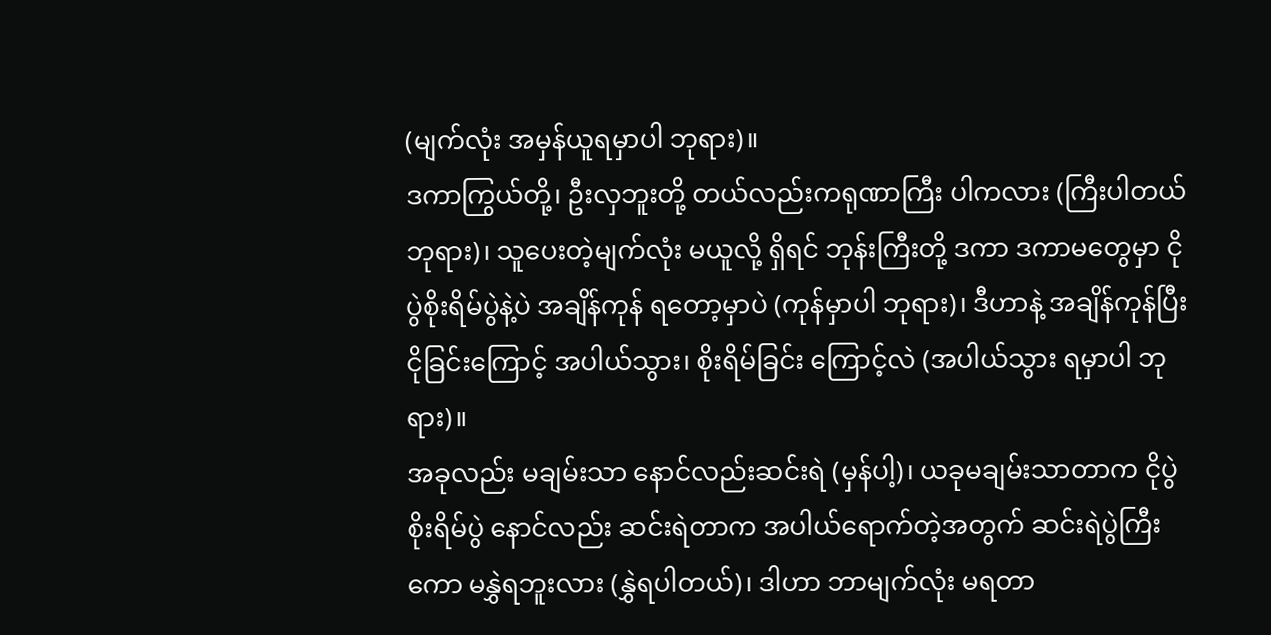(မျက်လုံး အမှန်ယူရမှာပါ ဘုရား)။
ဒကာကြွယ်တို့၊ ဦးလှဘူးတို့ တယ်လည်းကရုဏာကြီး ပါကလား (ကြီးပါတယ် ဘုရား)၊ သူပေးတဲ့မျက်လုံး မယူလို့ ရှိရင် ဘုန်းကြီးတို့ ဒကာ ဒကာမတွေမှာ ငိုပွဲစိုးရိမ်ပွဲနဲ့ပဲ အချိန်ကုန် ရတော့မှာပဲ (ကုန်မှာပါ ဘုရား)၊ ဒီဟာနဲ့ အချိန်ကုန်ပြီး ငိုခြင်းကြောင့် အပါယ်သွား၊ စိုးရိမ်ခြင်း ကြောင့်လဲ (အပါယ်သွား ရမှာပါ ဘုရား)။
အခုလည်း မချမ်းသာ နောင်လည်းဆင်းရဲ (မှန်ပါ့)၊ ယခုမချမ်းသာတာက ငိုပွဲစိုးရိမ်ပွဲ နောင်လည်း ဆင်းရဲတာက အပါယ်ရောက်တဲ့အတွက် ဆင်းရဲပွဲကြီးကော မနွှဲရဘူးလား (နွှဲရပါတယ်)၊ ဒါဟာ ဘာမျက်လုံး မရတာ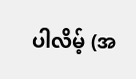ပါလိမ့် (အ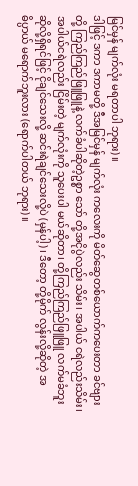မြင်မှန် မျက်လုံး မရတာပါ ဘုရား)။
ဒါဖြင့် ဒကာ ဒကာမတို့ ဒီအမြင်မှန် မျက်လုံး ကလေးကို မိတ်ဆွေတစ်ယောက်ကပေးတာ ခင်ဗျားတို့ ကြည်ကြည်ဖြူဖြူနဲ့ လက်ခံပါဆိုတဲ့ဥစ္စာ သော် တို့အငိုပွဲလည်း သိမ်း၊ အပါယ် ငရဲလည်းသိမ်း၊ အပါယ်ငရဲလည်း ငြိမ်းတဲ့ မျက်လုံးကို သူပေးပါ မယ်ဆိုတာ၊ တို့ကြည်ကြည်ဖြူဖြူ လက်မခံဘူး ဆိုလို့ရှိရင်ဖြင့် ငိုချင်သေးလို့ ဆင်းရဲချင်သေးလို့ပဲ (မှန်ပါ့)၊ ဒီတော့ တို့မိုက် လွန်းလို့ဆိုတဲ့ အဓိပ္ပာယ် မရောက်ဘူးလား (ရောက်ပါတယ် ဘုရား)။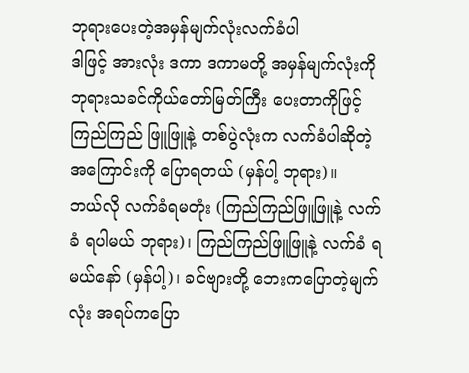ဘုရားပေးတဲ့အမှန်မျက်လုံးလက်ခံပါ
ဒါဖြင့် အားလုံး ဒကာ ဒကာမတို့ အမှန်မျက်လုံးကို ဘုရားသခင်ကိုယ်တော်မြတ်ကြီး ပေးတာကိုဖြင့် ကြည်ကြည် ဖြူဖြူနဲ့ တစ်ပွဲလုံးက လက်ခံပါဆိုတဲ့အကြောင်းကို ပြောရတယ် (မှန်ပါ့ ဘုရား)။
ဘယ်လို လက်ခံရမတုံး (ကြည်ကြည်ဖြူဖြူနဲ့ လက်ခံ ရပါမယ် ဘုရား)၊ ကြည်ကြည်ဖြူဖြူနဲ့ လက်ခံ ရမယ်နော် (မှန်ပါ့)၊ ခင်ဗျားတို့ ဘေးကပြောတဲ့မျက်လုံး အရပ်ကပြော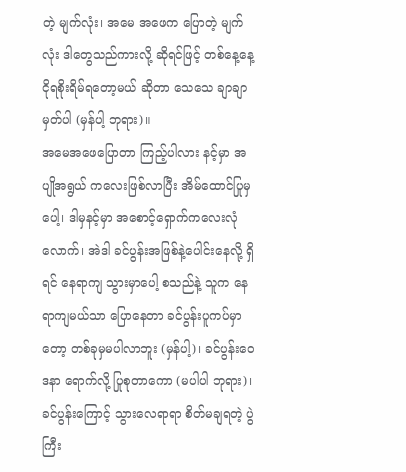တဲ့ မျက်လုံး၊ အမေ အဖေက ပြောတဲ့ မျက်လုံး ဒါတွေသည်ကားလို့ ဆိုရင်ဖြင့် တစ်နေ့နေ့ ငိုရစိုးရိမ်ရတော့မယ် ဆိုတာ သေသေ ချာချာမှတ်ပါ (မှန်ပါ့ ဘုရား)။
အမေအဖေပြောတာ ကြည့်ပါလား နင့်မှာ အပျိုအရွယ် ကလေးဖြစ်လာပြီး အိမ်ထောင်ပြုမှပေါ့၊ ဒါမှနင့်မှာ အစောင့်ရှောက်ကလေးလုံလောက်၊ အဲဒါ ခင်ပွန်းအဖြစ်နဲ့ပေါင်းနေလို့ ရှိရင် နေရာကျ သွားမှာပေါ့ စသည်နဲ့ သူက နေရာကျမယ်သာ ပြောနေတာ ခင်ပွန်းပူကပ်မှာတော့ တစ်ခုမှမပါလာဘူး (မှန်ပါ့)၊ ခင်ပွန်းဝေဒနာ ရောက်လို့ ပြုစုတာကော (မပါပါ ဘုရား)၊ ခင်ပွန်းကြောင့် သွားလေရာရာ စိတ်မချရတဲ့ ပွဲကြီး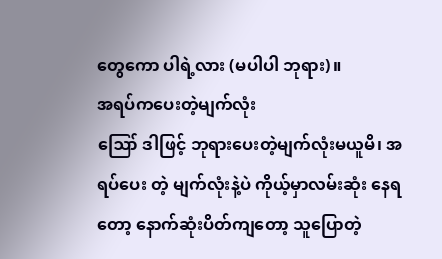တွေကော ပါရဲ့လား (မပါပါ ဘုရား)။
အရပ်ကပေးတဲ့မျက်လုံး
ဪ ဒါဖြင့် ဘုရားပေးတဲ့မျက်လုံးမယူမိ၊ အရပ်ပေး တဲ့ မျက်လုံးနဲ့ပဲ ကိုယ့်မှာလမ်းဆုံး နေရတော့ နောက်ဆုံးပိတ်ကျတော့ သူပြောတဲ့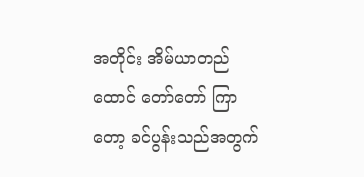အတိုင်း အိမ်ယာတည်ထောင် တော်တော် ကြာတော့ ခင်ပွန်းသည်အတွက်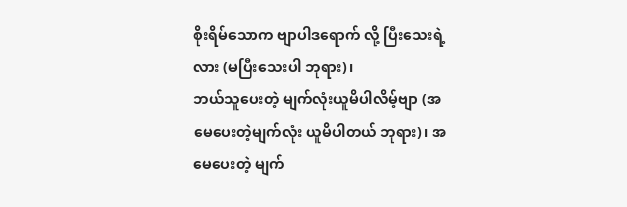စိုးရိမ်သောက ဗျာပါဒရောက် လို့ ပြီးသေးရဲ့ လား (မပြီးသေးပါ ဘုရား)၊
ဘယ်သူပေးတဲ့ မျက်လုံးယူမိပါလိမ့်ဗျာ (အမေပေးတဲ့မျက်လုံး ယူမိပါတယ် ဘုရား)၊ အမေပေးတဲ့ မျက်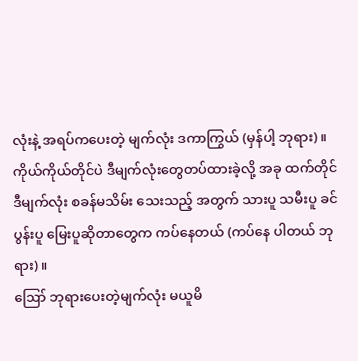လုံးနဲ့ အရပ်ကပေးတဲ့ မျက်လုံး ဒကာကြွယ် (မှန်ပါ့ ဘုရား)။
ကိုယ်ကိုယ်တိုင်ပဲ ဒီမျက်လုံးတွေတပ်ထားခဲ့လို့ အခု ထက်တိုင် ဒီမျက်လုံး စခန်မသိမ်း သေးသည့် အတွက် သားပူ သမီးပူ ခင်ပွန်းပူ မြေးပူဆိုတာတွေက ကပ်နေတယ် (ကပ်နေ ပါတယ် ဘုရား)။
ဪ ဘုရားပေးတဲ့မျက်လုံး မယူမိ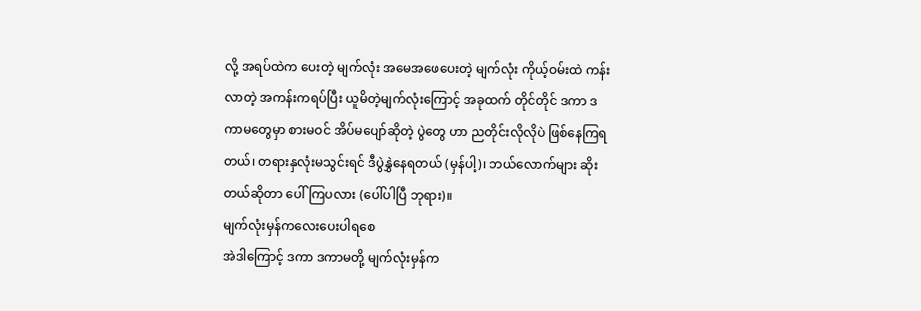လို့ အရပ်ထဲက ပေးတဲ့ မျက်လုံး အမေအဖေပေးတဲ့ မျက်လုံး ကိုယ့်ဝမ်းထဲ ကန်းလာတဲ့ အကန်းကရပ်ပြီး ယူမိတဲ့မျက်လုံးကြောင့် အခုထက် တိုင်တိုင် ဒကာ ဒကာမတွေမှာ စားမဝင် အိပ်မပျော်ဆိုတဲ့ ပွဲတွေ ဟာ ညတိုင်းလိုလိုပဲ ဖြစ်နေကြရတယ်၊ တရားနှလုံးမသွင်းရင် ဒီပွဲနွှဲနေရတယ် (မှန်ပါ့)၊ ဘယ်လောက်များ ဆိုးတယ်ဆိုတာ ပေါ်ကြပလား (ပေါ်ပါပြီ ဘုရား)။
မျက်လုံးမှန်ကလေးပေးပါရစေ
အဲဒါကြောင့် ဒကာ ဒကာမတို့ မျက်လုံးမှန်က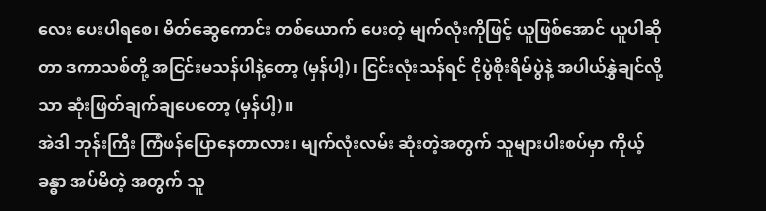လေး ပေးပါရစေ၊ မိတ်ဆွေကောင်း တစ်ယောက် ပေးတဲ့ မျက်လုံးကိုဖြင့် ယူဖြစ်အောင် ယူပါဆိုတာ ဒကာသစ်တို့ အငြင်းမသန်ပါနဲ့တော့ (မှန်ပါ့)၊ ငြင်းလုံးသန်ရင် ငိုပွဲစိုးရိမ်ပွဲနဲ့ အပါယ်နွှဲချင်လို့သာ ဆုံးဖြတ်ချက်ချပေတော့ (မှန်ပါ့)။
အဲဒါ ဘုန်းကြီး ကြံဖန်ပြောနေတာလား၊ မျက်လုံးလမ်း ဆုံးတဲ့အတွက် သူများပါးစပ်မှာ ကိုယ့်ခန္ဓာ အပ်မိတဲ့ အတွက် သူ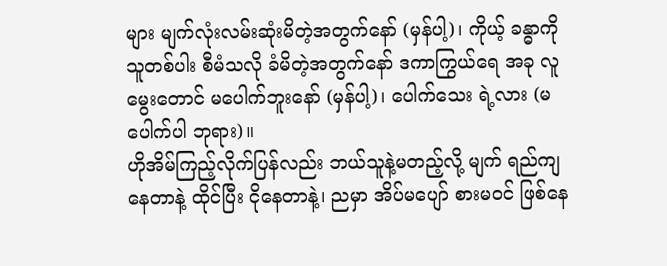များ မျက်လုံးလမ်းဆုံးမိတဲ့အတွက်နော် (မှန်ပါ့)၊ ကိုယ့် ခန္ဓာကို သူတစ်ပါး စီမံသလို ခံမိတဲ့အတွက်နော် ဒကာကြွယ်ရေ အခု လူမွေးတောင် မပေါက်ဘူးနော် (မှန်ပါ့)၊ ပေါက်သေး ရဲ့လား (မပေါက်ပါ ဘုရား)။
ဟိုအိမ်ကြည့်လိုက်ပြန်လည်း ဘယ်သူနဲ့မတည့်လို့ မျက် ရည်ကျနေတာနဲ့ ထိုင်ပြီး ငိုနေတာနဲ့၊ ညမှာ အိပ်မပျော် စားမဝင် ဖြစ်နေ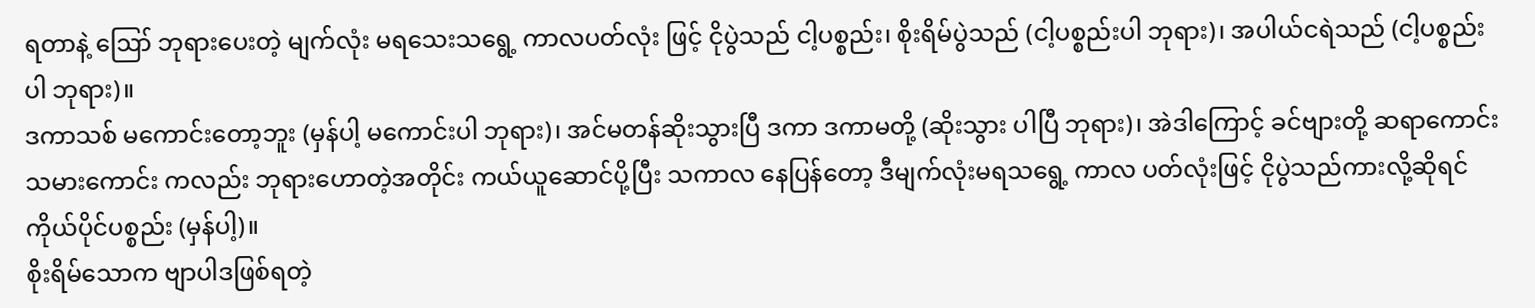ရတာနဲ့ ဪ ဘုရားပေးတဲ့ မျက်လုံး မရသေးသရွေ့ ကာလပတ်လုံး ဖြင့် ငိုပွဲသည် ငါ့ပစ္စည်း၊ စိုးရိမ်ပွဲသည် (ငါ့ပစ္စည်းပါ ဘုရား)၊ အပါယ်ငရဲသည် (ငါ့ပစ္စည်းပါ ဘုရား)။
ဒကာသစ် မကောင်းတော့ဘူး (မှန်ပါ့ မကောင်းပါ ဘုရား)၊ အင်မတန်ဆိုးသွားပြီ ဒကာ ဒကာမတို့ (ဆိုးသွား ပါပြီ ဘုရား)၊ အဲဒါကြောင့် ခင်ဗျားတို့ ဆရာကောင်း သမားကောင်း ကလည်း ဘုရားဟောတဲ့အတိုင်း ကယ်ယူဆောင်ပို့ပြီး သကာလ နေပြန်တော့ ဒီမျက်လုံးမရသရွေ့ ကာလ ပတ်လုံးဖြင့် ငိုပွဲသည်ကားလို့ဆိုရင် ကိုယ်ပိုင်ပစ္စည်း (မှန်ပါ့)။
စိုးရိမ်သောက ဗျာပါဒဖြစ်ရတဲ့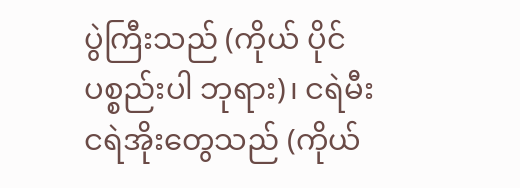ပွဲကြီးသည် (ကိုယ် ပိုင်ပစ္စည်းပါ ဘုရား)၊ ငရဲမီး ငရဲအိုးတွေသည် (ကိုယ်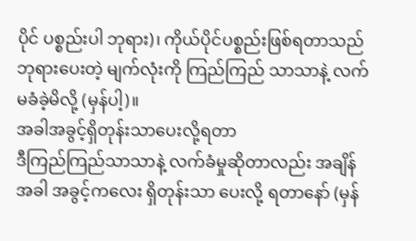ပိုင် ပစ္စည်းပါ ဘုရား)၊ ကိုယ်ပိုင်ပစ္စည်းဖြစ်ရတာသည် ဘုရားပေးတဲ့ မျက်လုံးကို ကြည်ကြည် သာသာနဲ့ လက်မခံခဲ့မိလို့ (မှန်ပါ့)။
အခါအခွင့်ရှိတုန်းသာပေးလို့ရတာ
ဒီကြည်ကြည်သာသာနဲ့ လက်ခံမှုဆိုတာလည်း အချိန်အခါ အခွင့်ကလေး ရှိတုန်းသာ ပေးလို့ ရတာနော် (မှန်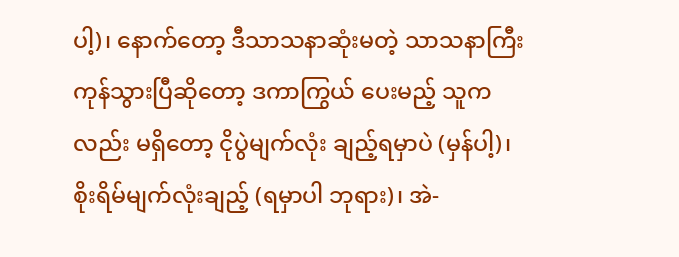ပါ့)၊ နောက်တော့ ဒီသာသနာဆုံးမတဲ့ သာသနာကြီး ကုန်သွားပြီဆိုတော့ ဒကာကြွယ် ပေးမည့် သူကလည်း မရှိတော့ ငိုပွဲမျက်လုံး ချည့်ရမှာပဲ (မှန်ပါ့)၊ စိုးရိမ်မျက်လုံးချည့် (ရမှာပါ ဘုရား)၊ အဲ-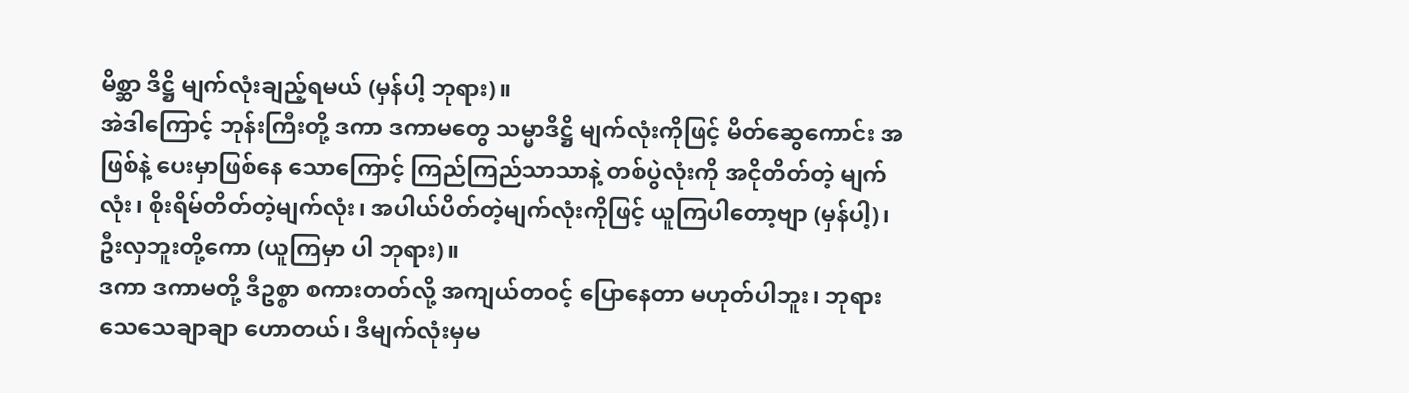မိစ္ဆာ ဒိဋ္ဌိ မျက်လုံးချည့်ရမယ် (မှန်ပါ့ ဘုရား)။
အဲဒါကြောင့် ဘုန်းကြီးတို့ ဒကာ ဒကာမတွေ သမ္မာဒိဋ္ဌိ မျက်လုံးကိုဖြင့် မိတ်ဆွေကောင်း အဖြစ်နဲ့ ပေးမှာဖြစ်နေ သောကြောင့် ကြည်ကြည်သာသာနဲ့ တစ်ပွဲလုံးကို အငိုတိတ်တဲ့ မျက်လုံး၊ စိုးရိမ်တိတ်တဲ့မျက်လုံး၊ အပါယ်ပိတ်တဲ့မျက်လုံးကိုဖြင့် ယူကြပါတော့ဗျာ (မှန်ပါ့)၊ ဦးလှဘူးတို့ကော (ယူကြမှာ ပါ ဘုရား)။
ဒကာ ဒကာမတို့ ဒီဥစ္စာ စကားတတ်လို့ အကျယ်တဝင့် ပြောနေတာ မဟုတ်ပါဘူး၊ ဘုရား သေသေချာချာ ဟောတယ်၊ ဒီမျက်လုံးမှမ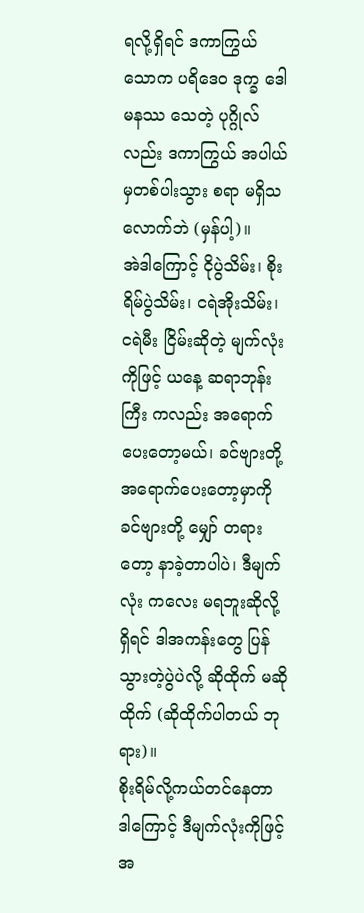ရလို့ရှိရင် ဒကာကြွယ် သောက ပရိဒေဝ ဒုက္ခ ဒေါမနဿ သေတဲ့ ပုဂ္ဂိုလ်လည်း ဒကာကြွယ် အပါယ်မှတစ်ပါးသွား စရာ မရှိသလောက်ဘဲ (မှန်ပါ့)။
အဲဒါကြောင့် ငိုပွဲသိမ်း၊ စိုးရိမ်ပွဲသိမ်း၊ ငရဲအိုးသိမ်း၊ ငရဲမီး ငြိမ်းဆိုတဲ့ မျက်လုံးကိုဖြင့် ယနေ့ ဆရာဘုန်းကြီး ကလည်း အရောက်ပေးတော့မယ်၊ ခင်ဗျားတို့အရောက်ပေးတော့မှာကို ခင်ဗျားတို့ မျှော် တရားတော့ နာခဲ့တာပါပဲ၊ ဒီမျက်လုံး ကလေး မရဘူးဆိုလို့ရှိရင် ဒါအကန်းတွေ ပြန်သွားတဲ့ပွဲပဲလို့ ဆိုထိုက် မဆိုထိုက် (ဆိုထိုက်ပါတယ် ဘုရား)။
စိုးရိမ်လို့ကယ်တင်နေတာ
ဒါကြောင့် ဒီမျက်လုံးကိုဖြင့် အ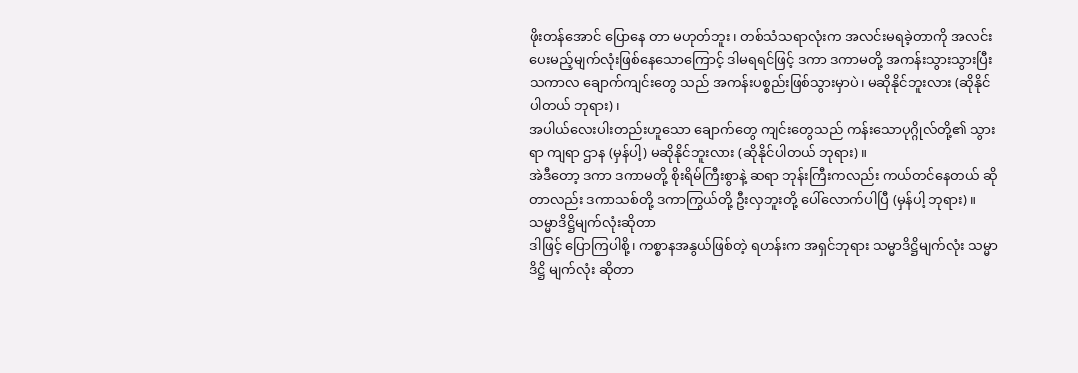ဖိုးတန်အောင် ပြောနေ တာ မဟုတ်ဘူး၊ တစ်သံသရာလုံးက အလင်းမရခဲ့တာကို အလင်း ပေးမည့်မျက်လုံးဖြစ်နေသောကြောင့် ဒါမရရင်ဖြင့် ဒကာ ဒကာမတို့ အကန်းသွားသွားပြီး သကာလ ချောက်ကျင်းတွေ သည် အကန်းပစ္စည်းဖြစ်သွားမှာပဲ၊ မဆိုနိုင်ဘူးလား (ဆိုနိုင် ပါတယ် ဘုရား)၊
အပါယ်လေးပါးတည်းဟူသော ချောက်တွေ ကျင်းတွေသည် ကန်းသောပုဂ္ဂိုလ်တို့၏ သွားရာ ကျရာ ဌာန (မှန်ပါ့) မဆိုနိုင်ဘူးလား (ဆိုနိုင်ပါတယ် ဘုရား)။
အဲဒီတော့ ဒကာ ဒကာမတို့ စိုးရိမ်ကြီးစွာနဲ့ ဆရာ ဘုန်းကြီးကလည်း ကယ်တင်နေတယ် ဆိုတာလည်း ဒကာသစ်တို့ ဒကာကြွယ်တို့ ဦးလှဘူးတို့ ပေါ်လောက်ပါပြီ (မှန်ပါ့ ဘုရား)။
သမ္မာဒိဋ္ဌိမျက်လုံးဆိုတာ
ဒါဖြင့် ပြောကြပါစို့၊ ကစ္စာနအနွယ်ဖြစ်တဲ့ ရဟန်းက အရှင်ဘုရား သမ္မာဒိဋ္ဌိမျက်လုံး သမ္မာဒိဋ္ဌိ မျက်လုံး ဆိုတာ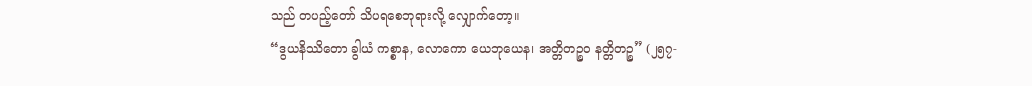သည် တပည့်တော် သိပရစေဘုရားလို့ လျှောက်တော့။
“ဒွယနိဿိတော ခွါယံ ကစ္စာန, လောကော ယေဘုယေန၊ အတ္တိတဉ္စဝ နတ္တိတဉ္စ” (၂၅၇-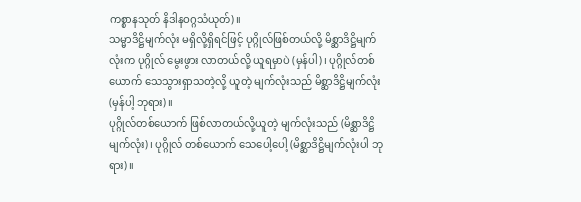ကစ္စာနသုတ် နိဒါနဝဂ္ဂသံယုတ်)။
သမ္မာဒိဋ္ဌိမျက်လုံး မရှိလို့ရှိရင်ဖြင့် ပုဂ္ဂိုလ်ဖြစ်တယ်လို့ မိစ္ဆာဒိဋ္ဌိမျက်လုံးက ပုဂ္ဂိုလ် မွေးဖွား လာတယ်လို့ ယူရမှာပဲ (မှန်ပါ)၊ ပုဂ္ဂိုလ်တစ်ယောက် သေသွားရှာသတဲ့လို့ ယူတဲ့ မျက်လုံးသည် မိစ္ဆာဒိဋ္ဌိမျက်လုံး (မှန်ပါ့ ဘုရား)။
ပုဂ္ဂိုလ်တစ်ယောက် ဖြစ်လာတယ်လို့ယူတဲ့ မျက်လုံးသည် (မိစ္ဆာဒိဋ္ဌိမျက်လုံး)၊ ပုဂ္ဂိုလ် တစ်ယောက် သေပေါ့ပေါ့ (မိစ္ဆာဒိဋ္ဌိမျက်လုံးပါ ဘုရား)။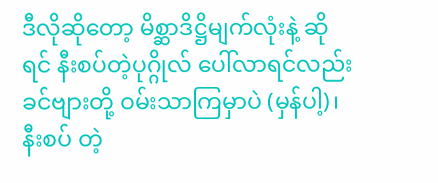ဒီလိုဆိုတော့ မိစ္ဆာဒိဋ္ဌိမျက်လုံးနဲ့ ဆိုရင် နီးစပ်တဲ့ပုဂ္ဂိုလ် ပေါ်လာရင်လည်း ခင်ဗျားတို့ ဝမ်းသာကြမှာပဲ (မှန်ပါ့)၊ နီးစပ် တဲ့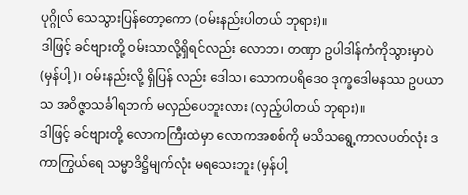ပုဂ္ဂိုလ် သေသွားပြန်တော့ကော (ဝမ်းနည်းပါတယ် ဘုရား)။
ဒါဖြင့် ခင်ဗျားတို့ ဝမ်းသာလို့ရှိရင်လည်း လောဘ၊ တဏှာ ဥပါဒါန်ကံကိုသွားမှာပဲ (မှန်ပါ့)၊ ဝမ်းနည်းလို့ ရှိပြန် လည်း ဒေါသ၊ သောကပရိဒေဝ ဒုက္ခဒေါမနဿ ဥပယာသ အဝိဇ္ဇာသင်္ခါရဘက် မလှည်ပေဘူးလား (လှည့်ပါတယ် ဘုရား)။
ဒါဖြင့် ခင်ဗျားတို့ လောကကြီးထဲမှာ လောကအစစ်ကို မသိသရွေ့ကာလပတ်လုံး ဒကာကြွယ်ရေ သမ္မာဒိဋ္ဌိမျက်လုံး မရသေးဘူး (မှန်ပါ့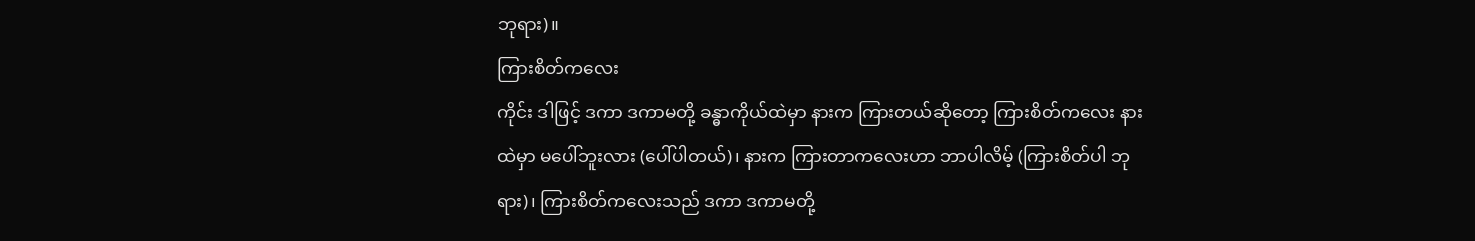ဘုရား)။
ကြားစိတ်ကလေး
ကိုင်း ဒါဖြင့် ဒကာ ဒကာမတို့ ခန္ဓာကိုယ်ထဲမှာ နားက ကြားတယ်ဆိုတော့ ကြားစိတ်ကလေး နားထဲမှာ မပေါ်ဘူးလား (ပေါ်ပါတယ်)၊ နားက ကြားတာကလေးဟာ ဘာပါလိမ့် (ကြားစိတ်ပါ ဘုရား)၊ ကြားစိတ်ကလေးသည် ဒကာ ဒကာမတို့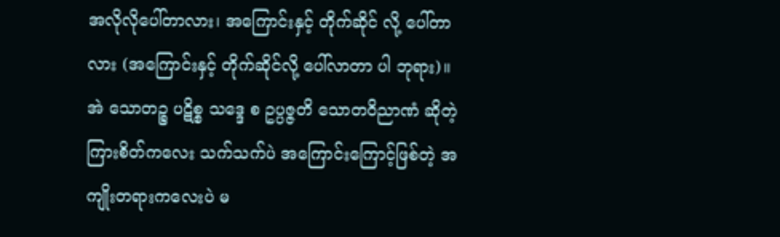အလိုလိုပေါ်တာလား၊ အကြောင်းနှင့် တိုက်ဆိုင် လို့ ပေါ်တာလား (အကြောင်းနှင့် တိုက်ဆိုင်လို့ ပေါ်လာတာ ပါ ဘုရား)။
အဲ သောတဉ္စ ပဋိစ္စ သဒ္ဒေ စ ဥပ္ပဇ္ဇတိ သောတဝိညာဏံ ဆိုတဲ့ ကြားစိတ်ကလေး သက်သက်ပဲ အကြောင်းကြောင့်ဖြစ်တဲ့ အကျိုးတရားကလေးပဲ မ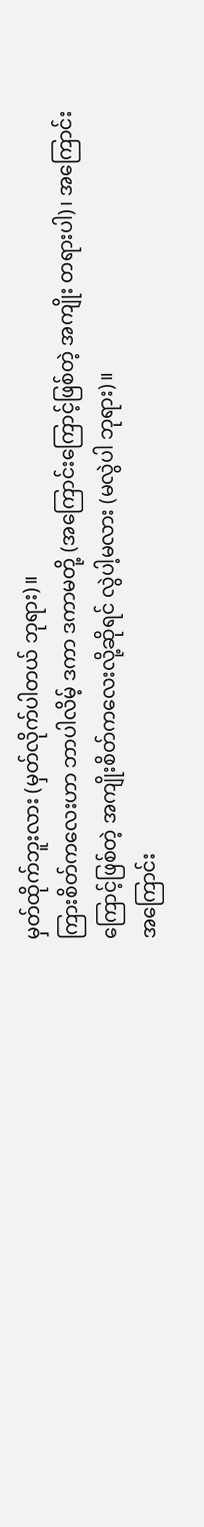မှတ်ထိုက်ဘူးလား (မှတ်လိုက်ပါတယ် ဘုရား)။
ကြားစိတ်ကလေးဟာ ဘာပါလိမ့် ဒကာ ဒကာမတို့ (အကြောင်းကြောင့်ဖြစ်တဲ့ အကျိုး တရားပါ)၊ အကြောင်းကြောင့်ဖြစ်တဲ့ အကျိုးစိတ်ကလေးလို့ဆိုရင် လွဲပါ့မလား (မလွဲပါ ဘုရား)။
အကြောင်း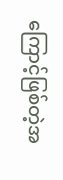ကြောင့်ဖြစ်တဲ့အ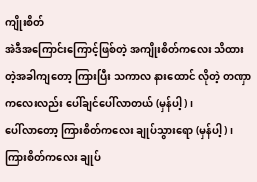ကျိုးစိတ်
အဲဒီအကြောင်းကြောင့်ဖြစ်တဲ့ အကျိုးစိတ်ကလေး သိထားတဲ့အခါကျတော့ ကြားပြီး သကာလ နားထောင် လိုတဲ့ တဏှာကလေးလည်း ပေါ်ချင်ပေါ်လာတယ် (မှန်ပါ့)၊
ပေါ်လာတော့ ကြားစိတ်ကလေး ချုပ်သွားရော (မှန်ပါ့)၊ ကြားစိတ်ကလေး ချုပ်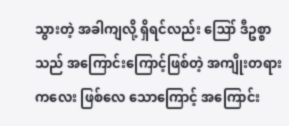သွားတဲ့ အခါကျလို့ ရှိရင်လည်း ဪ ဒီဥစ္စာသည် အကြောင်းကြောင့်ဖြစ်တဲ့ အကျိုးတရားကလေး ဖြစ်လေ သောကြောင့် အကြောင်း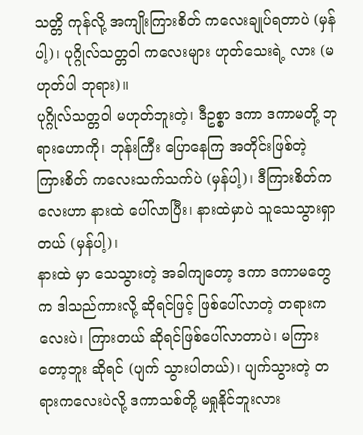သတ္တိ ကုန်လို့ အကျိုးကြားစိတ် ကလေးချုပ်ရတာပဲ (မှန်ပါ့)၊ ပုဂ္ဂိုလ်သတ္တဝါ ကလေးများ ဟုတ်သေးရဲ့ လား (မဟုတ်ပါ ဘုရား)။
ပုဂ္ဂိုလ်သတ္တဝါ မဟုတ်ဘူးတဲ့၊ ဒီဥစ္စာ ဒကာ ဒကာမတို့ ဘုရားဟောကို၊ ဘုန်းကြီး ပြောနေကြ အတိုင်းဖြစ်တဲ့ ကြားစိတ် ကလေးသက်သက်ပဲ (မှန်ပါ့)၊ ဒီကြားစိတ်ကလေးဟာ နားထဲ ပေါ်လာပြီး၊ နားထဲမှာပဲ သူသေသွားရှာတယ် (မှန်ပါ့)၊
နားထဲ မှာ သေသွားတဲ့ အခါကျတော့ ဒကာ ဒကာမတွေက ဒါသည်ကားလို့ ဆိုရင်ဖြင့် ဖြစ်ပေါ်လာတဲ့ တရားကလေးပဲ၊ ကြားတယ် ဆိုရင်ဖြစ်ပေါ်လာတာပဲ၊ မကြားတော့ဘူး ဆိုရင် (ပျက် သွားပါတယ်)၊ ပျက်သွားတဲ့ တရားကလေးပဲလို့ ဒကာသစ်တို့ မရှုနိုင်ဘူးလား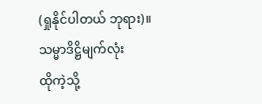(ရှုနိုင်ပါတယ် ဘုရား)။
သမ္မာဒိဋ္ဌိမျက်လုံး
ထိုကဲ့သို့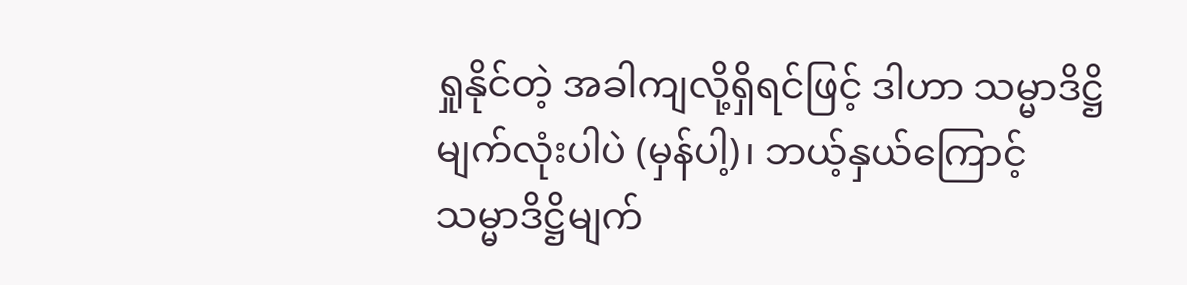ရှုနိုင်တဲ့ အခါကျလို့ရှိရင်ဖြင့် ဒါဟာ သမ္မာဒိဋ္ဌိ မျက်လုံးပါပဲ (မှန်ပါ့)၊ ဘယ့်နှယ်ကြောင့် သမ္မာဒိဋ္ဌိမျက်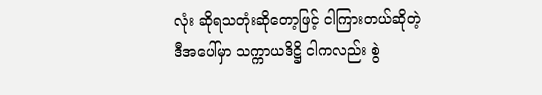လုံး ဆိုရသတုံးဆိုတော့ဖြင့် ငါကြားတယ်ဆိုတဲ့ ဒီအပေါ်မှာ သက္ကာယဒိဋ္ဌိ ငါကလည်း စွဲ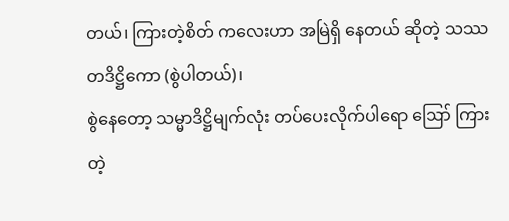တယ်၊ ကြားတဲ့စိတ် ကလေးဟာ အမြဲရှိ နေတယ် ဆိုတဲ့ သဿတဒိဋ္ဌိကော (စွဲပါတယ်)၊
စွဲနေတော့ သမ္မာဒိဋ္ဌိမျက်လုံး တပ်ပေးလိုက်ပါရော ဪ ကြားတဲ့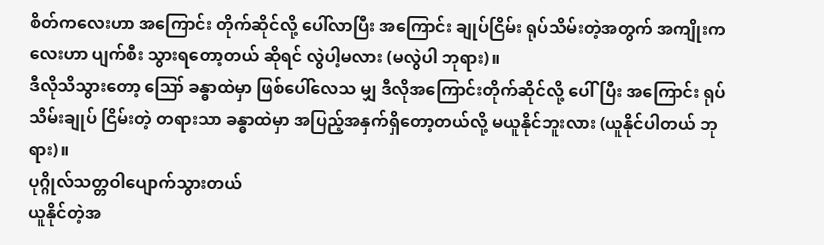စိတ်ကလေးဟာ အကြောင်း တိုက်ဆိုင်လို့ ပေါ်လာပြီး အကြောင်း ချုပ်ငြိမ်း ရုပ်သိမ်းတဲ့အတွက် အကျိုးကလေးဟာ ပျက်စီး သွားရတော့တယ် ဆိုရင် လွဲပါ့မလား (မလွဲပါ ဘုရား)။
ဒီလိုသိသွားတော့ ဪ ခန္ဓာထဲမှာ ဖြစ်ပေါ်လေသ မျှ ဒီလိုအကြောင်းတိုက်ဆိုင်လို့ ပေါ်ပြီး အကြောင်း ရုပ်သိမ်းချုပ် ငြိမ်းတဲ့ တရားသာ ခန္ဓာထဲမှာ အပြည့်အနှက်ရှိတော့တယ်လို့ မယူနိုင်ဘူးလား (ယူနိုင်ပါတယ် ဘုရား)။
ပုဂ္ဂိုလ်သတ္တဝါပျောက်သွားတယ်
ယူနိုင်တဲ့အ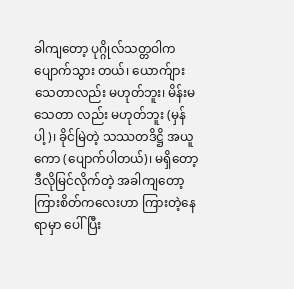ခါကျတော့ ပုဂ္ဂိုလ်သတ္တဝါက ပျောက်သွား တယ်၊ ယောက်ျားသေတာလည်း မဟုတ်ဘူး၊ မိန်းမ သေတာ လည်း မဟုတ်ဘူး (မှန်ပါ့)၊ ခိုင်မြဲတဲ့ သဿတဒိဋ္ဌိ အယူကော (ပျောက်ပါတယ်)၊ မရှိတော့ ဒီလိုမြင်လိုက်တဲ့ အခါကျတော့ ကြားစိတ်ကလေးဟာ ကြားတဲ့နေရာမှာ ပေါ်ပြီး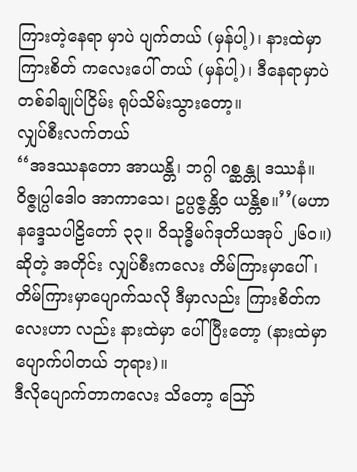ကြားတဲ့နေရာ မှာပဲ ပျက်တယ် (မှန်ပါ့)၊ နားထဲမှာ ကြားစိတ် ကလေးပေါ် တယ် (မှန်ပါ့)၊ ဒီနေရာမှာပဲ တစ်ခါချုပ်ငြိမ်း ရုပ်သိမ်းသွားတော့။
လျှပ်စီးလက်တယ်
‘‘အဒဿနတော အာယန္တိ၊ ဘဂ္ဂါ ဂစ္ဆန္တု ဒဿနံ။
ဝိဇ္ဇုပ္ပါဒေါဝ အာကာသေ၊ ဥပ္ပဇ္ဇန္တိဝ ယန္တိစ။’’(မဟာနဒ္ဒေသပါဠိတော် ၃၃။ ဝိသုဒ္ဓိမဂ်ဒုတိယအုပ် ၂၆၀။)
ဆိုတဲ့ အတိုင်း လျှပ်စီးကလေး တိမ်ကြားမှာပေါ်၊ တိမ်ကြားမှာပျောက်သလို ဒီမှာလည်း ကြားစိတ်ကလေးဟာ လည်း နားထဲမှာ ပေါ်ပြီးတော့ (နားထဲမှာပျောက်ပါတယ် ဘုရား)။
ဒီလိုပျောက်တာကလေး သိတော့ ဪ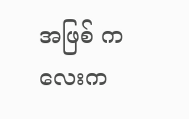အဖြစ် ကလေးက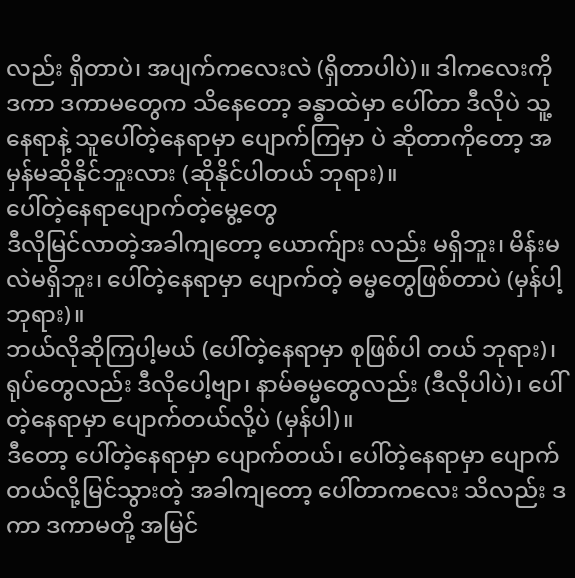လည်း ရှိတာပဲ၊ အပျက်ကလေးလဲ (ရှိတာပါပဲ)။ ဒါကလေးကို ဒကာ ဒကာမတွေက သိနေတော့ ခန္ဓာထဲမှာ ပေါ်တာ ဒီလိုပဲ သူ့နေရာနဲ့ သူပေါ်တဲ့နေရာမှာ ပျောက်ကြမှာ ပဲ ဆိုတာကိုတော့ အမှန်မဆိုနိုင်ဘူးလား (ဆိုနိုင်ပါတယ် ဘုရား)။
ပေါ်တဲ့နေရာပျောက်တဲ့မွေ့တွေ
ဒီလိုမြင်လာတဲ့အခါကျတော့ ယောက်ျား လည်း မရှိဘူး၊ မိန်းမလဲမရှိဘူး၊ ပေါ်တဲ့နေရာမှာ ပျောက်တဲ့ ဓမ္မတွေဖြစ်တာပဲ (မှန်ပါ့ ဘုရား)။
ဘယ်လိုဆိုကြပါ့မယ် (ပေါ်တဲ့နေရာမှာ စုဖြစ်ပါ တယ် ဘုရား)၊ ရုပ်တွေလည်း ဒီလိုပေါ့ဗျာ၊ နာမ်ဓမ္မတွေလည်း (ဒီလိုပါပဲ)၊ ပေါ်တဲ့နေရာမှာ ပျောက်တယ်လို့ပဲ (မှန်ပါ)။
ဒီတော့ ပေါ်တဲ့နေရာမှာ ပျောက်တယ်၊ ပေါ်တဲ့နေရာမှာ ပျောက် တယ်လို့မြင်သွားတဲ့ အခါကျတော့ ပေါ်တာကလေး သိလည်း ဒကာ ဒကာမတို့ အမြင်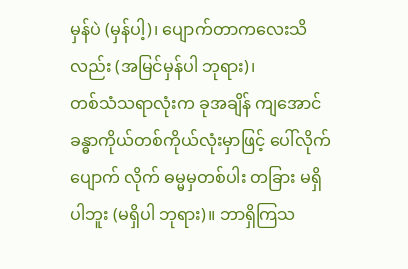မှန်ပဲ (မှန်ပါ့)၊ ပျောက်တာကလေးသိ လည်း (အမြင်မှန်ပါ ဘုရား)၊
တစ်သံသရာလုံးက ခုအချိန် ကျအောင် ခန္ဓာကိုယ်တစ်ကိုယ်လုံးမှာဖြင့် ပေါ်လိုက်ပျောက် လိုက် ဓမ္မမှတစ်ပါး တခြား မရှိပါဘူး (မရှိပါ ဘုရား)။ ဘာရှိကြသ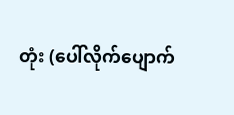တုံး (ပေါ်လိုက်ပျောက်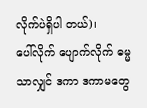လိုက်ပဲရှိပါ တယ်)၊
ပေါ်လိုက် ပျောက်လိုက် ဓမ္မသာလျှင် ဒကာ ဒကာမတွေ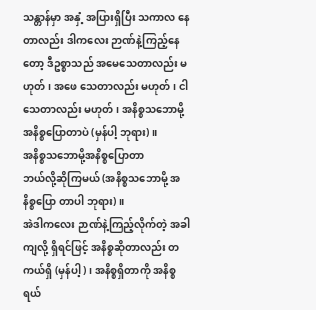သန္တာန်မှာ အနှံ့ အပြားရှိပြီး သကာလ နေတာလည်း ဒါကလေး ဉာဏ်နဲ့ကြည့်နေတော့ ဒီဥစ္စာသည် အမေသေတာလည်း မဟုတ်၊ အဖေ သေတာလည်း မဟုတ်၊ ငါသေတာလည်း မဟုတ်၊ အနိစ္စသဘောမို့ အနိစ္စပြောတာပဲ (မှန်ပါ့ ဘုရား)။
အနိစ္စသဘောမို့အနိစ္စပြောတာ
ဘယ်လို့ဆိုကြမယ် (အနိစ္စသဘောမို့ အနိစ္စပြော တာပါ ဘုရား)။
အဲဒါကလေး ဉာဏ်နဲ့ကြည့်လိုက်တဲ့ အခါကျလို့ ရှိရင်ဖြင့် အနိစ္စဆိုတာလည်း တကယ်ရှိ (မှန်ပါ့)၊ အနိစ္စရှိတာကို အနိစ္စ ရယ်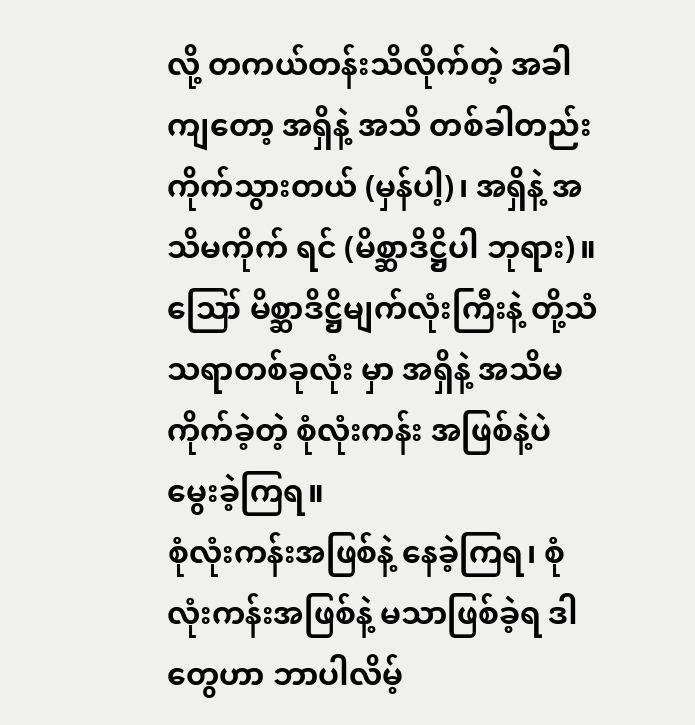လို့ တကယ်တန်းသိလိုက်တဲ့ အခါကျတော့ အရှိနဲ့ အသိ တစ်ခါတည်း ကိုက်သွားတယ် (မှန်ပါ့)၊ အရှိနဲ့ အသိမကိုက် ရင် (မိစ္ဆာဒိဋ္ဌိပါ ဘုရား)။
ဪ မိစ္ဆာဒိဋ္ဌိမျက်လုံးကြီးနဲ့ တို့သံသရာတစ်ခုလုံး မှာ အရှိနဲ့ အသိမကိုက်ခဲ့တဲ့ စုံလုံးကန်း အဖြစ်နဲ့ပဲ မွေးခဲ့ကြရ။
စုံလုံးကန်းအဖြစ်နဲ့ နေခဲ့ကြရ၊ စုံလုံးကန်းအဖြစ်နဲ့ မသာဖြစ်ခဲ့ရ ဒါတွေဟာ ဘာပါလိမ့်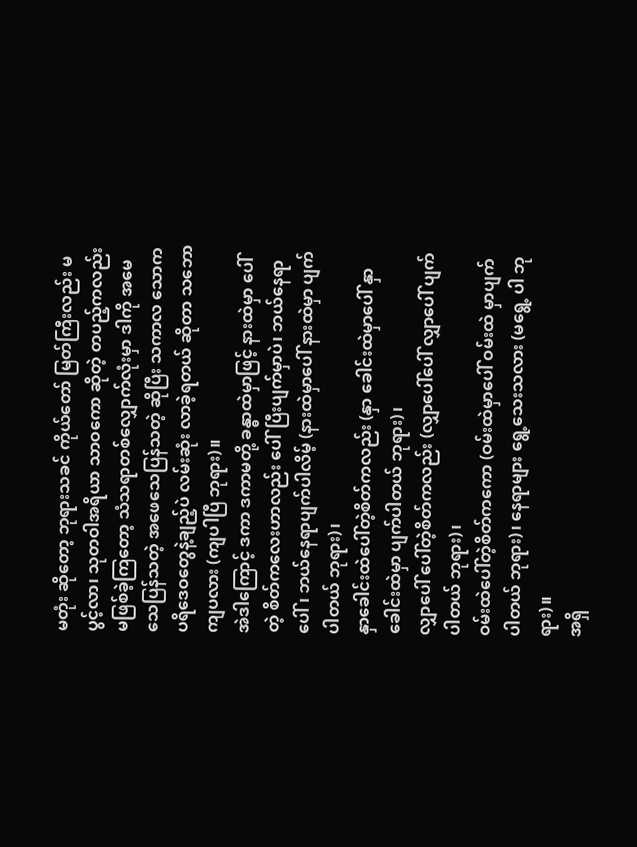မတုံး ဆိုတော့ ဘုရားသခင် ကိုယ်တော် မြတ်ကြီးလည်း မပွင့်လာ၊ သုတဝါအရိယာ သာဝကော ဆိုတဲ့ တပည့်ကလည်း မဖြစ်ခဲ့ကြတော့ သံသရာတစ်လျှောက်လုံးမှာ ဒါကို အမေ သေပြန်သတဲ့ အဖေသေပြန်သတဲ့ ဆိုပြီး သကာလ သောက ပရိဒေဝတွေနဲ့ချည့်ပဲ လမ်းဆုံး လာခဲ့ရတယ် ဆိုတာ သဘောကျပလား (ကျပါပြီ ဘုရား)။
အဲဒါကြောင့် ဒကာ ဒကာမတို့ ခန္ဓာထဲမှာဖြင့် နားထဲမှာ ပေါ်တဲ့ စိတ်ကလေးဟာလည်း ပေါ်ပြီးပျက်မှာပဲ၊ ဘယ်နေရာ ပေါ်၊ ဘယ်နေရာပျက်ပါလိမ့် (နားထဲမှာပေါ် နားထဲမှာ ပျက်ပါတယ် ဘုရား)၊
နှာခေါင်းထဲပေါ်တဲ့စိတ်ကလည်း (နှာ ခေါင်းထဲမှာပေါ် နှာခေါင်းထဲမှာ ပျက်ပါတယ် ဘုရား)၊
လျှာပေါ် ပေါ်တဲ့စိတ်ကလည်း (လျှာပေါ်ပေါ် လျှာပေါ် ပျက်ပါတယ် ဘုရား)၊
ဝမ်းထဲပေါ်တဲ့စိတ်ကကော (ဝမ်းထဲမှာပေါ် ဝမ်းထဲ မှာပျက်ပါတယ် ဘုရား)၊ နေရာများ ရွေ့သေးသလား (မရွေ့ ပါ ဘုရား)။
အရှိ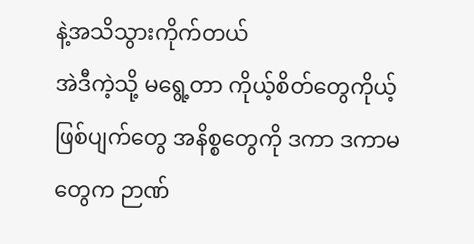နဲ့အသိသွားကိုက်တယ်
အဲဒီကဲ့သို့ မရွေ့တာ ကိုယ့်စိတ်တွေကိုယ့်ဖြစ်ပျက်တွေ အနိစ္စတွေကို ဒကာ ဒကာမတွေက ဉာဏ်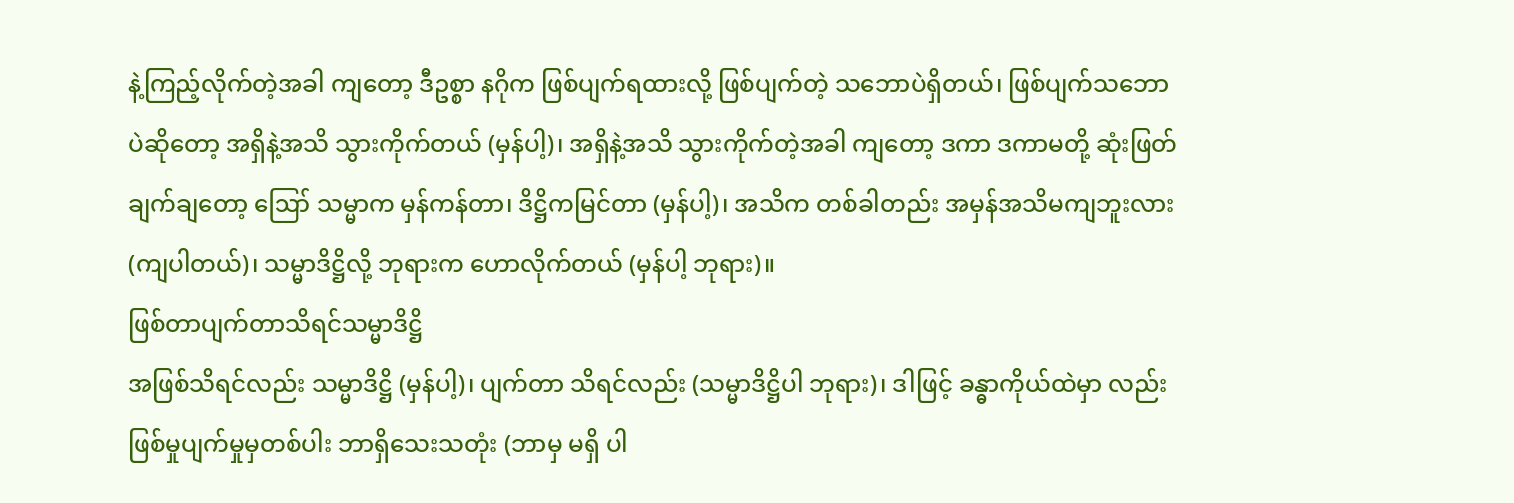နဲ့ကြည့်လိုက်တဲ့အခါ ကျတော့ ဒီဥစ္စာ နဂိုက ဖြစ်ပျက်ရထားလို့ ဖြစ်ပျက်တဲ့ သဘောပဲရှိတယ်၊ ဖြစ်ပျက်သဘောပဲဆိုတော့ အရှိနဲ့အသိ သွားကိုက်တယ် (မှန်ပါ့)၊ အရှိနဲ့အသိ သွားကိုက်တဲ့အခါ ကျတော့ ဒကာ ဒကာမတို့ ဆုံးဖြတ်ချက်ချတော့ ဪ သမ္မာက မှန်ကန်တာ၊ ဒိဋ္ဌိကမြင်တာ (မှန်ပါ့)၊ အသိက တစ်ခါတည်း အမှန်အသိမကျဘူးလား (ကျပါတယ်)၊ သမ္မာဒိဋ္ဌိလို့ ဘုရားက ဟောလိုက်တယ် (မှန်ပါ့ ဘုရား)။
ဖြစ်တာပျက်တာသိရင်သမ္မာဒိဋ္ဌိ
အဖြစ်သိရင်လည်း သမ္မာဒိဋ္ဌိ (မှန်ပါ့)၊ ပျက်တာ သိရင်လည်း (သမ္မာဒိဋ္ဌိပါ ဘုရား)၊ ဒါဖြင့် ခန္ဓာကိုယ်ထဲမှာ လည်း ဖြစ်မှုပျက်မှုမှတစ်ပါး ဘာရှိသေးသတုံး (ဘာမှ မရှိ ပါ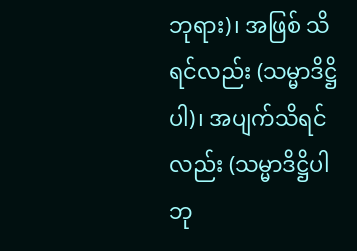ဘုရား)၊ အဖြစ် သိရင်လည်း (သမ္မာဒိဋ္ဌိပါ)၊ အပျက်သိရင်လည်း (သမ္မာဒိဋ္ဌိပါ ဘု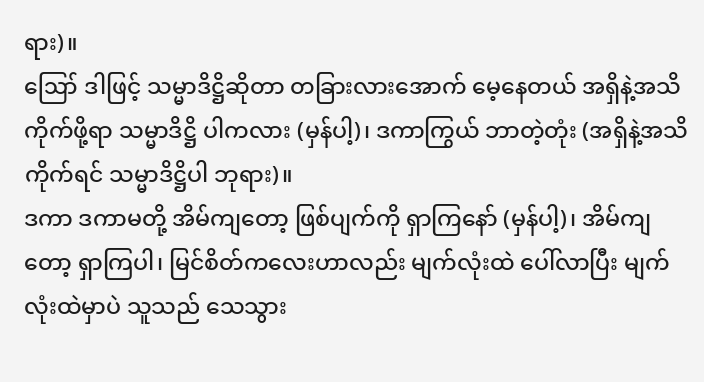ရား)။
ဪ ဒါဖြင့် သမ္မာဒိဋ္ဌိဆိုတာ တခြားလားအောက် မေ့နေတယ် အရှိနဲ့အသိကိုက်ဖို့ရာ သမ္မာဒိဋ္ဌိ ပါကလား (မှန်ပါ့)၊ ဒကာကြွယ် ဘာတဲ့တုံး (အရှိနဲ့အသိ ကိုက်ရင် သမ္မာဒိဋ္ဌိပါ ဘုရား)။
ဒကာ ဒကာမတို့ အိမ်ကျတော့ ဖြစ်ပျက်ကို ရှာကြနော် (မှန်ပါ့)၊ အိမ်ကျတော့ ရှာကြပါ၊ မြင်စိတ်ကလေးဟာလည်း မျက်လုံးထဲ ပေါ်လာပြီး မျက်လုံးထဲမှာပဲ သူသည် သေသွား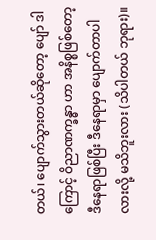တယ်၊ ပျောက်သွားတယ်ဆိုတော့ ပျော် ဒါကြောင့် ဝိညာဏက္ခန္ဓာ ဟာ အနိစ္စဖြစ်တော့ ဒီနေရာဖြစ်ပြီး ဒီနေရာမှာ ပျောက်တာပါ လားလို့ မသိဘူးလား (သိပါတယ် ဘုရား)။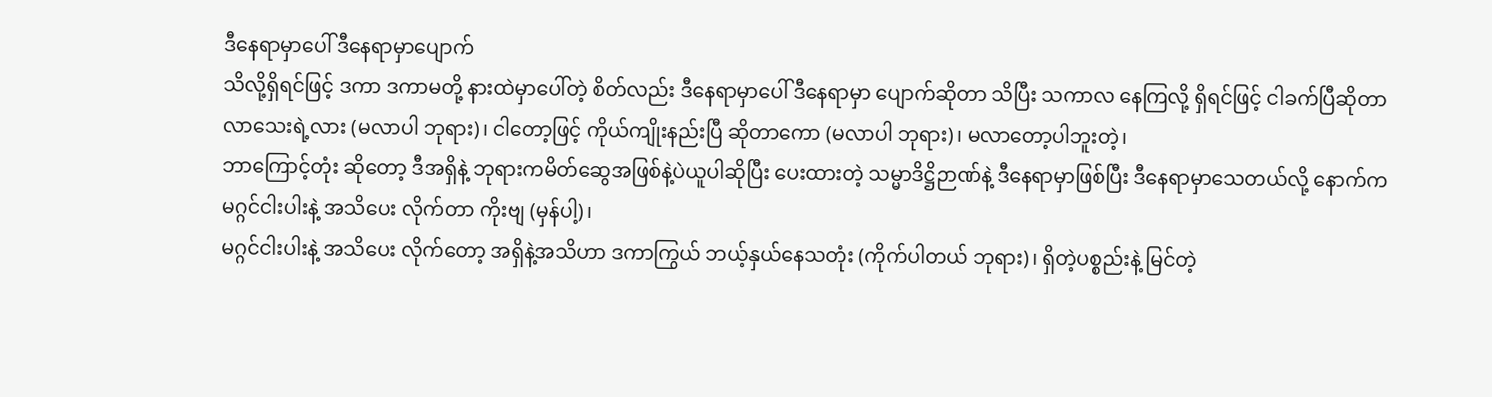ဒီနေရာမှာပေါ် ဒီနေရာမှာပျောက်
သိလို့ရှိရင်ဖြင့် ဒကာ ဒကာမတို့ နားထဲမှာပေါ်တဲ့ စိတ်လည်း ဒီနေရာမှာပေါ် ဒီနေရာမှာ ပျောက်ဆိုတာ သိပြီး သကာလ နေကြလို့ ရှိရင်ဖြင့် ငါခက်ပြီဆိုတာ လာသေးရဲ့လား (မလာပါ ဘုရား)၊ ငါတော့ဖြင့် ကိုယ်ကျိုးနည်းပြီ ဆိုတာကော (မလာပါ ဘုရား)၊ မလာတော့ပါဘူးတဲ့၊
ဘာကြောင့်တုံး ဆိုတော့ ဒီအရှိနဲ့ ဘုရားကမိတ်ဆွေအဖြစ်နဲ့ပဲယူပါဆိုပြီး ပေးထားတဲ့ သမ္မာဒိဋ္ဌိဉာဏ်နဲ့ ဒီနေရာမှာဖြစ်ပြီး ဒီနေရာမှာသေတယ်လို့ နောက်ကမဂ္ဂင်ငါးပါးနဲ့ အသိပေး လိုက်တာ ကိုးဗျ (မှန်ပါ့)၊
မဂ္ဂင်ငါးပါးနဲ့ အသိပေး လိုက်တော့ အရှိနဲ့အသိဟာ ဒကာကြွယ် ဘယ့်နှယ်နေသတုံး (ကိုက်ပါတယ် ဘုရား)၊ ရှိတဲ့ပစ္စည်းနဲ့ မြင်တဲ့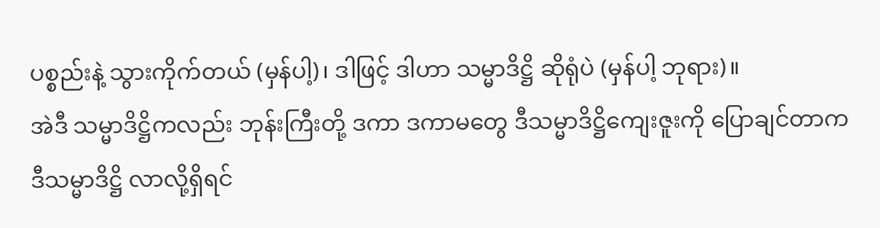ပစ္စည်းနဲ့ သွားကိုက်တယ် (မှန်ပါ့)၊ ဒါဖြင့် ဒါဟာ သမ္မာဒိဋ္ဌိ ဆိုရုံပဲ (မှန်ပါ့ ဘုရား)။
အဲဒီ သမ္မာဒိဋ္ဌိကလည်း ဘုန်းကြီးတို့ ဒကာ ဒကာမတွေ ဒီသမ္မာဒိဋ္ဌိကျေးဇူးကို ပြောချင်တာက ဒီသမ္မာဒိဋ္ဌိ လာလို့ရှိရင်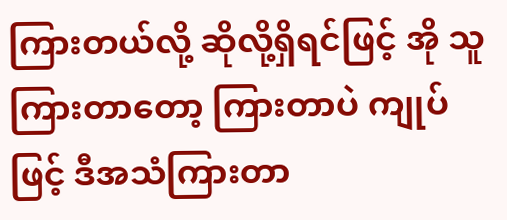ကြားတယ်လို့ ဆိုလို့ရှိရင်ဖြင့် အို သူကြားတာတော့ ကြားတာပဲ ကျုပ်ဖြင့် ဒီအသံကြားတာ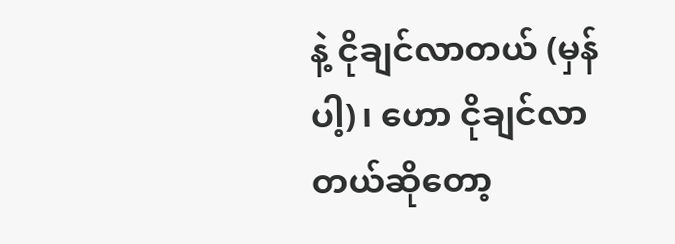နဲ့ ငိုချင်လာတယ် (မှန်ပါ့)၊ ဟော ငိုချင်လာတယ်ဆိုတော့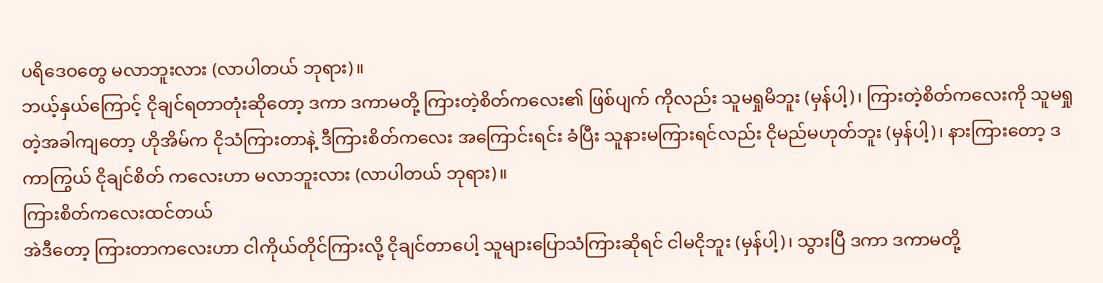ပရိဒေဝတွေ မလာဘူးလား (လာပါတယ် ဘုရား)။
ဘယ့်နှယ်ကြောင့် ငိုချင်ရတာတုံးဆိုတော့ ဒကာ ဒကာမတို့ ကြားတဲ့စိတ်ကလေး၏ ဖြစ်ပျက် ကိုလည်း သူမရှုမိဘူး (မှန်ပါ့)၊ ကြားတဲ့စိတ်ကလေးကို သူမရှုတဲ့အခါကျတော့ ဟိုအိမ်က ငိုသံကြားတာနဲ့ ဒီကြားစိတ်ကလေး အကြောင်းရင်း ခံပြီး သူနားမကြားရင်လည်း ငိုမည်မဟုတ်ဘူး (မှန်ပါ့)၊ နားကြားတော့ ဒကာကြွယ် ငိုချင်စိတ် ကလေးဟာ မလာဘူးလား (လာပါတယ် ဘုရား)။
ကြားစိတ်ကလေးထင်တယ်
အဲဒီတော့ ကြားတာကလေးဟာ ငါကိုယ်တိုင်ကြားလို့ ငိုချင်တာပေါ့ သူများပြောသံကြားဆိုရင် ငါမငိုဘူး (မှန်ပါ့)၊ သွားပြီ ဒကာ ဒကာမတို့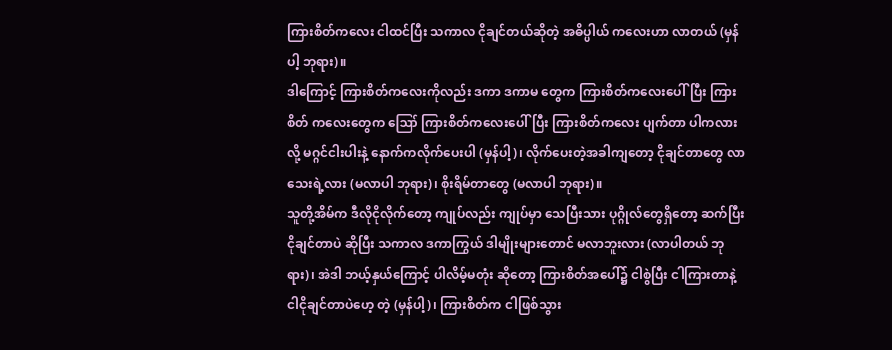ကြားစိတ်ကလေး ငါထင်ပြီး သကာလ ငိုချင်တယ်ဆိုတဲ့ အဓိပ္ပါယ် ကလေးဟာ လာတယ် (မှန်ပါ့ ဘုရား)။
ဒါကြောင့် ကြားစိတ်ကလေးကိုလည်း ဒကာ ဒကာမ တွေက ကြားစိတ်ကလေးပေါ်ပြီး ကြားစိတ် ကလေးတွေက ဪ ကြားစိတ်ကလေးပေါ်ပြီး ကြားစိတ်ကလေး ပျက်တာ ပါကလားလို့ မဂ္ဂင်ငါးပါးနဲ့ နောက်ကလိုက်ပေးပါ (မှန်ပါ့)၊ လိုက်ပေးတဲ့အခါကျတော့ ငိုချင်တာတွေ လာသေးရဲ့လား (မလာပါ ဘုရား)၊ စိုးရိမ်တာတွေ (မလာပါ ဘုရား)။
သူတို့အိမ်က ဒီလိုငိုလိုက်တော့ ကျုပ်လည်း ကျုပ်မှာ သေပြီးသား ပုဂ္ဂိုလ်တွေရှိတော့ ဆက်ပြီး ငိုချင်တာပဲ ဆိုပြီး သကာလ ဒကာကြွယ် ဒါမျိုးများတောင် မလာဘူးလား (လာပါတယ် ဘုရား)၊ အဲဒါ ဘယ့်နှယ်ကြောင့် ပါလိမ့်မတုံး ဆိုတော့ ကြားစိတ်အပေါ်၌ ငါစွဲပြီး ငါကြားတာနဲ့ ငါငိုချင်တာပဲဟေ့ တဲ့ (မှန်ပါ့)၊ ကြားစိတ်က ငါဖြစ်သွား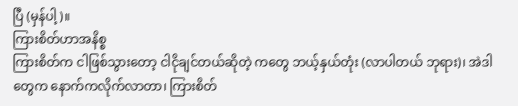ပြီ (မှန်ပါ့)။
ကြားစိတ်ဟာအနိစ္စ
ကြားစိတ်က ငါဖြစ်သွားတော့ ငါငိုချင်တယ်ဆိုတဲ့ ကတွေ ဘယ့်နှယ်တုံး (လာပါတယ် ဘုရား)၊ အဲဒါ တွေက နောက်ကလိုက်လာတာ၊ ကြားစိတ်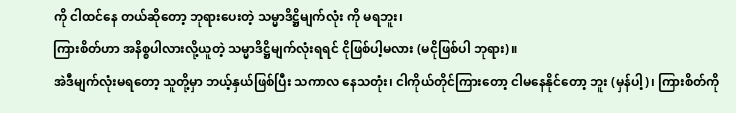ကို ငါထင်နေ တယ်ဆိုတော့ ဘုရားပေးတဲ့ သမ္မာဒိဋ္ဌိမျက်လုံး ကို မရဘူး၊
ကြားစိတ်ဟာ အနိစ္စပါလားလို့ယူတဲ့ သမ္မာဒိဋ္ဌိမျက်လုံးရရင် ငိုဖြစ်ပါ့မလား (မငိုဖြစ်ပါ ဘုရား)။
အဲဒီမျက်လုံးမရတော့ သူတို့မှာ ဘယ့်နှယ်ဖြစ်ပြီး သကာလ နေသတုံး၊ ငါကိုယ်တိုင်ကြားတော့ ငါမနေနိုင်တော့ ဘူး (မှန်ပါ့)၊ ကြားစိတ်ကို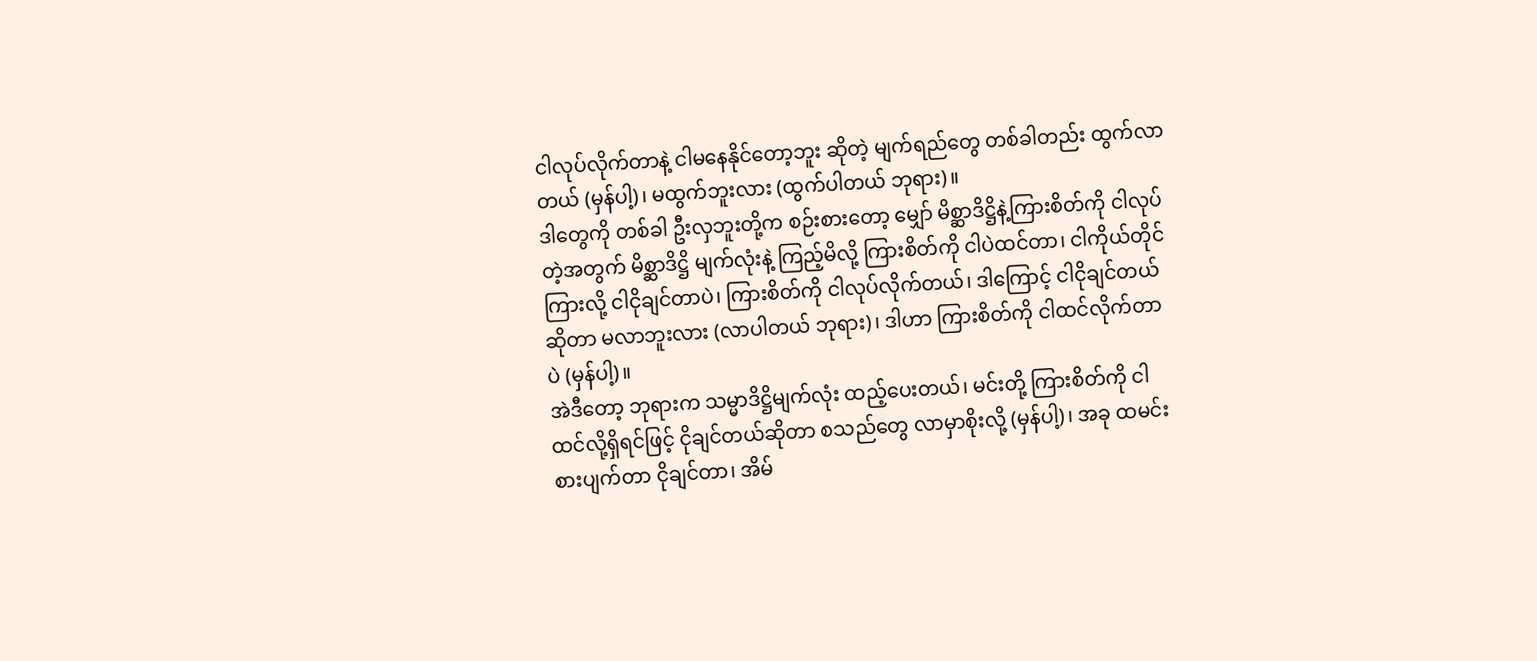ငါလုပ်လိုက်တာနဲ့ ငါမနေနိုင်တော့ဘူး ဆိုတဲ့ မျက်ရည်တွေ တစ်ခါတည်း ထွက်လာတယ် (မှန်ပါ့)၊ မထွက်ဘူးလား (ထွက်ပါတယ် ဘုရား)။
ဒါတွေကို တစ်ခါ ဦးလှဘူးတို့က စဉ်းစားတော့ မျှော် မိစ္ဆာဒိဋ္ဌိနဲ့ကြားစိတ်ကို ငါလုပ်တဲ့အတွက် မိစ္ဆာဒိဋ္ဌိ မျက်လုံးနဲ့ ကြည့်မိလို့ ကြားစိတ်ကို ငါပဲထင်တာ၊ ငါကိုယ်တိုင်ကြားလို့ ငါငိုချင်တာပဲ၊ ကြားစိတ်ကို ငါလုပ်လိုက်တယ်၊ ဒါကြောင့် ငါငိုချင်တယ်ဆိုတာ မလာဘူးလား (လာပါတယ် ဘုရား)၊ ဒါဟာ ကြားစိတ်ကို ငါထင်လိုက်တာပဲ (မှန်ပါ့)။
အဲဒီတော့ ဘုရားက သမ္မာဒိဋ္ဌိမျက်လုံး ထည့်ပေးတယ်၊ မင်းတို့ ကြားစိတ်ကို ငါထင်လို့ရှိရင်ဖြင့် ငိုချင်တယ်ဆိုတာ စသည်တွေ လာမှာစိုးလို့ (မှန်ပါ့)၊ အခု ထမင်းစားပျက်တာ ငိုချင်တာ၊ အိမ်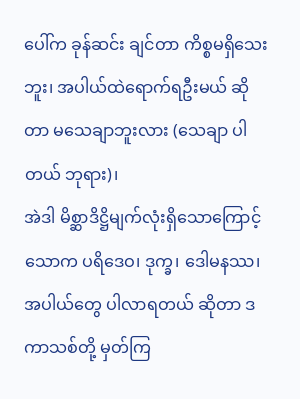ပေါ်က ခုန်ဆင်း ချင်တာ ကိစ္စမရှိသေးဘူး၊ အပါယ်ထဲရောက်ရဦးမယ် ဆိုတာ မသေချာဘူးလား (သေချာ ပါတယ် ဘုရား)၊
အဲဒါ မိစ္ဆာဒိဋ္ဌိမျက်လုံးရှိသောကြောင့် သောက ပရိဒေဝ၊ ဒုက္ခ၊ ဒေါမနဿ၊ အပါယ်တွေ ပါလာရတယ် ဆိုတာ ဒကာသစ်တို့ မှတ်ကြ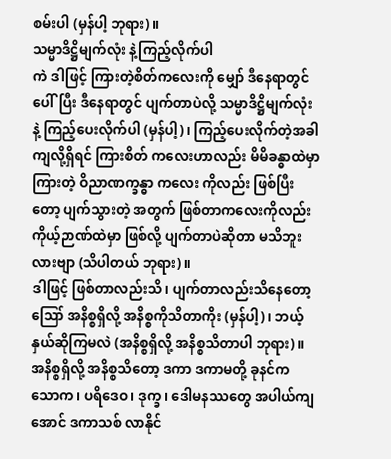စမ်းပါ (မှန်ပါ့ ဘုရား)။
သမ္မာဒိဋ္ဌိမျက်လုံး နဲ့ကြည့်လိုက်ပါ
ကဲ ဒါဖြင့် ကြားတဲ့စိတ်ကလေးကို မျှော် ဒီနေရာတွင်ပေါ်ပြီး ဒီနေရာတွင် ပျက်တာပဲလို့ သမ္မာဒိဋ္ဌိမျက်လုံး နဲ့ ကြည့်ပေးလိုက်ပါ (မှန်ပါ့)၊ ကြည့်ပေးလိုက်တဲ့အခါ ကျလို့ရှိရင် ကြားစိတ် ကလေးဟာလည်း မိမိခန္ဓာထဲမှာ ကြားတဲ့ ဝိညာဏက္ခန္ဓာ ကလေး ကိုလည်း ဖြစ်ပြီးတော့ ပျက်သွားတဲ့ အတွက် ဖြစ်တာကလေးကိုလည်း ကိုယ့်ဉာဏ်ထဲမှာ ဖြစ်လို့ ပျက်တာပဲဆိုတာ မသိဘူးလားဗျာ (သိပါတယ် ဘုရား)။
ဒါဖြင့် ဖြစ်တာလည်းသိ၊ ပျက်တာလည်းသိနေတော့ ဪ အနိစ္စရှိလို့ အနိစ္စကိုသိတာကိုး (မှန်ပါ့)၊ ဘယ့်နှယ်ဆိုကြမလဲ (အနိစ္စရှိလို့ အနိစ္စသိတာပါ ဘုရား)။
အနိစ္စရှိလို့ အနိစ္စသိတော့ ဒကာ ဒကာမတို့ ခုနင်က သောက၊ ပရိဒေဝ၊ ဒုက္ခ၊ ဒေါမနဿတွေ အပါယ်ကျအောင် ဒကာသစ် လာနိုင်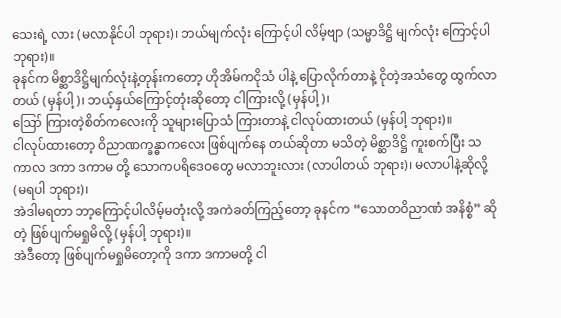သေးရဲ့ လား (မလာနိုင်ပါ ဘုရား)၊ ဘယ်မျက်လုံး ကြောင့်ပါ လိမ့်ဗျာ (သမ္မာဒိဋ္ဌိ မျက်လုံး ကြောင့်ပါ ဘုရား)။
ခုနင်က မိစ္ဆာဒိဋ္ဌိမျက်လုံးနဲ့တုန်းကတော့ ဟိုအိမ်ကငိုသံ ပါနဲ့ ပြောလိုက်တာနဲ့ ငိုတဲ့အသံတွေ ထွက်လာတယ် (မှန်ပါ့)၊ ဘယ့်နှယ်ကြောင့်တုံးဆိုတော့ ငါကြားလို့ (မှန်ပါ့)၊
ဪ ကြားတဲ့စိတ်ကလေးကို သူများပြောသံ ကြားတာနဲ့ ငါလုပ်ထားတယ် (မှန်ပါ့ ဘုရား)။
ငါလုပ်ထားတော့ ဝိညာဏက္ခန္ဓာကလေး ဖြစ်ပျက်နေ တယ်ဆိုတာ မသိတဲ့ မိစ္ဆာဒိဋ္ဌိ ကူးစက်ပြီး သကာလ ဒကာ ဒကာမ တို့ သောကပရိဒေဝတွေ မလာဘူးလား (လာပါတယ် ဘုရား)၊ မလာပါနဲ့ဆိုလို့ (မရပါ ဘုရား)၊
အဲဒါမရတာ ဘာ့ကြောင့်ပါလိမ့်မတုံးလို့ အကဲခတ်ကြည့်တော့ ခုနင်က “သောတဝိညာဏံ အနိစ္စံ” ဆိုတဲ့ ဖြစ်ပျက်မရှုမိလို့ (မှန်ပါ့ ဘုရား)။
အဲဒီတော့ ဖြစ်ပျက်မရှုမိတော့ကို ဒကာ ဒကာမတို့ ငါ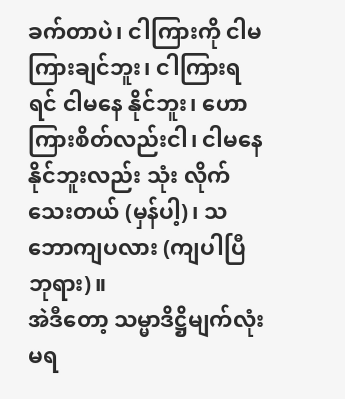ခက်တာပဲ၊ ငါကြားကို ငါမကြားချင်ဘူး၊ ငါကြားရရင် ငါမနေ နိုင်ဘူး၊ ဟော ကြားစိတ်လည်းငါ၊ ငါမနေနိုင်ဘူးလည်း သုံး လိုက်သေးတယ် (မှန်ပါ့)၊ သဘောကျပလား (ကျပါပြီ ဘုရား)။
အဲဒီတော့ သမ္မာဒိဋ္ဌိမျက်လုံးမရ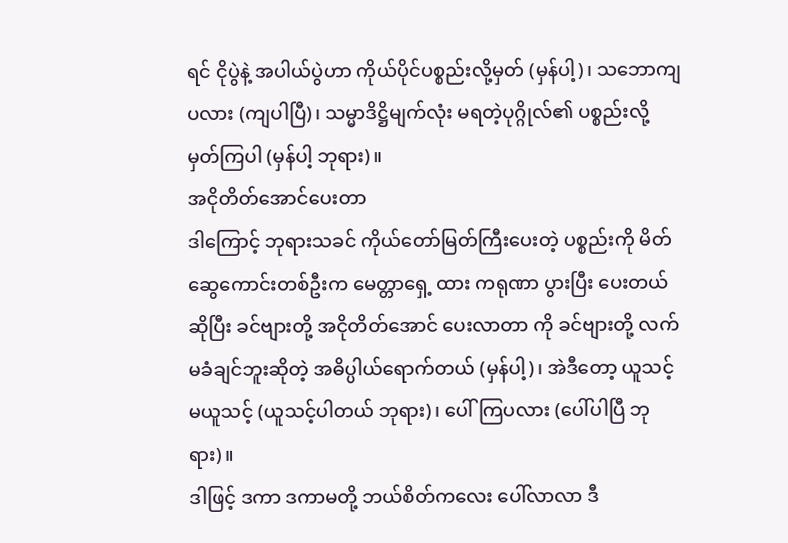ရင် ငိုပွဲနဲ့ အပါယ်ပွဲဟာ ကိုယ်ပိုင်ပစ္စည်းလို့မှတ် (မှန်ပါ့)၊ သဘောကျပလား (ကျပါပြီ)၊ သမ္မာဒိဋ္ဌိမျက်လုံး မရတဲ့ပုဂ္ဂိုလ်၏ ပစ္စည်းလို့ မှတ်ကြပါ (မှန်ပါ့ ဘုရား)။
အငိုတိတ်အောင်ပေးတာ
ဒါကြောင့် ဘုရားသခင် ကိုယ်တော်မြတ်ကြီးပေးတဲ့ ပစ္စည်းကို မိတ်ဆွေကောင်းတစ်ဦးက မေတ္တာရှေ့ ထား ကရုဏာ ပွားပြီး ပေးတယ်ဆိုပြီး ခင်ဗျားတို့ အငိုတိတ်အောင် ပေးလာတာ ကို ခင်ဗျားတို့ လက်မခံချင်ဘူးဆိုတဲ့ အဓိပ္ပါယ်ရောက်တယ် (မှန်ပါ့)၊ အဲဒီတော့ ယူသင့်မယူသင့် (ယူသင့်ပါတယ် ဘုရား)၊ ပေါ်ကြပလား (ပေါ်ပါပြီ ဘုရား)။
ဒါဖြင့် ဒကာ ဒကာမတို့ ဘယ်စိတ်ကလေး ပေါ်လာလာ ဒီ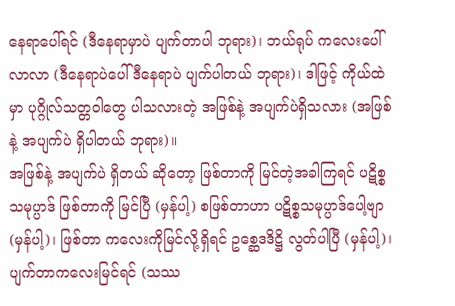နေရာပေါ်ရင် (ဒီနေရာမှာပဲ ပျက်တာပါ ဘုရား)၊ ဘယ်ရုပ် ကလေးပေါ်လာလာ (ဒီနေရာပဲပေါ် ဒီနေရာပဲ ပျက်ပါတယ် ဘုရား)၊ ဒါဖြင့် ကိုယ်ထဲမှာ ပုဂ္ဂိုလ်သတ္တဝါတွေ ပါသလားတဲ့ အဖြစ်နဲ့ အပျက်ပဲရှိသလား (အဖြစ်နဲ့ အပျက်ပဲ ရှိပါတယ် ဘုရား)။
အဖြစ်နဲ့ အပျက်ပဲ ရှိတယ် ဆိုတော့ ဖြစ်တာကို မြင်တဲ့အခါကြရင် ပဋိစ္စသမုပ္ပာဒ် ဖြစ်တာကို မြင်ပြီ (မှန်ပါ့) စဖြစ်တာဟာ ပဋိစ္စသမုပ္ပာဒ်ပေါ့ဗျာ (မှန်ပါ့)၊ ဖြစ်တာ ကလေးကိုမြင်လို့ရှိရင် ဥစ္ဆေဒဒိဋ္ဌိ လွတ်ပါပြီ (မှန်ပါ့)၊ ပျက်တာကလေးမြင်ရင် (သဿ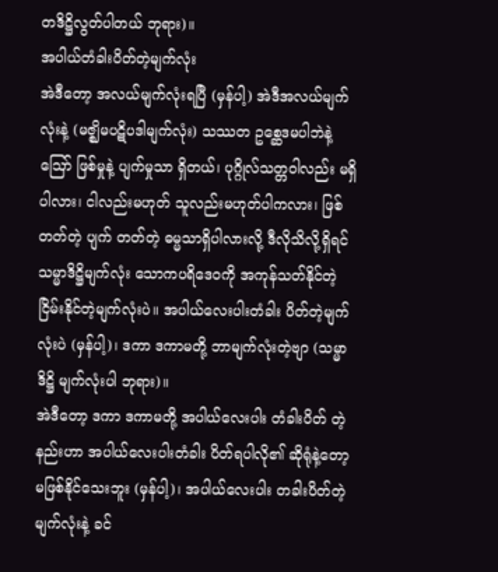တဒိဋ္ဌိလွတ်ပါတယ် ဘုရား)။
အပါယ်တံခါးပိတ်တဲ့မျက်လုံး
အဲဒီတော့ အလယ်မျက်လုံးရပြီ (မှန်ပါ့) အဲဒီအလယ်မျက်လုံးနဲ့ (မဇ္ဈိမပဋိပဒါမျက်လုံး) သဿတ ဥစ္ဆေဒမပါဘဲနဲ့ ဪ ဖြစ်မှုနဲ့ ပျက်မှုသာ ရှိတယ်၊ ပုဂ္ဂိုလ်သတ္တဝါလည်း မရှိပါလား၊ ငါလည်းမဟုတ် သူလည်းမဟုတ်ပါကလား၊ ဖြစ်တတ်တဲ့ ပျက် တတ်တဲ့ ဓမ္မသာရှိပါလားလို့ ဒီလိုသိလို့ရှိရင် သမ္မာဒိဋ္ဌိမျက်လုံး သောကပရိဒေဝကို အကုန်သတ်နိုင်တဲ့ ငြိမ်းနိုင်တဲ့မျက်လုံးပဲ။ အပါယ်လေးပါးတံခါး ပိတ်တဲ့မျက်လုံးပဲ (မှန်ပါ့)၊ ဒကာ ဒကာမတို့ ဘာမျက်လုံးတဲ့ဗျာ (သမ္မာဒိဋ္ဌိ မျက်လုံးပါ ဘုရား)။
အဲဒီတော့ ဒကာ ဒကာမတို့ အပါယ်လေးပါး တံခါးပိတ် တဲ့နည်းဟာ အပါယ်လေးပါးတံခါး ပိတ်ရပါလို၏ ဆိုရုံနဲ့တော့ မဖြစ်နိုင်သေးဘူး (မှန်ပါ့)၊ အပါယ်လေးပါး တခါးပိတ်တဲ့ မျက်လုံးနဲ့ ခင်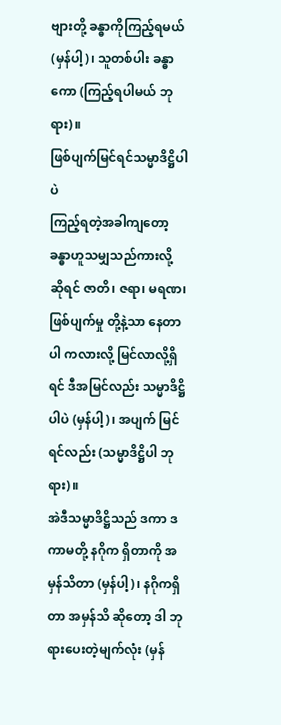ဗျားတို့ ခန္ဓာကိုကြည့်ရမယ် (မှန်ပါ့)၊ သူတစ်ပါး ခန္ဓာကော (ကြည့်ရပါမယ် ဘုရား)။
ဖြစ်ပျက်မြင်ရင်သမ္မာဒိဋ္ဌိပါပဲ
ကြည့်ရတဲ့အခါကျတော့ ခန္ဓာဟူသမျှသည်ကားလို့ ဆိုရင် ဇာတိ၊ ဇရာ၊ မရဏ၊ ဖြစ်ပျက်မှု တို့နဲ့သာ နေတာပါ ကလားလို့ မြင်လာလို့ရှိရင် ဒီအမြင်လည်း သမ္မာဒိဋ္ဌိပါပဲ (မှန်ပါ့)၊ အပျက် မြင်ရင်လည်း (သမ္မာဒိဋ္ဌိပါ ဘုရား)။
အဲဒီသမ္မာဒိဋ္ဌိသည် ဒကာ ဒကာမတို့ နဂိုက ရှိတာကို အမှန်သိတာ (မှန်ပါ့)၊ နဂိုကရှိတာ အမှန်သိ ဆိုတော့ ဒါ ဘုရားပေးတဲ့မျက်လုံး (မှန်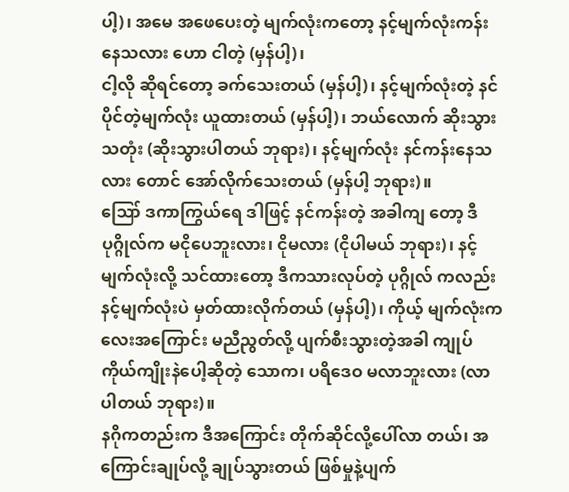ပါ့)၊ အမေ အဖေပေးတဲ့ မျက်လုံးကတော့ နင့်မျက်လုံးကန်း နေသလား ဟော ငါတဲ့ (မှန်ပါ့)၊
ငါ့လို ဆိုရင်တော့ ခက်သေးတယ် (မှန်ပါ့)၊ နင့်မျက်လုံးတဲ့ နင်ပိုင်တဲ့မျက်လုံး ယူထားတယ် (မှန်ပါ့)၊ ဘယ်လောက် ဆိုးသွားသတုံး (ဆိုးသွားပါတယ် ဘုရား)၊ နင့်မျက်လုံး နင်ကန်းနေသလား တောင် အော်လိုက်သေးတယ် (မှန်ပါ့ ဘုရား)။
ဪ ဒကာကြွယ်ရေ ဒါဖြင့် နင်ကန်းတဲ့ အခါကျ တော့ ဒီပုဂ္ဂိုလ်က မငိုပေဘူးလား၊ ငိုမလား (ငိုပါမယ် ဘုရား)၊ နင့်မျက်လုံးလို့ သင်ထားတော့ ဒီကသားလုပ်တဲ့ ပုဂ္ဂိုလ် ကလည်း နင့်မျက်လုံးပဲ မှတ်ထားလိုက်တယ် (မှန်ပါ့)၊ ကိုယ့် မျက်လုံးကလေးအကြောင်း မညီညွတ်လို့ ပျက်စီးသွားတဲ့အခါ ကျုပ်ကိုယ်ကျိုးနဲပေါ့ဆိုတဲ့ သောက၊ ပရိဒေဝ မလာဘူးလား (လာပါတယ် ဘုရား)။
နဂိုကတည်းက ဒီအကြောင်း တိုက်ဆိုင်လို့ပေါ်လာ တယ်၊ အကြောင်းချုပ်လို့ ချုပ်သွားတယ် ဖြစ်မှုနဲ့ပျက်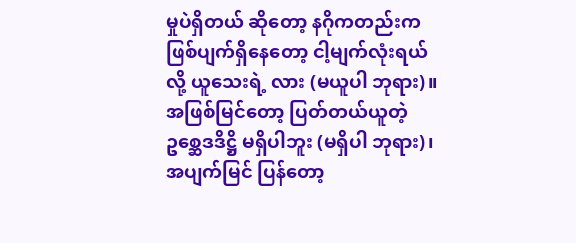မှုပဲရှိတယ် ဆိုတော့ နဂိုကတည်းက ဖြစ်ပျက်ရှိနေတော့ ငါ့မျက်လုံးရယ်လို့ ယူသေးရဲ့ လား (မယူပါ ဘုရား)။
အဖြစ်မြင်တော့ ပြတ်တယ်ယူတဲ့ ဥစ္ဆေဒဒိဋ္ဌိ မရှိပါဘူး (မရှိပါ ဘုရား)၊ အပျက်မြင် ပြန်တော့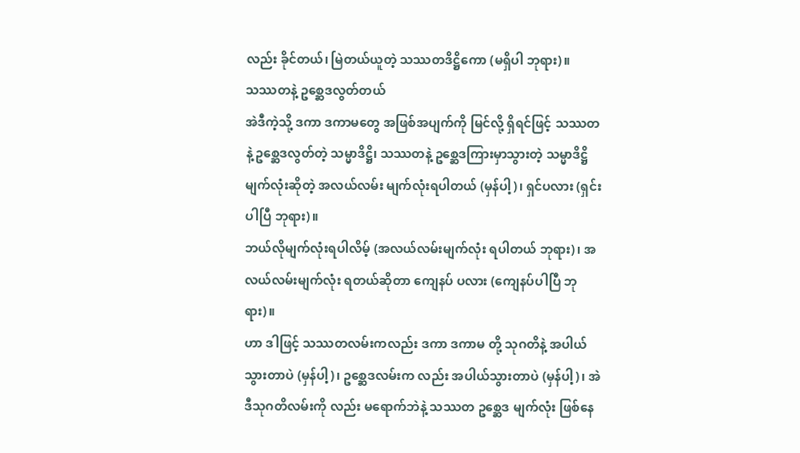လည်း ခိုင်တယ်၊ မြဲတယ်ယူတဲ့ သဿတဒိဋ္ဌိကော (မရှိပါ ဘုရား)။
သဿတနဲ့ ဥစ္ဆေဒလွတ်တယ်
အဲဒီကဲ့သို့ ဒကာ ဒကာမတွေ အဖြစ်အပျက်ကို မြင်လို့ ရှိရင်ဖြင့် သဿတနဲ့ ဥစ္ဆေဒလွတ်တဲ့ သမ္မာဒိဋ္ဌိ၊ သဿတနဲ့ ဥစ္ဆေဒကြားမှာသွားတဲ့ သမ္မာဒိဋ္ဌိမျက်လုံးဆိုတဲ့ အလယ်လမ်း မျက်လုံးရပါတယ် (မှန်ပါ့)၊ ရှင်ပလား (ရှင်းပါပြီ ဘုရား)။
ဘယ်လိုမျက်လုံးရပါလိမ့် (အလယ်လမ်းမျက်လုံး ရပါတယ် ဘုရား)၊ အလယ်လမ်းမျက်လုံး ရတယ်ဆိုတာ ကျေနပ် ပလား (ကျေနပ်ပါပြီ ဘုရား)။
ဟာ ဒါဖြင့် သဿတလမ်းကလည်း ဒကာ ဒကာမ တို့ သုဂတိနဲ့ အပါယ်သွားတာပဲ (မှန်ပါ့)၊ ဥစ္ဆေဒလမ်းက လည်း အပါယ်သွားတာပဲ (မှန်ပါ့)၊ အဲဒီသုဂတိလမ်းကို လည်း မရောက်ဘဲနဲ့ သဿတ ဥစ္ဆေဒ မျက်လုံး ဖြစ်နေ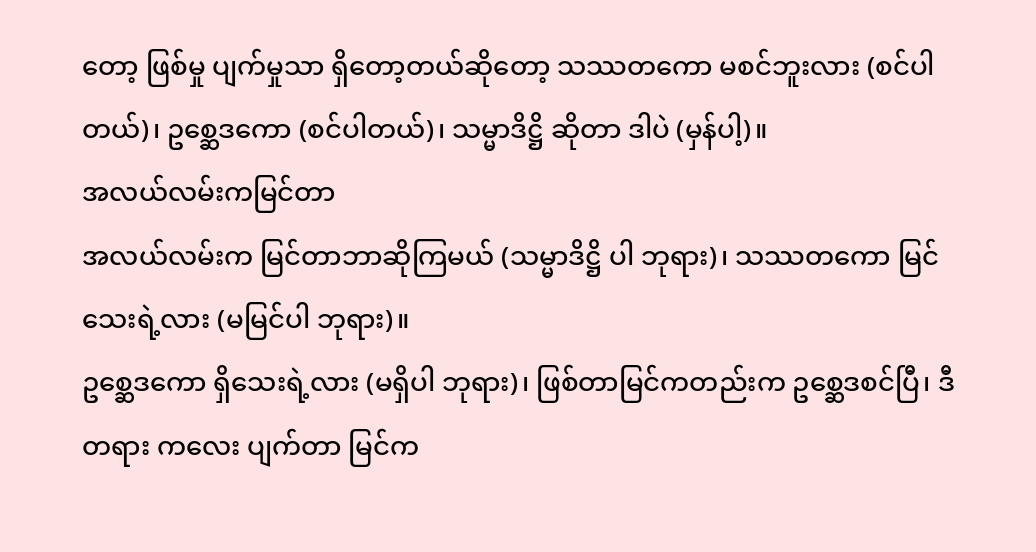တော့ ဖြစ်မှု ပျက်မှုသာ ရှိတော့တယ်ဆိုတော့ သဿတကော မစင်ဘူးလား (စင်ပါတယ်)၊ ဥစ္ဆေဒကော (စင်ပါတယ်)၊ သမ္မာဒိဋ္ဌိ ဆိုတာ ဒါပဲ (မှန်ပါ့)။
အလယ်လမ်းကမြင်တာ
အလယ်လမ်းက မြင်တာဘာဆိုကြမယ် (သမ္မာဒိဋ္ဌိ ပါ ဘုရား)၊ သဿတကော မြင်သေးရဲ့လား (မမြင်ပါ ဘုရား)။
ဥစ္ဆေဒကော ရှိသေးရဲ့လား (မရှိပါ ဘုရား)၊ ဖြစ်တာမြင်ကတည်းက ဥစ္ဆေဒစင်ပြီ၊ ဒီတရား ကလေး ပျက်တာ မြင်က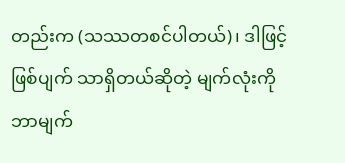တည်းက (သဿတစင်ပါတယ်)၊ ဒါဖြင့် ဖြစ်ပျက် သာရှိတယ်ဆိုတဲ့ မျက်လုံးကို ဘာမျက်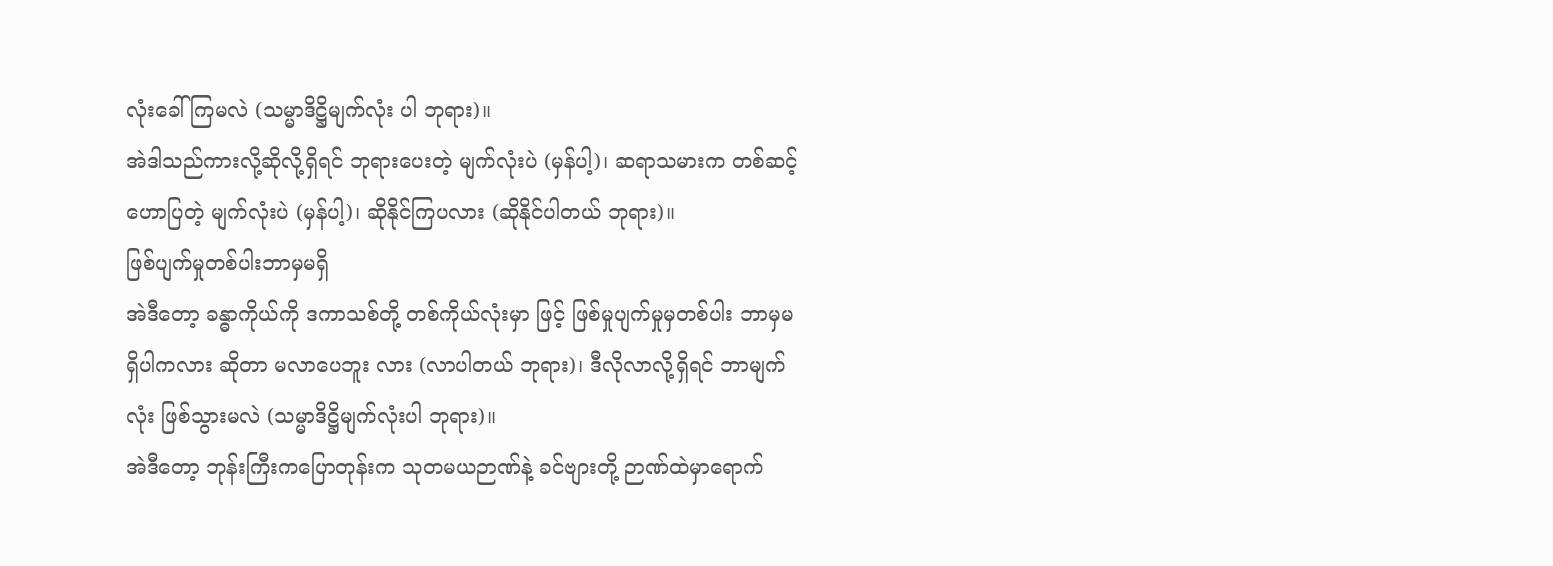လုံးခေါ်ကြမလဲ (သမ္မာဒိဋ္ဌိမျက်လုံး ပါ ဘုရား)။
အဲဒါသည်ကားလို့ဆိုလို့ရှိရင် ဘုရားပေးတဲ့ မျက်လုံးပဲ (မှန်ပါ့)၊ ဆရာသမားက တစ်ဆင့် ဟောပြတဲ့ မျက်လုံးပဲ (မှန်ပါ့)၊ ဆိုနိုင်ကြပလား (ဆိုနိုင်ပါတယ် ဘုရား)။
ဖြစ်ပျက်မှုတစ်ပါးဘာမှမရှိ
အဲဒီတော့ ခန္ဓာကိုယ်ကို ဒကာသစ်တို့ တစ်ကိုယ်လုံးမှာ ဖြင့် ဖြစ်မှုပျက်မှုမှတစ်ပါး ဘာမှမရှိပါကလား ဆိုတာ မလာပေဘူး လား (လာပါတယ် ဘုရား)၊ ဒီလိုလာလို့ရှိရင် ဘာမျက်လုံး ဖြစ်သွားမလဲ (သမ္မာဒိဋ္ဌိမျက်လုံးပါ ဘုရား)။
အဲဒီတော့ ဘုန်းကြီးကပြောတုန်းက သုတမယဉာဏ်နဲ့ ခင်ဗျားတို့ ဉာဏ်ထဲမှာရောက်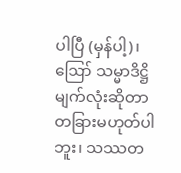ပါပြီ (မှန်ပါ့)၊ ဪ သမ္မာဒိဋ္ဌိမျက်လုံးဆိုတာ တခြားမဟုတ်ပါဘူး၊ သဿတ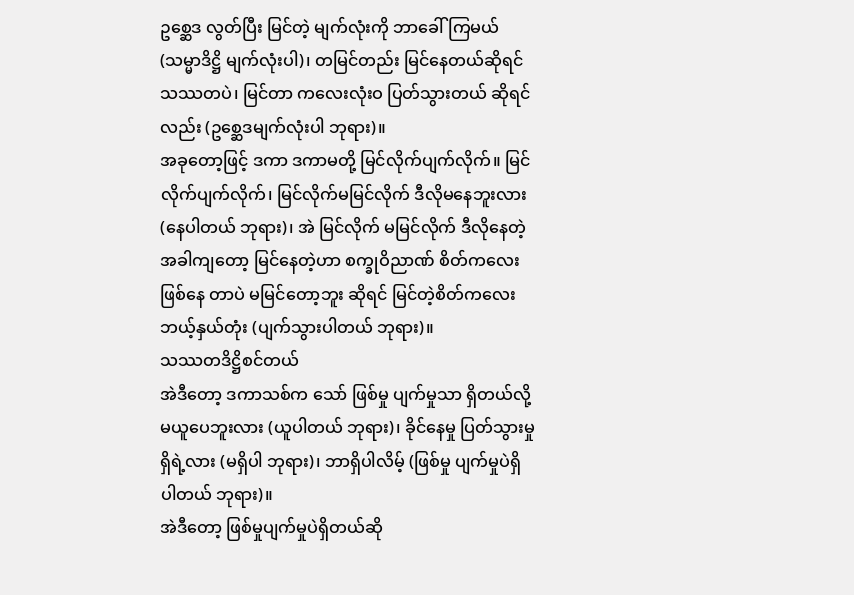ဥစ္ဆေဒ လွတ်ပြီး မြင်တဲ့ မျက်လုံးကို ဘာခေါ်ကြမယ် (သမ္မာဒိဋ္ဌိ မျက်လုံးပါ)၊ တမြင်တည်း မြင်နေတယ်ဆိုရင် သဿတပဲ၊ မြင်တာ ကလေးလုံးဝ ပြတ်သွားတယ် ဆိုရင်လည်း (ဥစ္ဆေဒမျက်လုံးပါ ဘုရား)။
အခုတော့ဖြင့် ဒကာ ဒကာမတို့ မြင်လိုက်ပျက်လိုက်။ မြင်လိုက်ပျက်လိုက်၊ မြင်လိုက်မမြင်လိုက် ဒီလိုမနေဘူးလား (နေပါတယ် ဘုရား)၊ အဲ မြင်လိုက် မမြင်လိုက် ဒီလိုနေတဲ့ အခါကျတော့ မြင်နေတဲ့ဟာ စက္ခုဝိညာဏ် စိတ်ကလေးဖြစ်နေ တာပဲ မမြင်တော့ဘူး ဆိုရင် မြင်တဲ့စိတ်ကလေး ဘယ့်နှယ်တုံး (ပျက်သွားပါတယ် ဘုရား)။
သဿတဒိဋ္ဌိစင်တယ်
အဲဒီတော့ ဒကာသစ်က သော် ဖြစ်မှု ပျက်မှုသာ ရှိတယ်လို့ မယူပေဘူးလား (ယူပါတယ် ဘုရား)၊ ခိုင်နေမှု ပြတ်သွားမှုရှိရဲ့လား (မရှိပါ ဘုရား)၊ ဘာရှိပါလိမ့် (ဖြစ်မှု ပျက်မှုပဲရှိပါတယ် ဘုရား)။
အဲဒီတော့ ဖြစ်မှုပျက်မှုပဲရှိတယ်ဆို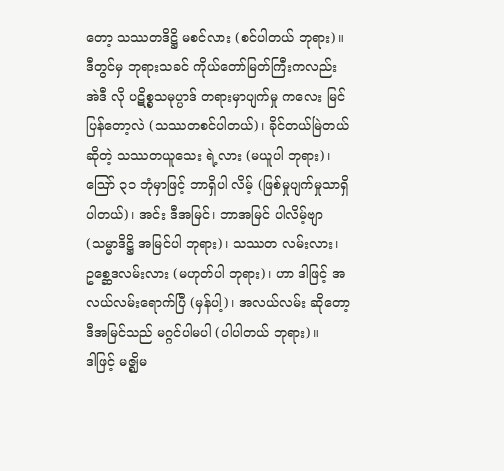တော့ သဿတဒိဋ္ဌိ မစင်လား (စင်ပါတယ် ဘုရား)။
ဒီတွင်မှ ဘုရားသခင် ကိုယ်တော်မြတ်ကြီးကလည်း အဲဒီ လို ပဋိစ္စသမုပ္ပာဒ် တရားမှာပျက်မှု ကလေး မြင်ပြန်တော့လဲ (သဿတစင်ပါတယ်)၊ ခိုင်တယ်မြဲတယ် ဆိုတဲ့ သဿတယူသေး ရဲ့လား (မယူပါ ဘုရား)၊
ဪ ၃၁ ဘုံမှာဖြင့် ဘာရှိပါ လိမ့် (ဖြစ်မှုပျက်မှုသာရှိပါတယ်)၊ အင်း ဒီအမြင်၊ ဘာအမြင် ပါလိမ့်ဗျာ (သမ္မာဒိဋ္ဌိ အမြင်ပါ ဘုရား)၊ သဿတ လမ်းလား၊ ဥစ္ဆေဒလမ်းလား (မဟုတ်ပါ ဘုရား)၊ ဟာ ဒါဖြင့် အလယ်လမ်းရောက်ပြီ (မှန်ပါ့)၊ အလယ်လမ်း ဆိုတော့ ဒီအမြင်သည် မဂ္ဂင်ပါမပါ (ပါပါတယ် ဘုရား)။
ဒါဖြင့် မဇ္ဈိမ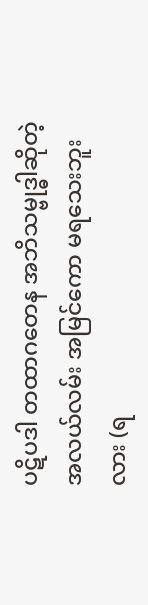ပဋိပဒါ တထာဂတေန အဘိသမ္ဗုဒ္ဓါဆိုတဲ့ အလယ်လမ်း အမြင်ကော မရသေးဘူးလား (ရ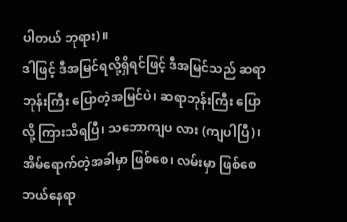ပါတယ် ဘုရား)။
ဒါဖြင့် ဒီအမြင်ရလို့ရှိရင်ဖြင့် ဒီအမြင်သည် ဆရာဘုန်းကြီး ပြောတဲ့အမြင်ပဲ၊ ဆရာဘုန်းကြီး ပြောလို့ ကြားသိရပြီ၊ သဘောကျပ လား (ကျပါပြီ)၊ အိမ်ရောက်တဲ့အခါမှာ ဖြစ်စေ၊ လမ်းမှာ ဖြစ်စေ ဘယ်နေရာ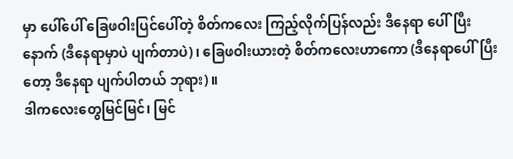မှာ ပေါ်ပေါ် ခြေဖဝါးပြင်ပေါ်တဲ့ စိတ်ကလေး ကြည့်လိုက်ပြန်လည်း ဒီနေရာ ပေါ်ပြီးနောက် (ဒီနေရာမှာပဲ ပျက်တာပဲ)၊ ခြေဖဝါးယားတဲ့ စိတ်ကလေးဟာကော (ဒီနေရာပေါ်ပြီးတော့ ဒီနေရာ ပျက်ပါတယ် ဘုရား)။
ဒါကလေးတွေမြင်မြင်၊ မြင်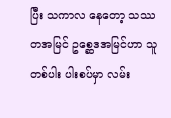ပြီး သကာလ နေတော့ သဿ တအမြင် ဥစ္ဆေဒအမြင်ဟာ သူတစ်ပါး ပါးစပ်မှာ လမ်း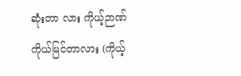ဆုံးတာ လား ကိုယ့်ဉာဏ်ကိုယ်မြင်တာလား (ကိုယ့်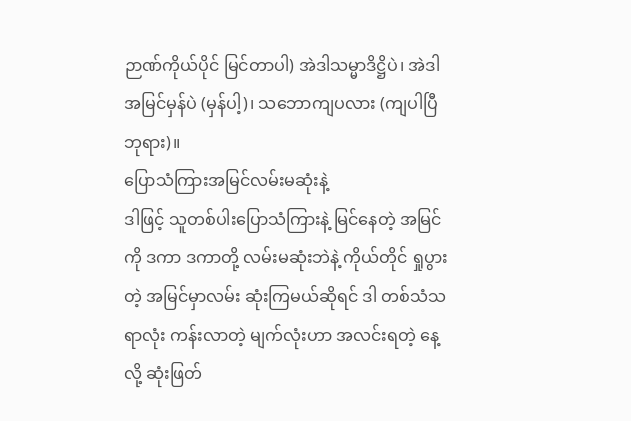ဉာဏ်ကိုယ်ပိုင် မြင်တာပါ) အဲဒါသမ္မာဒိဋ္ဌိပဲ၊ အဲဒါအမြင်မှန်ပဲ (မှန်ပါ့)၊ သဘောကျပလား (ကျပါပြီ ဘုရား)။
ပြောသံကြားအမြင်လမ်းမဆုံးနဲ့
ဒါဖြင့် သူတစ်ပါးပြောသံကြားနဲ့ မြင်နေတဲ့ အမြင်ကို ဒကာ ဒကာတို့ လမ်းမဆုံးဘဲနဲ့ ကိုယ်တိုင် ရှုပွားတဲ့ အမြင်မှာလမ်း ဆုံးကြမယ်ဆိုရင် ဒါ တစ်သံသရာလုံး ကန်းလာတဲ့ မျက်လုံးဟာ အလင်းရတဲ့ နေ့လို့ ဆုံးဖြတ်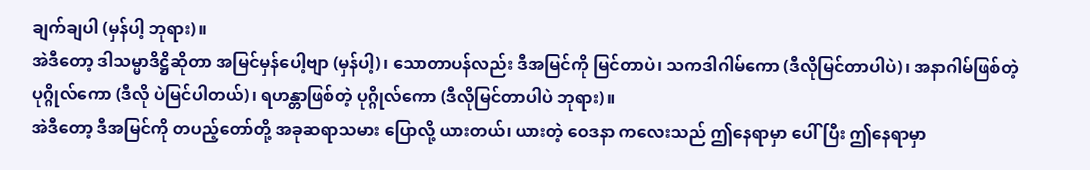ချက်ချပါ (မှန်ပါ့ ဘုရား)။
အဲဒီတော့ ဒါသမ္မာဒိဋ္ဌိဆိုတာ အမြင်မှန်ပေါ့ဗျာ (မှန်ပါ့)၊ သောတာပန်လည်း ဒီအမြင်ကို မြင်တာပဲ၊ သကဒါဂါမ်ကော (ဒီလိုမြင်တာပါပဲ)၊ အနာဂါမ်ဖြစ်တဲ့ ပုဂ္ဂိုလ်ကော (ဒီလို ပဲမြင်ပါတယ်)၊ ရဟန္တာဖြစ်တဲ့ ပုဂ္ဂိုလ်ကော (ဒီလိုမြင်တာပါပဲ ဘုရား)။
အဲဒီတော့ ဒီအမြင်ကို တပည့်တော်တို့ အခုဆရာသမား ပြောလို့ ယားတယ်၊ ယားတဲ့ ဝေဒနာ ကလေးသည် ဤနေရာမှာ ပေါ်ပြီး ဤနေရာမှာ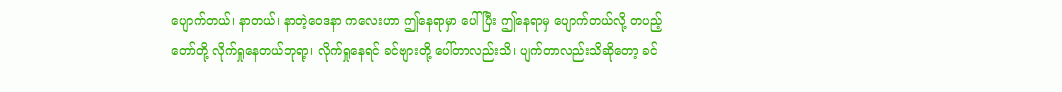ပျောက်တယ်၊ နာတယ်၊ နာတဲ့ဝေဒနာ ကလေးဟာ ဤနေရာမှာ ပေါ်ပြီး ဤနေရာမှ ပျောက်တယ်လို့ တပည့်တော်တို့ လိုက်ရှုနေတယ်ဘုရာ့၊ လိုက်ရှုနေရင် ခင်ဗျားတို့ ပေါ်တာလည်းသိ၊ ပျက်တာလည်းသိဆိုတော့ ခင်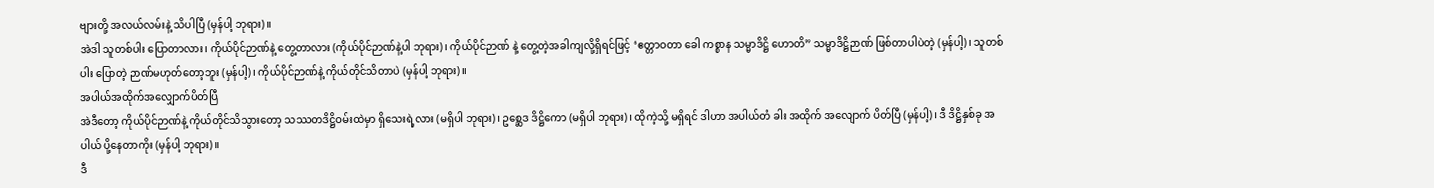ဗျားတို့ အလယ်လမ်းနဲ့ သိပါပြီ (မှန်ပါ့ ဘုရား)။
အဲဒါ သူတစ်ပါး ပြောတာလား၊ ကိုယ်ပိုင်ဉာဏ်နဲ့ တွေ့တာလား (ကိုယ်ပိုင်ဉာဏ်နဲ့ပါ ဘုရား)၊ ကိုယ်ပိုင်ဉာဏ် နဲ့ တွေ့တဲ့အခါကျလို့ရှိရင်ဖြင့် ‘ဧတ္တာဝတာ ခေါ ကစ္စာန သမ္မာဒိဋ္ဌိ ဟောတိ” သမ္မာဒိဋ္ဌိဉာဏ် ဖြစ်တာပါပဲတဲ့ (မှန်ပါ့)၊ သူတစ်ပါး ပြောတဲ့ ဉာဏ်မဟုတ်တော့ဘူး (မှန်ပါ့)၊ ကိုယ်ပိုင်ဉာဏ်နဲ့ ကိုယ်တိုင်သိတာပဲ (မှန်ပါ့ ဘုရား)။
အပါယ်အထိုက်အလျှောက်ပိတ်ပြီ
အဲဒီတော့ ကိုယ်ပိုင်ဉာဏ်နဲ့ ကိုယ်တိုင်သိသွားတော့ သဿတဒိဋ္ဌိဝမ်းထဲမှာ ရှိသေးရဲ့လား (မရှိပါ ဘုရား)၊ ဥစ္ဆေဒ ဒိဋ္ဌိကော (မရှိပါ ဘုရား)၊ ထိုကဲ့သို့ မရှိရင် ဒါဟာ အပါယ်တံ ခါး အထိုက် အလျောက် ပိတ်ပြီ (မှန်ပါ့)၊ ဒီ ဒိဋ္ဌိနှစ်ခု အပါယ် ပို့နေတာကိုး (မှန်ပါ့ ဘုရား)။
ဒီ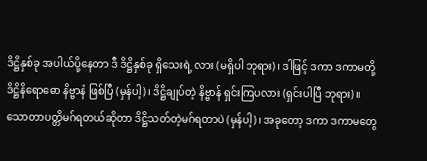ဒိဋ္ဌိနှစ်ခု အပါယ်ပို့နေတာ ဒီ ဒိဋ္ဌိနှစ်ခု ရှိသေးရဲ့ လား (မရှိပါ ဘုရား)၊ ဒါဖြင့် ဒကာ ဒကာမတို့ ဒိဋ္ဌိနိရောဓော နိဗ္ဗာနံ ဖြစ်ပြီ (မှန်ပါ့)၊ ဒိဋ္ဌိချုပ်တဲ့ နိဗ္ဗာန် ရှင်းကြပလား (ရှင်းပါပြီ ဘုရား)။
သောတာပတ္တိမဂ်ရတယ်ဆိုတာ ဒိဋ္ဌိသတ်တဲ့မဂ်ရတာပဲ (မှန်ပါ့)၊ အခုတော့ ဒကာ ဒကာမတွေ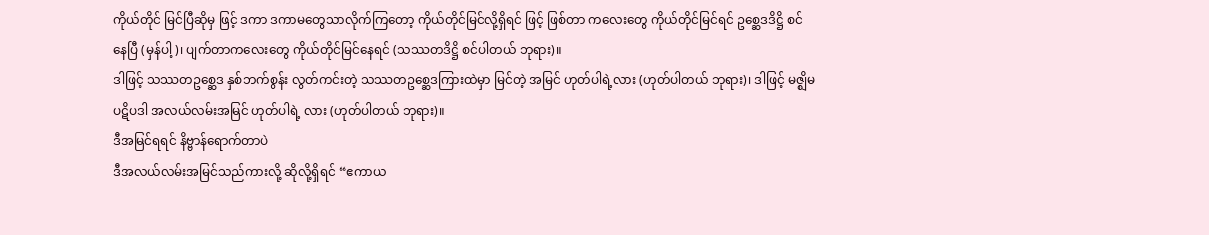ကိုယ်တိုင် မြင်ပြီဆိုမှ ဖြင့် ဒကာ ဒကာမတွေသာလိုက်ကြတော့ ကိုယ်တိုင်မြင်လို့ရှိရင် ဖြင့် ဖြစ်တာ ကလေးတွေ ကိုယ်တိုင်မြင်ရင် ဥစ္ဆေဒဒိဋ္ဌိ စင်နေပြီ (မှန်ပါ့)၊ ပျက်တာကလေးတွေ ကိုယ်တိုင်မြင်နေရင် (သဿတဒိဋ္ဌိ စင်ပါတယ် ဘုရား)။
ဒါဖြင့် သဿတဥစ္ဆေဒ နှစ်ဘက်စွန်း လွတ်ကင်းတဲ့ သဿတဥစ္ဆေဒကြားထဲမှာ မြင်တဲ့ အမြင် ဟုတ်ပါရဲ့လား (ဟုတ်ပါတယ် ဘုရား)၊ ဒါဖြင့် မဇ္ဈိမပဋိပဒါ အလယ်လမ်းအမြင် ဟုတ်ပါရဲ့ လား (ဟုတ်ပါတယ် ဘုရား)။
ဒီအမြင်ရရင် နိဗ္ဗာန်ရောက်တာပဲ
ဒီအလယ်လမ်းအမြင်သည်ကားလို့ ဆိုလို့ရှိရင် “ဧကာယ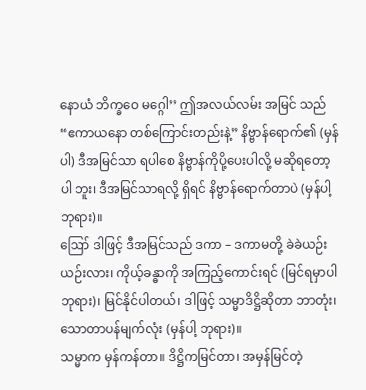နောယံ ဘိက္ခဝေ မဂ္ဂေါ’’ ဤအလယ်လမ်း အမြင် သည် “ဧကာယနော တစ်ကြောင်းတည်းနဲ့” နိဗ္ဗာန်ရောက်၏ (မှန်ပါ) ဒီအမြင်သာ ရပါစေ နိဗ္ဗာန်ကိုပို့ပေးပါလို့ မဆိုရတော့ပါ ဘူး၊ ဒီအမြင်သာရလို့ ရှိရင် နိဗ္ဗာန်ရောက်တာပဲ (မှန်ပါ့ ဘုရား)။
ဪ ဒါဖြင့် ဒီအမြင်သည် ဒကာ – ဒကာမတို့ ခဲခဲယဉ်းယဉ်းလား၊ ကိုယ့်ခန္ဓာကို အကြည့်ကောင်းရင် (မြင်ရမှာပါ ဘုရား)၊ မြင်နိုင်ပါတယ်၊ ဒါဖြင့် သမ္မာဒိဋ္ဌိဆိုတာ ဘာတုံး၊ သောတာပန်မျက်လုံး (မှန်ပါ့ ဘုရား)။
သမ္မာက မှန်ကန်တာ။ ဒိဋ္ဌိကမြင်တာ၊ အမှန်မြင်တဲ့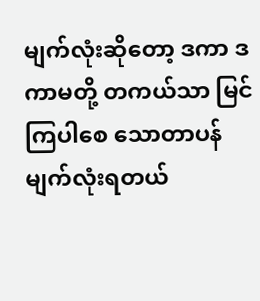မျက်လုံးဆိုတော့ ဒကာ ဒကာမတို့ တကယ်သာ မြင်ကြပါစေ သောတာပန်မျက်လုံးရတယ်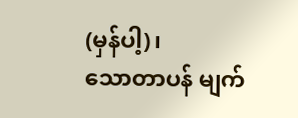(မှန်ပါ့)၊
သောတာပန် မျက်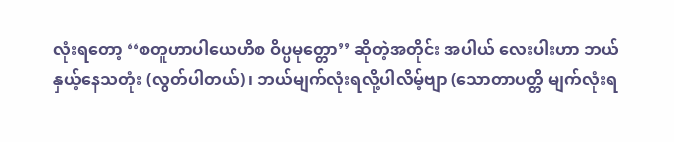လုံးရတော့ ‘‘စတူဟာပါယေဟိစ ဝိပ္ပမုတ္တော’’ ဆိုတဲ့အတိုင်း အပါယ် လေးပါးဟာ ဘယ်နှယ့်နေသတုံး (လွတ်ပါတယ်)၊ ဘယ်မျက်လုံးရလို့ပါလိမ့်ဗျာ (သောတာပတ္တိ မျက်လုံးရ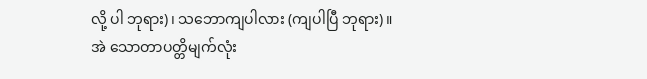လို့ ပါ ဘုရား)၊ သဘောကျပါလား (ကျပါပြီ ဘုရား)။
အဲ သောတာပတ္တိမျက်လုံး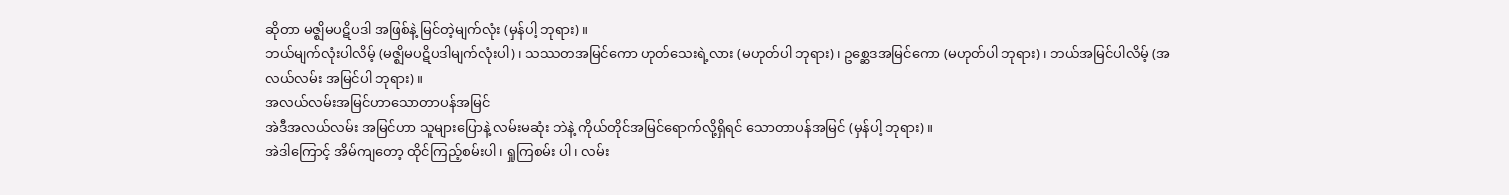ဆိုတာ မဇ္ဈိမပဋိပဒါ အဖြစ်နဲ့ မြင်တဲ့မျက်လုံး (မှန်ပါ့ ဘုရား)။
ဘယ်မျက်လုံးပါလိမ့် (မဇ္ဈိမပဋိပဒါမျက်လုံးပါ)၊ သဿတအမြင်ကော ဟုတ်သေးရဲ့လား (မဟုတ်ပါ ဘုရား)၊ ဥစ္ဆေဒအမြင်ကော (မဟုတ်ပါ ဘုရား)၊ ဘယ်အမြင်ပါလိမ့် (အလယ်လမ်း အမြင်ပါ ဘုရား)။
အလယ်လမ်းအမြင်ဟာသောတာပန်အမြင်
အဲဒီအလယ်လမ်း အမြင်ဟာ သူများပြောနဲ့ လမ်းမဆုံး ဘဲနဲ့ ကိုယ်တိုင်အမြင်ရောက်လို့ရှိရင် သောတာပန်အမြင် (မှန်ပါ့ ဘုရား)။
အဲဒါကြောင့် အိမ်ကျတော့ ထိုင်ကြည့်စမ်းပါ၊ ရှုကြစမ်း ပါ၊ လမ်း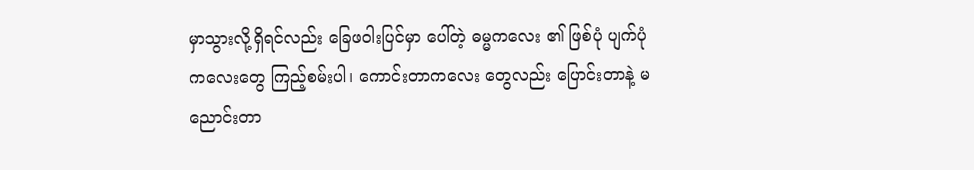မှာသွားလို့ရှိရင်လည်း ခြေဖဝါးပြင်မှာ ပေါ်တဲ့ ဓမ္မကလေး ၏ ဖြစ်ပုံ ပျက်ပုံကလေးတွေ ကြည့်စမ်းပါ၊ ကောင်းတာကလေး တွေလည်း ပြောင်းတာနဲ့ မညောင်းတာ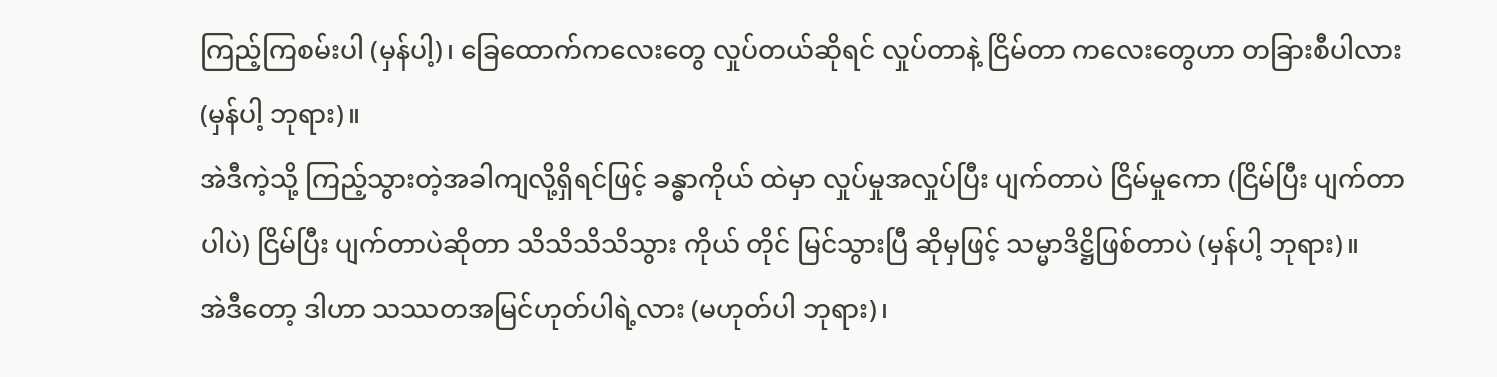ကြည့်ကြစမ်းပါ (မှန်ပါ့)၊ ခြေထောက်ကလေးတွေ လှုပ်တယ်ဆိုရင် လှုပ်တာနဲ့ ငြိမ်တာ ကလေးတွေဟာ တခြားစီပါလား (မှန်ပါ့ ဘုရား)။
အဲဒီကဲ့သို့ ကြည့်သွားတဲ့အခါကျလို့ရှိရင်ဖြင့် ခန္ဓာကိုယ် ထဲမှာ လှုပ်မှုအလှုပ်ပြီး ပျက်တာပဲ ငြိမ်မှုကော (ငြိမ်ပြီး ပျက်တာပါပဲ) ငြိမ်ပြီး ပျက်တာပဲဆိုတာ သိသိသိသိသွား ကိုယ် တိုင် မြင်သွားပြီ ဆိုမှဖြင့် သမ္မာဒိဋ္ဌိဖြစ်တာပဲ (မှန်ပါ့ ဘုရား)။
အဲဒီတော့ ဒါဟာ သဿတအမြင်ဟုတ်ပါရဲ့လား (မဟုတ်ပါ ဘုရား)၊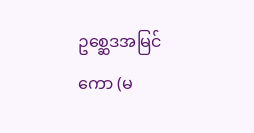ဥစ္ဆေဒအမြင်ကော (မ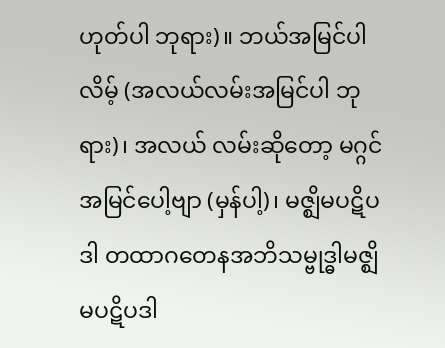ဟုတ်ပါ ဘုရား)။ ဘယ်အမြင်ပါလိမ့် (အလယ်လမ်းအမြင်ပါ ဘုရား)၊ အလယ် လမ်းဆိုတော့ မဂ္ဂင်အမြင်ပေါ့ဗျာ (မှန်ပါ့)၊ မဇ္ဈိမပဋိပဒါ တထာဂတေနအဘိသမ္ဗုဒ္ဓါမဇ္ဈိမပဋိပဒါ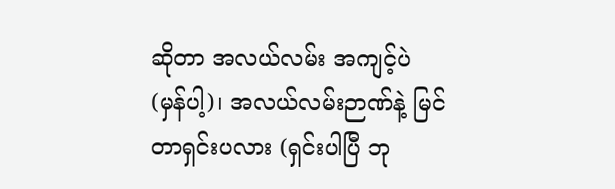ဆိုတာ အလယ်လမ်း အကျင့်ပဲ (မှန်ပါ့)၊ အလယ်လမ်းဉာဏ်နဲ့ မြင်တာရှင်းပလား (ရှင်းပါပြီ ဘု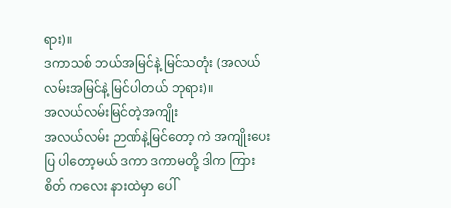ရား)။
ဒကာသစ် ဘယ်အမြင်နဲ့ မြင်သတုံး (အလယ် လမ်းအမြင်နဲ့ မြင်ပါတယ် ဘုရား)။
အလယ်လမ်းမြင်တဲ့အကျိုး
အလယ်လမ်း ဉာဏ်နဲ့မြင်တော့ ကဲ အကျိုးပေးပြ ပါတော့မယ် ဒကာ ဒကာမတို့ ဒါက ကြားစိတ် ကလေး နားထဲမှာ ပေါ်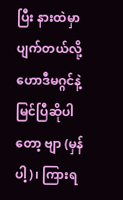ပြီး နားထဲမှာပျက်တယ်လို့ ဟောဒီမဂ္ဂင်နဲ့ မြင်ပြီဆိုပါတော့ ဗျာ (မှန်ပါ့)၊ ကြားရ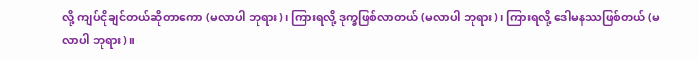လို့ ကျပ်ငိုချင်တယ်ဆိုတာကော (မလာပါ ဘုရား)၊ ကြားရလို့ ဒုက္ခဖြစ်လာတယ် (မလာပါ ဘုရား)၊ ကြားရလို့ ဒေါမနဿဖြစ်တယ် (မလာပါ ဘုရား)။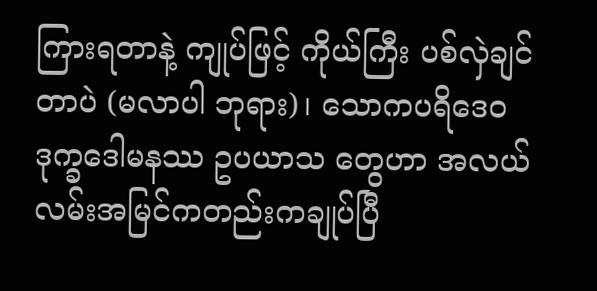ကြားရတာနဲ့ ကျုပ်ဖြင့် ကိုယ်ကြီး ပစ်လှဲချင်တာပဲ (မလာပါ ဘုရား)၊ သောကပရိဒေဝ ဒုက္ခဒေါမနဿ ဥပယာသ တွေဟာ အလယ်လမ်းအမြင်ကတည်းကချုပ်ပြီ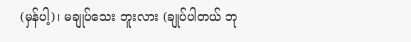(မှန်ပါ့)၊ မချုပ်သေး ဘူးလား (ချုပ်ပါတယ် ဘု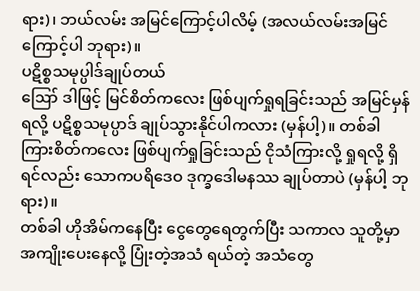ရား)၊ ဘယ်လမ်း အမြင်ကြောင့်ပါလိမ့် (အလယ်လမ်းအမြင်ကြောင့်ပါ ဘုရား)။
ပဋိစ္စသမုပ္ပါဒ်ချုပ်တယ်
ဪ ဒါဖြင့် မြင်စိတ်ကလေး ဖြစ်ပျက်ရှုရခြင်းသည် အမြင်မှန်ရလို့ ပဋိစ္စသမုပ္ပာဒ် ချုပ်သွားနိုင်ပါကလား (မှန်ပါ့)။ တစ်ခါ ကြားစိတ်ကလေး ဖြစ်ပျက်ရှုခြင်းသည် ငိုသံကြားလို့ ရှုရလို့ ရှိရင်လည်း သောကပရိဒေဝ ဒုက္ခဒေါမနဿ ချုပ်တာပဲ (မှန်ပါ့ ဘုရား)။
တစ်ခါ ဟိုအိမ်ကနေပြီး ငွေတွေရေတွက်ပြီး သကာလ သူတို့မှာ အကျိုးပေးနေလို့ ပြုံးတဲ့အသံ ရယ်တဲ့ အသံတွေ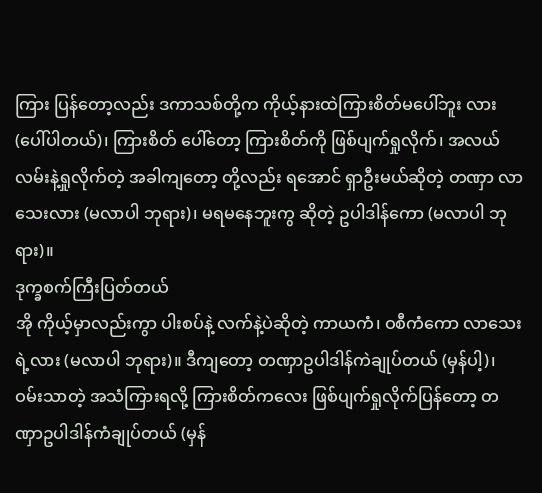ကြား ပြန်တော့လည်း ဒကာသစ်တို့က ကိုယ့်နားထဲကြားစိတ်မပေါ်ဘူး လား (ပေါ်ပါတယ်)၊ ကြားစိတ် ပေါ်တော့ ကြားစိတ်ကို ဖြစ်ပျက်ရှုလိုက်၊ အလယ်လမ်းနဲ့ရှုလိုက်တဲ့ အခါကျတော့ တို့လည်း ရအောင် ရှာဦးမယ်ဆိုတဲ့ တဏှာ လာသေးလား (မလာပါ ဘုရား)၊ မရမနေဘူးကွ ဆိုတဲ့ ဥပါဒါန်ကော (မလာပါ ဘုရား)။
ဒုက္ခစက်ကြီးပြတ်တယ်
အို ကိုယ့်မှာလည်းကွာ ပါးစပ်နဲ့ လက်နဲ့ပဲဆိုတဲ့ ကာယကံ၊ ဝစီကံကော လာသေးရဲ့လား (မလာပါ ဘုရား)။ ဒီကျတော့ တဏှာဥပါဒါန်ကဲချုပ်တယ် (မှန်ပါ့)၊ ဝမ်းသာတဲ့ အသံကြားရလို့ ကြားစိတ်ကလေး ဖြစ်ပျက်ရှုလိုက်ပြန်တော့ တဏှာဥပါဒါန်ကံချုပ်တယ် (မှန်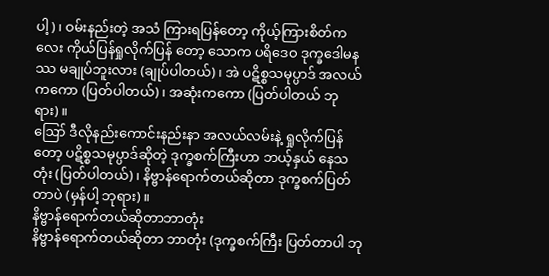ပါ့)၊ ဝမ်းနည်းတဲ့ အသံ ကြားရပြန်တော့ ကိုယ့်ကြားစိတ်ကလေး ကိုယ်ပြန်ရှုလိုက်ပြန် တော့ သောက ပရိဒေဝ ဒုက္ခဒေါမနဿ မချုပ်ဘူးလား (ချုပ်ပါတယ်)၊ အဲ ပဋိစ္စသမုပ္ပာဒ် အလယ်ကကော (ပြတ်ပါတယ်)၊ အဆုံးကကော (ပြတ်ပါတယ် ဘုရား)။
ဪ ဒီလိုနည်းကောင်းနည်းနာ အလယ်လမ်းနဲ့ ရှုလိုက်ပြန်တော့ ပဋိစ္စသမုပ္ပာဒ်ဆိုတဲ့ ဒုက္ခစက်ကြီးဟာ ဘယ့်နှယ် နေသတုံး (ပြတ်ပါတယ်)၊ နိဗ္ဗာန်ရောက်တယ်ဆိုတာ ဒုက္ခစက်ပြတ်တာပဲ (မှန်ပါ့ ဘုရား)။
နိဗ္ဗာန်ရောက်တယ်ဆိုတာဘာတုံး
နိဗ္ဗာန်ရောက်တယ်ဆိုတာ ဘာတုံး (ဒုက္ခစက်ကြီး ပြတ်တာပါ ဘု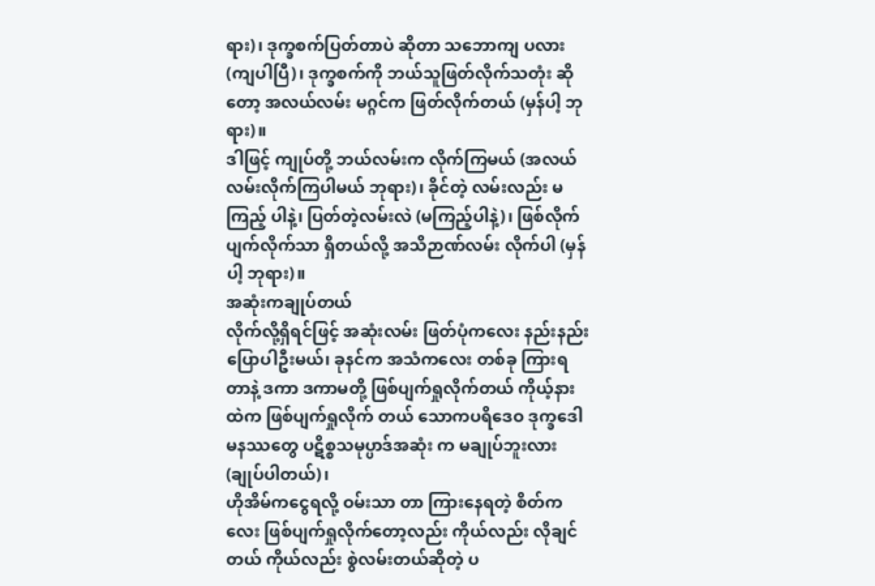ရား)၊ ဒုက္ခစက်ပြတ်တာပဲ ဆိုတာ သဘောကျ ပလား (ကျပါပြီ)၊ ဒုက္ခစက်ကို ဘယ်သူဖြတ်လိုက်သတုံး ဆိုတော့ အလယ်လမ်း မဂ္ဂင်က ဖြတ်လိုက်တယ် (မှန်ပါ့ ဘုရား)။
ဒါဖြင့် ကျုပ်တို့ ဘယ်လမ်းက လိုက်ကြမယ် (အလယ်လမ်းလိုက်ကြပါမယ် ဘုရား)၊ ခိုင်တဲ့ လမ်းလည်း မကြည့် ပါနဲ့၊ ပြတ်တဲ့လမ်းလဲ (မကြည့်ပါနဲ့)၊ ဖြစ်လိုက် ပျက်လိုက်သာ ရှိတယ်လို့ အသိဉာဏ်လမ်း လိုက်ပါ (မှန်ပါ့ ဘုရား)။
အဆုံးကချုပ်တယ်
လိုက်လို့ရှိရင်ဖြင့် အဆုံးလမ်း ဖြတ်ပုံကလေး နည်းနည်း ပြောပါဦးမယ်၊ ခုနင်က အသံကလေး တစ်ခု ကြားရတာနဲ့ ဒကာ ဒကာမတို့ ဖြစ်ပျက်ရှုလိုက်တယ် ကိုယ့်နားထဲက ဖြစ်ပျက်ရှုလိုက် တယ် သောကပရိဒေဝ ဒုက္ခဒေါမနဿတွေ ပဋိစ္စသမုပ္ပာဒ်အဆုံး က မချုပ်ဘူးလား (ချုပ်ပါတယ်)၊
ဟိုအိမ်ကငွေရလို့ ဝမ်းသာ တာ ကြားနေရတဲ့ စိတ်ကလေး ဖြစ်ပျက်ရှုလိုက်တော့လည်း ကိုယ်လည်း လိုချင်တယ် ကိုယ်လည်း စွဲလမ်းတယ်ဆိုတဲ့ ပ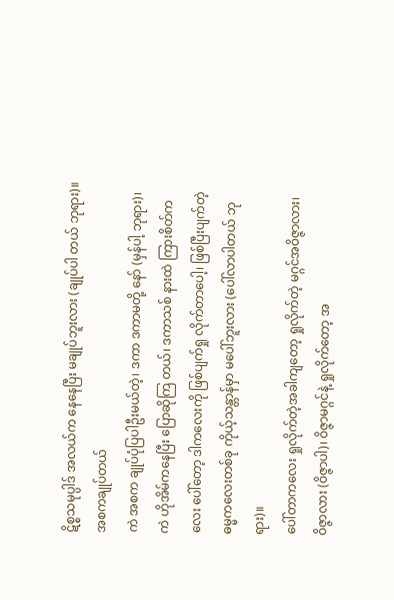ဋိစ္စသမုပ္ပါဒ် အလယ်က နေနေပြီး မချုပ်ဘူးလား (ချုပ်ပါ တယ် ဘုရား)။
အစကချုပ်တယ်
ကဲ အစက ချုပ်ပုံပြပါဦးမယ်တဲ့၊ ဒကာ ဒကာမတို့ နော် (မှန်ပါ့ ဘုရား)၊ ကဲ ဟိုအိမ်ကနေပြီး ပြောဆိုကြ တယ်၊ ဒကာသစ် နားထဲ ကြားစိတ်ကလေး ပေါ်တော့ ဒါကလေးကို ဖြစ်ပျက်ရှု လိုက်တာပေါ့၊ ဖြစ်ပြီးပျက်တဲ့ ဓမ္မကလေးတစ်ခု ကိုယ့်သန္တာန်မှာ မပေါ်ဘူးလား (ပေါ်လာပါတယ် ဘုရား)။
ပေါ်တာကလေး ရှုလိုက်တဲ့အခါကျတော့ ရှုလိုက်တဲ့ မဂ္ဂင်အဝိဇ္ဇာလား၊ ဝိဇ္ဇာလား (ဝိဇ္ဇာပါ)၊ ဝိဇ္ဇာမဂ္ဂင်နဲ့ ရှုလိုက်တော့ အ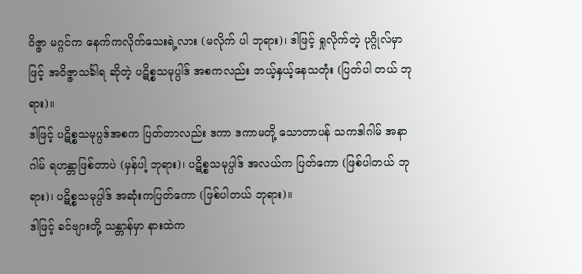ဝိဇ္ဇာ မဂ္ဂင်က နေက်ကလိုက်သေးရဲ့လား (မလိုက် ပါ ဘုရား)၊ ဒါဖြင့် ရှုလိုက်တဲ့ ပုဂ္ဂိုလ်မှာဖြင့် အဝိဇ္ဇာသင်္ခါရ ဆိုတဲ့ ပဋိစ္စသမုပ္ပါဒ် အစကလည်း ဘယ့်နှယ့်နေသတုံး (ပြတ်ပါ တယ် ဘုရား)။
ဒါဖြင့် ပဋိစ္စသမုပ္ပဒ်အစက ပြတ်တာလည်း ဒကာ ဒကာမတို့ သောတာပန် သကဒါဂါမ် အနာဂါမ် ရဟန္တာဖြစ်တာပဲ (မှန်ပါ့ ဘုရား)၊ ပဋိစ္စသမုပ္ပါဒ် အလယ်က ပြတ်ကော (ဖြစ်ပါတယ် ဘုရား)၊ ပဋိစ္စသမုပ္ပါဒ် အဆုံးကပြတ်ကော (ဖြစ်ပါတယ် ဘုရား)။
ဒါဖြင့် ခင်ဗျားတို့ သန္တာန်မှာ နားထဲက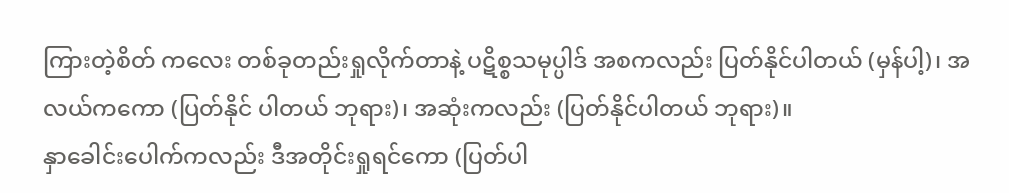ကြားတဲ့စိတ် ကလေး တစ်ခုတည်းရှုလိုက်တာနဲ့ ပဋိစ္စသမုပ္ပါဒ် အစကလည်း ပြတ်နိုင်ပါတယ် (မှန်ပါ့)၊ အလယ်ကကော (ပြတ်နိုင် ပါတယ် ဘုရား)၊ အဆုံးကလည်း (ပြတ်နိုင်ပါတယ် ဘုရား)။
နှာခေါင်းပေါက်ကလည်း ဒီအတိုင်းရှုရင်ကော (ပြတ်ပါ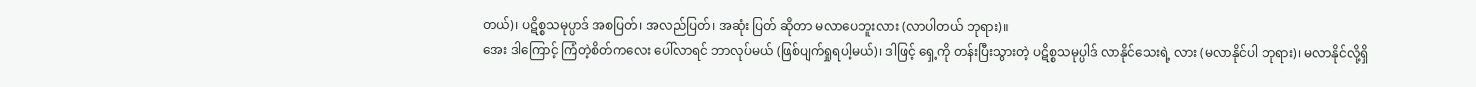တယ်)၊ ပဋိစ္စသမုပ္ပာဒ် အစပြတ်၊ အလည်ပြတ်၊ အဆုံး ပြတ် ဆိုတာ မလာပေဘူးလား (လာပါတယ် ဘုရား)။
အေး ဒါကြောင့် ကြံတဲ့စိတ်ကလေး ပေါ်လာရင် ဘာလုပ်မယ် (ဖြစ်ပျက်ရှုရပါ့မယ်)၊ ဒါဖြင့် ရှေ့ကို တန်းပြီးသွားတဲ့ ပဋိစ္စသမုပ္ပါဒ် လာနိုင်သေးရဲ့ လား (မလာနိုင်ပါ ဘုရား)၊ မလာနိုင်လို့ရှိ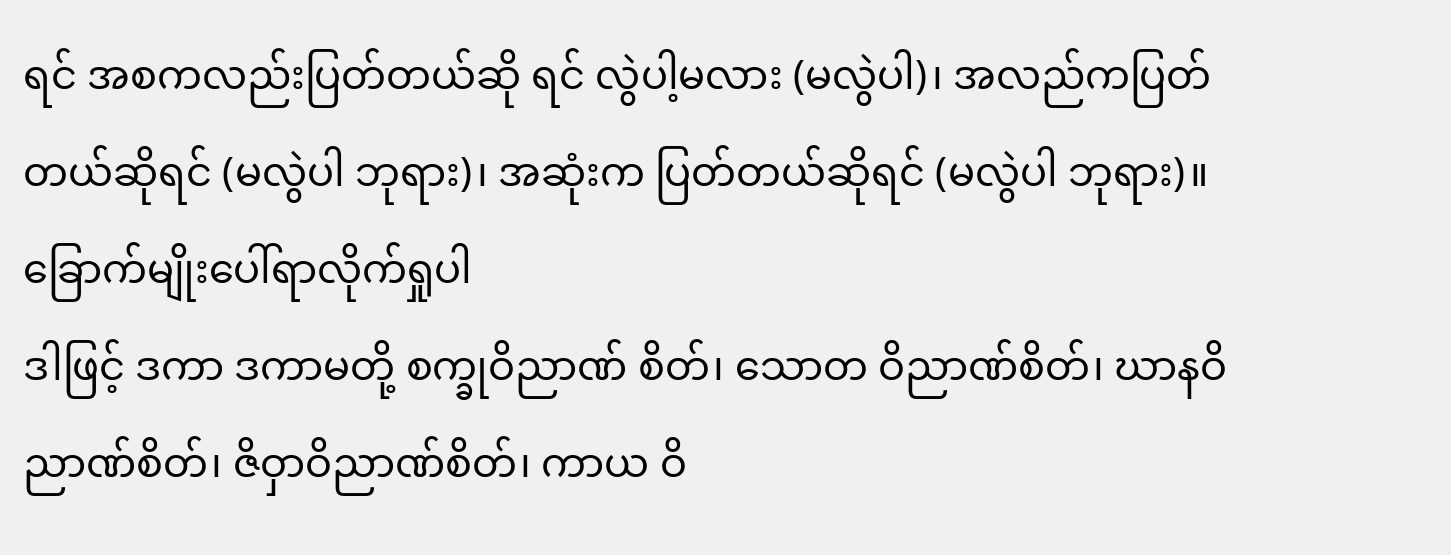ရင် အစကလည်းပြတ်တယ်ဆို ရင် လွဲပါ့မလား (မလွဲပါ)၊ အလည်ကပြတ်တယ်ဆိုရင် (မလွဲပါ ဘုရား)၊ အဆုံးက ပြတ်တယ်ဆိုရင် (မလွဲပါ ဘုရား)။
ခြောက်မျိုးပေါ်ရာလိုက်ရှုပါ
ဒါဖြင့် ဒကာ ဒကာမတို့ စက္ခုဝိညာဏ် စိတ်၊ သောတ ဝိညာဏ်စိတ်၊ ဃာနဝိညာဏ်စိတ်၊ ဇိဝှာဝိညာဏ်စိတ်၊ ကာယ ဝိ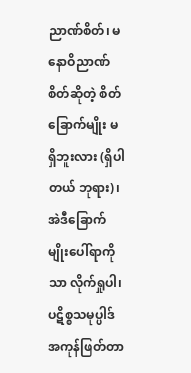ညာဏ်စိတ်၊ မနောဝိညာဏ်စိတ်ဆိုတဲ့ စိတ်ခြောက်မျိုး မရှိဘူးလား (ရှိပါတယ် ဘုရား)၊ အဲဒီခြောက်မျိုးပေါ်ရာကိုသာ လိုက်ရှုပါ၊ ပဋိစ္စသမုပ္ပါဒ်အကုန်ဖြတ်တာ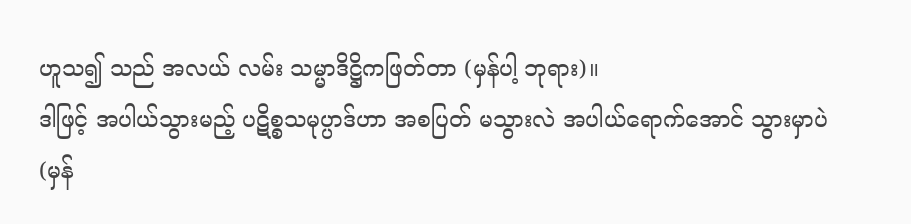ဟူသ၍ သည် အလယ် လမ်း သမ္မာဒိဋ္ဌိကဖြတ်တာ (မှန်ပါ့ ဘုရား)။
ဒါဖြင့် အပါယ်သွားမည့် ပဋိစ္စသမုပ္ပာဒ်ဟာ အစပြတ် မသွားလဲ အပါယ်ရောက်အောင် သွားမှာပဲ (မှန်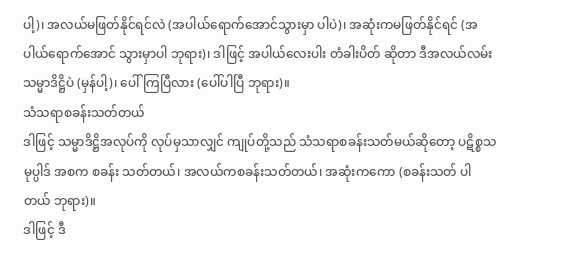ပါ့)၊ အလယ်မဖြတ်နိုင်ရင်လဲ (အပါယ်ရောက်အောင်သွားမှာ ပါပဲ)၊ အဆုံးကမဖြတ်နိုင်ရင် (အပါယ်ရောက်အောင် သွားမှာပါ ဘုရား)၊ ဒါဖြင့် အပါယ်လေးပါး တံခါးပိတ် ဆိုတာ ဒီအလယ်လမ်း သမ္မာဒိဋ္ဌိပဲ (မှန်ပါ့)၊ ပေါ်ကြပြီလား (ပေါ်ပါပြီ ဘုရား)။
သံသရာစခန်းသတ်တယ်
ဒါဖြင့် သမ္မာဒိဋ္ဌိအလုပ်ကို လုပ်မှသာလျှင် ကျုပ်တို့သည် သံသရာစခန်းသတ်မယ်ဆိုတော့ ပဋိစ္စသမုပ္ပါဒ် အစက စခန်း သတ်တယ်၊ အလယ်ကစခန်းသတ်တယ်၊ အဆုံးကကော (စခန်းသတ် ပါတယ် ဘုရား)။
ဒါဖြင့် ဒီ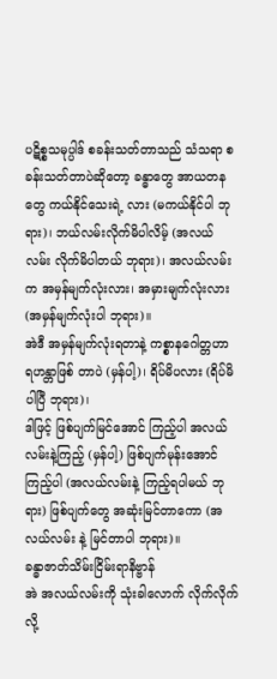ပဋိစ္စသမုပ္ပါဒ် စခန်းသတ်တာသည် သံသရာ စခန်းသတ်တာပဲဆိုတော့ ခန္ဓာတွေ အာယတနတွေ ကယ်နိုင်သေးရဲ့ လား (မကယ်နိုင်ပါ ဘုရား)၊ ဘယ်လမ်းလိုက်မိပါလိမ့် (အလယ်လမ်း လိုက်မိပါတယ် ဘုရား)၊ အလယ်လမ်းက အမှန်မျက်လုံးလား၊ အမှားမျက်လုံးလား (အမှန်မျက်လုံးပါ ဘုရား)။
အဲဒီ အမှန်မျက်လုံးရတာနဲ့ ကစ္စာနဂေါတ္တဟာ ရဟန္တာဖြစ် တာပဲ (မှန်ပါ့)၊ ရိပ်မိပလား (ရိပ်မိပါပြီ ဘုရား)၊
ဒါဖြင့် ဖြစ်ပျက်မြင်အောင် ကြည့်ပါ အလယ်လမ်းနဲ့ကြည့် (မှန်ပါ့) ဖြစ်ပျက်မုန်းအောင်ကြည့်ပါ (အလယ်လမ်းနဲ့ ကြည့်ရပါမယ် ဘုရား) ဖြစ်ပျက်တွေ အဆုံးမြင်တာကော (အလယ်လမ်း နဲ့ မြင်တာပါ ဘုရား)။
ခန္ဓာဇာတ်သိမ်းငြိမ်းရာနိဗ္ဗာန်
အဲ အလယ်လမ်းကို သုံးခါလောက် လိုက်လိုက်လို့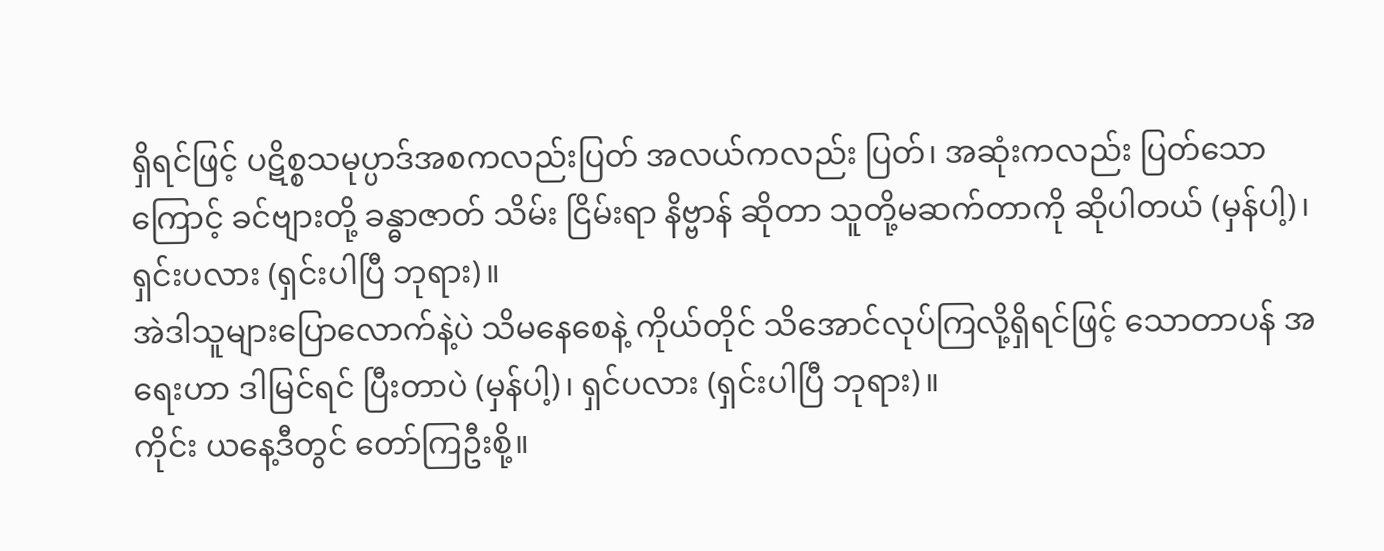ရှိရင်ဖြင့် ပဋိစ္စသမုပ္ပာဒ်အစကလည်းပြတ် အလယ်ကလည်း ပြတ်၊ အဆုံးကလည်း ပြတ်သောကြောင့် ခင်ဗျားတို့ ခန္ဓာဇာတ် သိမ်း ငြိမ်းရာ နိဗ္ဗာန် ဆိုတာ သူတို့မဆက်တာကို ဆိုပါတယ် (မှန်ပါ့)၊ ရှင်းပလား (ရှင်းပါပြီ ဘုရား)။
အဲဒါသူများပြောလောက်နဲ့ပဲ သိမနေစေနဲ့ ကိုယ်တိုင် သိအောင်လုပ်ကြလို့ရှိရင်ဖြင့် သောတာပန် အရေးဟာ ဒါမြင်ရင် ပြီးတာပဲ (မှန်ပါ့)၊ ရှင်ပလား (ရှင်းပါပြီ ဘုရား)။
ကိုင်း ယနေ့ဒီတွင် တော်ကြဦးစို့။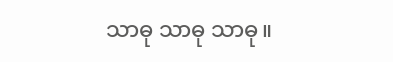သာဓု သာဓု သာဓု။